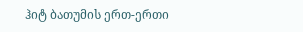ჰიტ ბათუმის ერთ-ერთი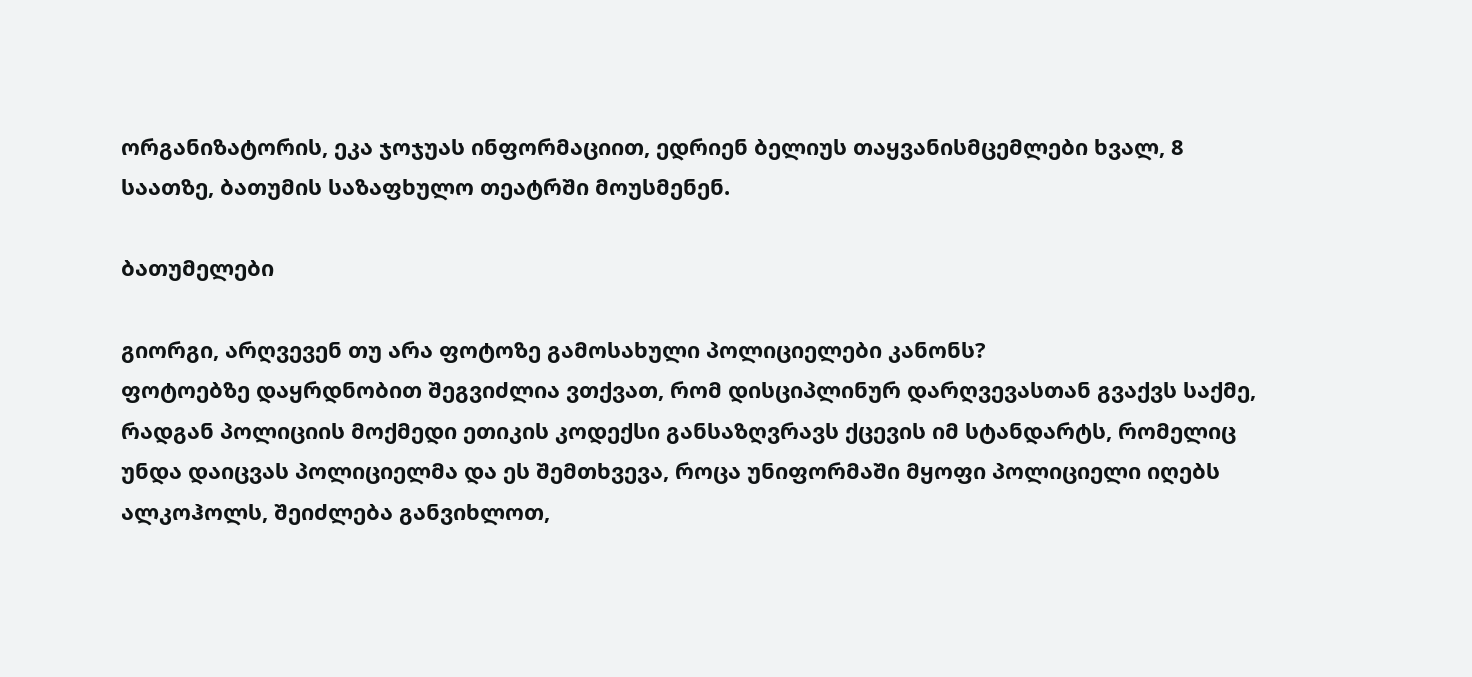ორგანიზატორის, ეკა ჯოჯუას ინფორმაციით, ედრიენ ბელიუს თაყვანისმცემლები ხვალ, 8 საათზე, ბათუმის საზაფხულო თეატრში მოუსმენენ.

ბათუმელები

გიორგი, არღვევენ თუ არა ფოტოზე გამოსახული პოლიციელები კანონს?
ფოტოებზე დაყრდნობით შეგვიძლია ვთქვათ, რომ დისციპლინურ დარღვევასთან გვაქვს საქმე, რადგან პოლიციის მოქმედი ეთიკის კოდექსი განსაზღვრავს ქცევის იმ სტანდარტს, რომელიც უნდა დაიცვას პოლიციელმა და ეს შემთხვევა, როცა უნიფორმაში მყოფი პოლიციელი იღებს ალკოჰოლს, შეიძლება განვიხლოთ,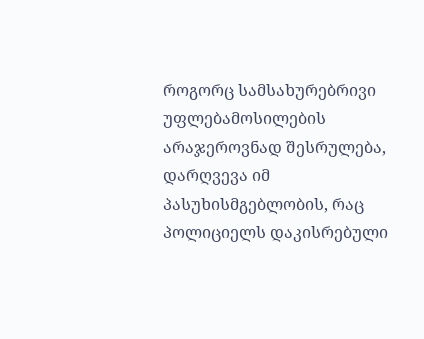როგორც სამსახურებრივი უფლებამოსილების არაჯეროვნად შესრულება, დარღვევა იმ პასუხისმგებლობის, რაც პოლიციელს დაკისრებული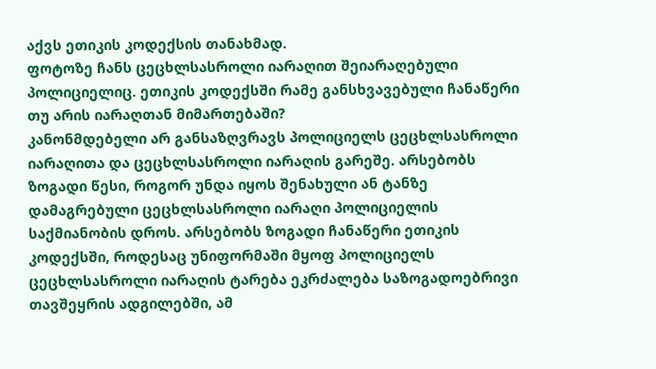აქვს ეთიკის კოდექსის თანახმად.
ფოტოზე ჩანს ცეცხლსასროლი იარაღით შეიარაღებული პოლიციელიც. ეთიკის კოდექსში რამე განსხვავებული ჩანაწერი თუ არის იარაღთან მიმართებაში?
კანონმდებელი არ განსაზღვრავს პოლიციელს ცეცხლსასროლი იარაღითა და ცეცხლსასროლი იარაღის გარეშე. არსებობს ზოგადი წესი, როგორ უნდა იყოს შენახული ან ტანზე დამაგრებული ცეცხლსასროლი იარაღი პოლიციელის საქმიანობის დროს. არსებობს ზოგადი ჩანაწერი ეთიკის კოდექსში, როდესაც უნიფორმაში მყოფ პოლიციელს ცეცხლსასროლი იარაღის ტარება ეკრძალება საზოგადოებრივი თავშეყრის ადგილებში, ამ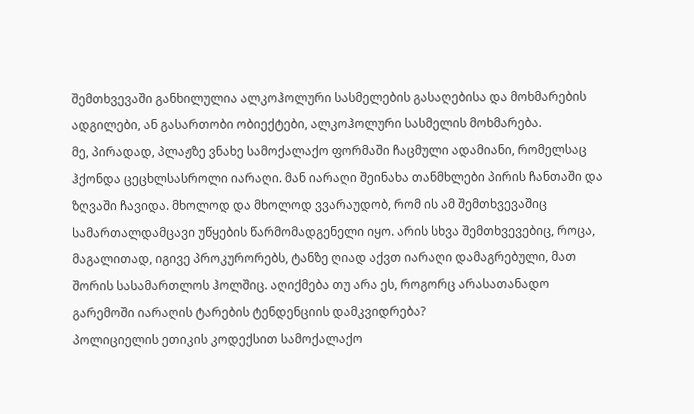შემთხვევაში განხილულია ალკოჰოლური სასმელების გასაღებისა და მოხმარების ადგილები, ან გასართობი ობიექტები, ალკოჰოლური სასმელის მოხმარება.
მე, პირადად, პლაჟზე ვნახე სამოქალაქო ფორმაში ჩაცმული ადამიანი, რომელსაც ჰქონდა ცეცხლსასროლი იარაღი. მან იარაღი შეინახა თანმხლები პირის ჩანთაში და ზღვაში ჩავიდა. მხოლოდ და მხოლოდ ვვარაუდობ, რომ ის ამ შემთხვევაშიც სამართალდამცავი უწყების წარმომადგენელი იყო. არის სხვა შემთხვევებიც, როცა, მაგალითად, იგივე პროკურორებს, ტანზე ღიად აქვთ იარაღი დამაგრებული, მათ შორის სასამართლოს ჰოლშიც. აღიქმება თუ არა ეს, როგორც არასათანადო გარემოში იარაღის ტარების ტენდენციის დამკვიდრება?
პოლიციელის ეთიკის კოდექსით სამოქალაქო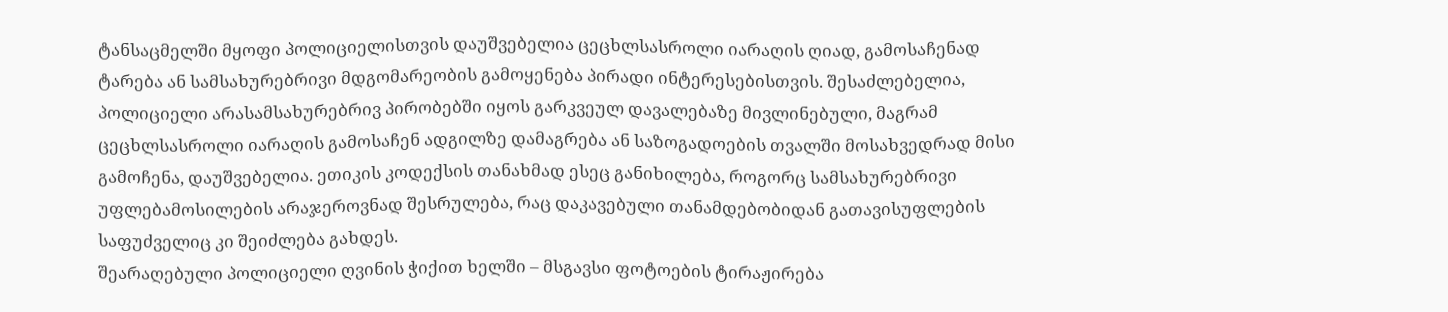ტანსაცმელში მყოფი პოლიციელისთვის დაუშვებელია ცეცხლსასროლი იარაღის ღიად, გამოსაჩენად ტარება ან სამსახურებრივი მდგომარეობის გამოყენება პირადი ინტერესებისთვის. შესაძლებელია, პოლიციელი არასამსახურებრივ პირობებში იყოს გარკვეულ დავალებაზე მივლინებული, მაგრამ ცეცხლსასროლი იარაღის გამოსაჩენ ადგილზე დამაგრება ან საზოგადოების თვალში მოსახვედრად მისი გამოჩენა, დაუშვებელია. ეთიკის კოდექსის თანახმად ესეც განიხილება, როგორც სამსახურებრივი უფლებამოსილების არაჯეროვნად შესრულება, რაც დაკავებული თანამდებობიდან გათავისუფლების საფუძველიც კი შეიძლება გახდეს.
შეარაღებული პოლიციელი ღვინის ჭიქით ხელში – მსგავსი ფოტოების ტირაჟირება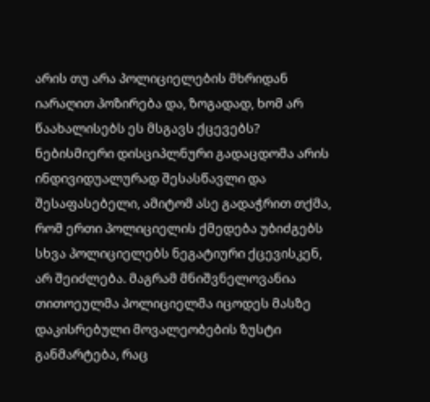არის თუ არა პოლიციელების მხრიდან იარაღით პოზირება და, ზოგადად, ხომ არ წაახალისებს ეს მსგავს ქცევებს?
ნებისმიერი დისციპლნური გადაცდომა არის ინდივიდუალურად შესასწავლი და შესაფასებელი, ამიტომ ასე გადაჭრით თქმა, რომ ერთი პოლიციელის ქმედება უბიძგებს სხვა პოლიციელებს ნეგატიური ქცევისკენ, არ შეიძლება. მაგრამ მნიშვნელოვანია თითოეულმა პოლიციელმა იცოდეს მასზე დაკისრებული მოვალეობების ზუსტი განმარტება, რაც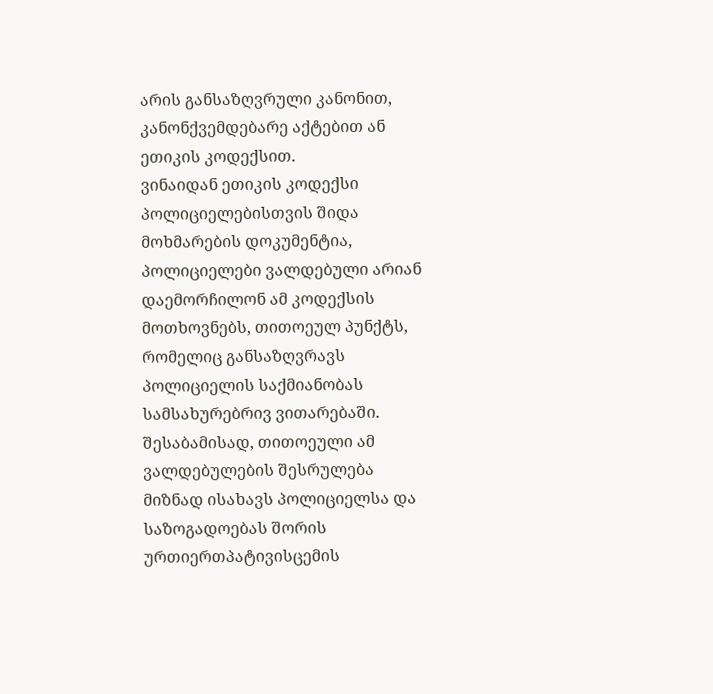არის განსაზღვრული კანონით, კანონქვემდებარე აქტებით ან ეთიკის კოდექსით.
ვინაიდან ეთიკის კოდექსი პოლიციელებისთვის შიდა მოხმარების დოკუმენტია, პოლიციელები ვალდებული არიან დაემორჩილონ ამ კოდექსის მოთხოვნებს, თითოეულ პუნქტს, რომელიც განსაზღვრავს პოლიციელის საქმიანობას სამსახურებრივ ვითარებაში. შესაბამისად, თითოეული ამ ვალდებულების შესრულება მიზნად ისახავს პოლიციელსა და საზოგადოებას შორის ურთიერთპატივისცემის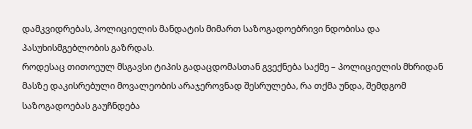დამკვიდრებას, პოლიციელის მანდატის მიმართ საზოგადოებრივი ნდობისა და პასუხისმგებლობის გაზრდას.
როდესაც თითოეულ მსგავსი ტიპის გადაცდომასთან გვექნება საქმე – პოლიციელის მხრიდან მასზე დაკისრებული მოვალეობის არაჯეროვნად შესრულება, რა თქმა უნდა, შემდგომ საზოგადოებას გაუჩნდება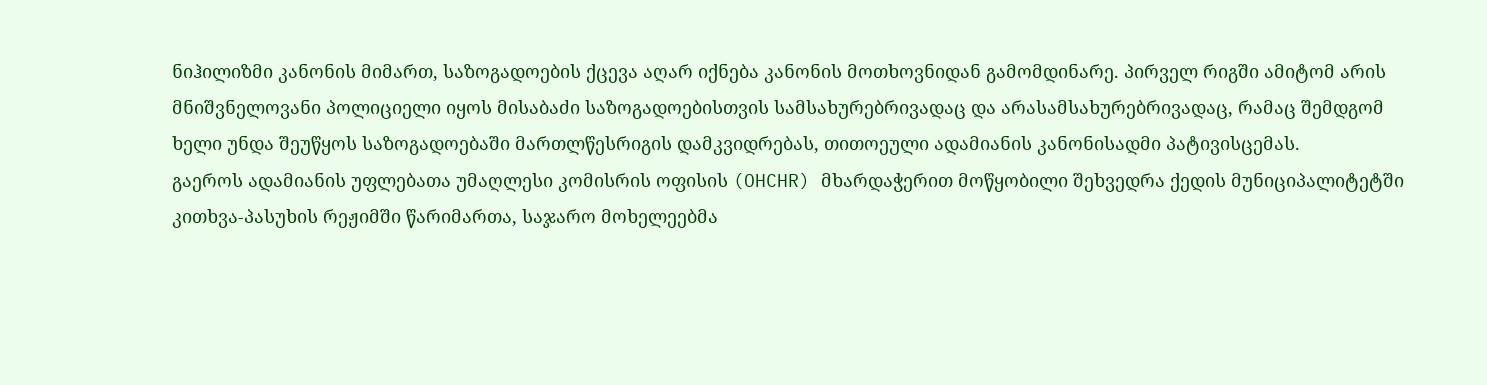ნიჰილიზმი კანონის მიმართ, საზოგადოების ქცევა აღარ იქნება კანონის მოთხოვნიდან გამომდინარე. პირველ რიგში ამიტომ არის მნიშვნელოვანი პოლიციელი იყოს მისაბაძი საზოგადოებისთვის სამსახურებრივადაც და არასამსახურებრივადაც, რამაც შემდგომ ხელი უნდა შეუწყოს საზოგადოებაში მართლწესრიგის დამკვიდრებას, თითოეული ადამიანის კანონისადმი პატივისცემას.
გაეროს ადამიანის უფლებათა უმაღლესი კომისრის ოფისის (OHCHR) მხარდაჭერით მოწყობილი შეხვედრა ქედის მუნიციპალიტეტში კითხვა-პასუხის რეჟიმში წარიმართა, საჯარო მოხელეებმა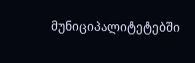მუნიციპალიტეტებში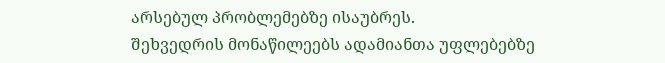არსებულ პრობლემებზე ისაუბრეს.
შეხვედრის მონაწილეებს ადამიანთა უფლებებზე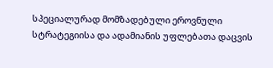სპეციალურად მომზადებული ეროვნული სტრატეგიისა და ადამიანის უფლებათა დაცვის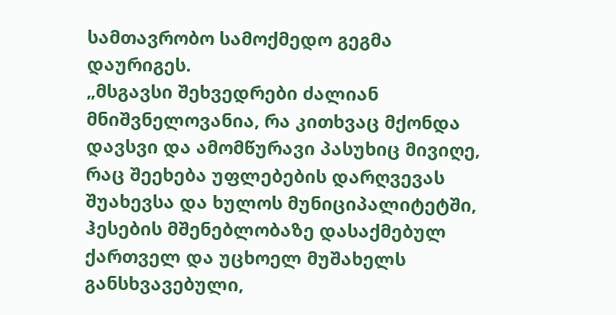სამთავრობო სამოქმედო გეგმა დაურიგეს.
„მსგავსი შეხვედრები ძალიან მნიშვნელოვანია, რა კითხვაც მქონდა დავსვი და ამომწურავი პასუხიც მივიღე, რაც შეეხება უფლებების დარღვევას შუახევსა და ხულოს მუნიციპალიტეტში, ჰესების მშენებლობაზე დასაქმებულ ქართველ და უცხოელ მუშახელს განსხვავებული,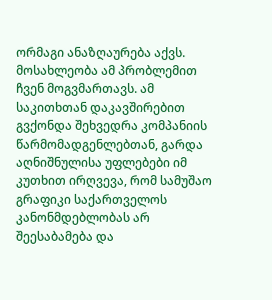ორმაგი ანაზღაურება აქვს. მოსახლეობა ამ პრობლემით ჩვენ მოგვმართავს. ამ საკითხთან დაკავშირებით გვქონდა შეხვედრა კომპანიის წარმომადგენლებთან, გარდა აღნიშნულისა უფლებები იმ კუთხით ირღვევა, რომ სამუშაო გრაფიკი საქართველოს კანონმდებლობას არ შეესაბამება და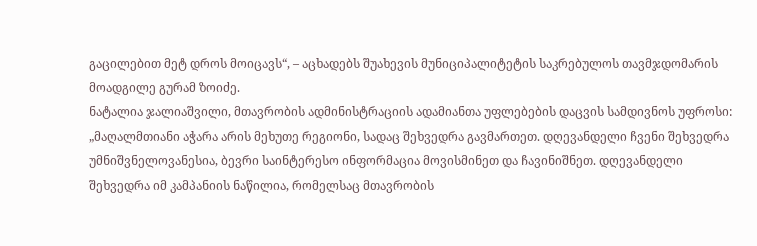გაცილებით მეტ დროს მოიცავს“, – აცხადებს შუახევის მუნიციპალიტეტის საკრებულოს თავმჯდომარის მოადგილე გურამ ზოიძე.
ნატალია ჯალიაშვილი, მთავრობის ადმინისტრაციის ადამიანთა უფლებების დაცვის სამდივნოს უფროსი: „მაღალმთიანი აჭარა არის მეხუთე რეგიონი, სადაც შეხვედრა გავმართეთ. დღევანდელი ჩვენი შეხვედრა უმნიშვნელოვანესია, ბევრი საინტერესო ინფორმაცია მოვისმინეთ და ჩავინიშნეთ. დღევანდელი შეხვედრა იმ კამპანიის ნაწილია, რომელსაც მთავრობის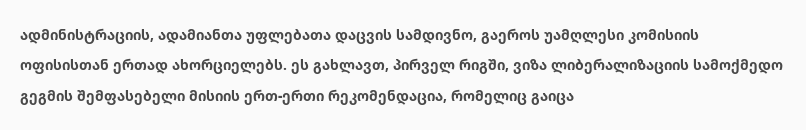ადმინისტრაციის, ადამიანთა უფლებათა დაცვის სამდივნო, გაეროს უამღლესი კომისიის ოფისისთან ერთად ახორციელებს. ეს გახლავთ, პირველ რიგში, ვიზა ლიბერალიზაციის სამოქმედო გეგმის შემფასებელი მისიის ერთ-ერთი რეკომენდაცია, რომელიც გაიცა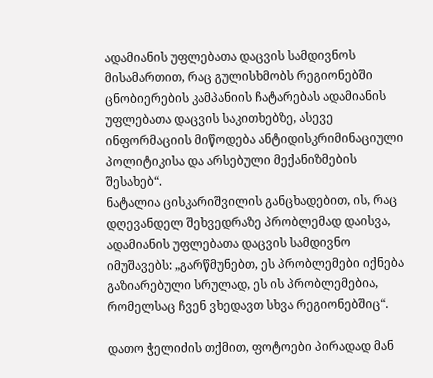ადამიანის უფლებათა დაცვის სამდივნოს მისამართით, რაც გულისხმობს რეგიონებში ცნობიერების კამპანიის ჩატარებას ადამიანის უფლებათა დაცვის საკითხებზე, ასევე ინფორმაციის მიწოდება ანტიდისკრიმინაციული პოლიტიკისა და არსებული მექანიზმების შესახებ“.
ნატალია ცისკარიშვილის განცხადებით, ის, რაც დღევანდელ შეხვედრაზე პრობლემად დაისვა, ადამიანის უფლებათა დაცვის სამდივნო იმუშავებს: „გარწმუნებთ, ეს პრობლემები იქნება გაზიარებული სრულად, ეს ის პრობლემებია, რომელსაც ჩვენ ვხედავთ სხვა რეგიონებშიც“.

დათო ჭელიძის თქმით, ფოტოები პირადად მან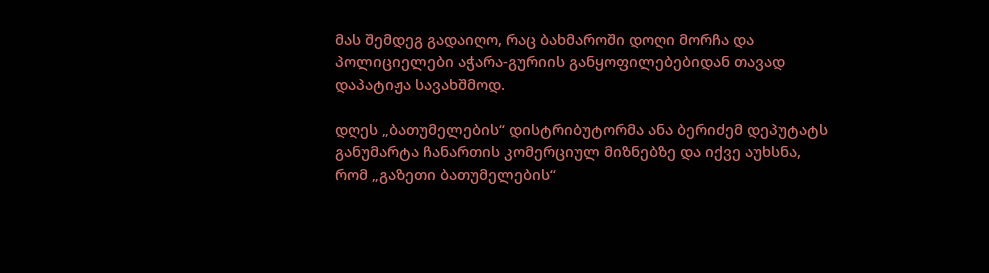მას შემდეგ გადაიღო, რაც ბახმაროში დოღი მორჩა და პოლიციელები აჭარა-გურიის განყოფილებებიდან თავად დაპატიჟა სავახშმოდ.

დღეს „ბათუმელების“ დისტრიბუტორმა ანა ბერიძემ დეპუტატს განუმარტა ჩანართის კომერციულ მიზნებზე და იქვე აუხსნა, რომ „გაზეთი ბათუმელების“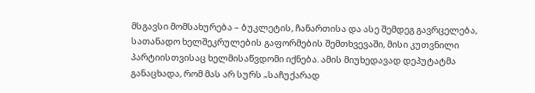მსგავსი მომსახურება – ბუკლეტის, ჩანართისა და ასე შემდეგ გავრცელება, სათანადო ხელშეკრულების გაფორმების შემთხვევაში, მისი კუთვნილი პარტიისთვისაც ხელმისაწვდომი იქნება. ამის მიუხედავად დეპუტატმა განაცხადა, რომ მას არ სურს „საჩუქარად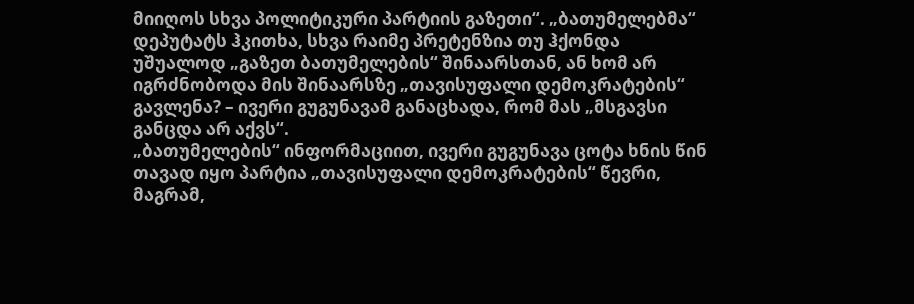მიიღოს სხვა პოლიტიკური პარტიის გაზეთი“. „ბათუმელებმა“ დეპუტატს ჰკითხა, სხვა რაიმე პრეტენზია თუ ჰქონდა უშუალოდ „გაზეთ ბათუმელების“ შინაარსთან, ან ხომ არ იგრძნობოდა მის შინაარსზე „თავისუფალი დემოკრატების“ გავლენა? – ივერი გუგუნავამ განაცხადა, რომ მას „მსგავსი განცდა არ აქვს“.
„ბათუმელების“ ინფორმაციით, ივერი გუგუნავა ცოტა ხნის წინ თავად იყო პარტია „თავისუფალი დემოკრატების“ წევრი, მაგრამ,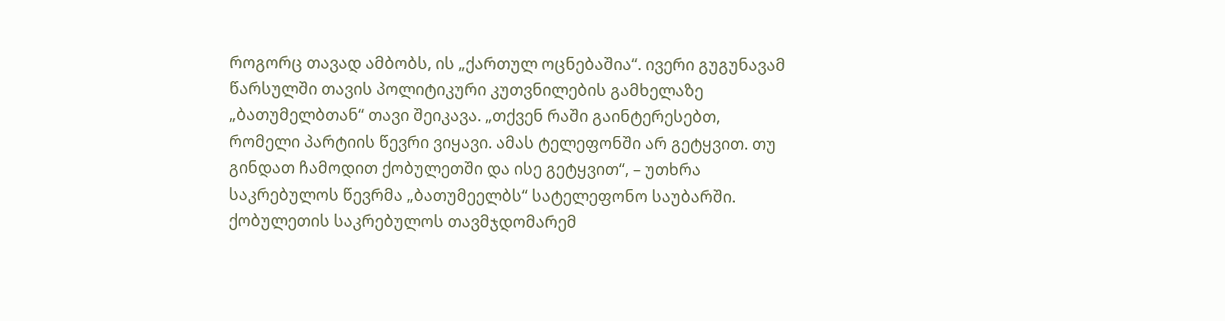როგორც თავად ამბობს, ის „ქართულ ოცნებაშია“. ივერი გუგუნავამ წარსულში თავის პოლიტიკური კუთვნილების გამხელაზე „ბათუმელბთან“ თავი შეიკავა. „თქვენ რაში გაინტერესებთ, რომელი პარტიის წევრი ვიყავი. ამას ტელეფონში არ გეტყვით. თუ გინდათ ჩამოდით ქობულეთში და ისე გეტყვით“, – უთხრა საკრებულოს წევრმა „ბათუმეელბს“ სატელეფონო საუბარში.
ქობულეთის საკრებულოს თავმჯდომარემ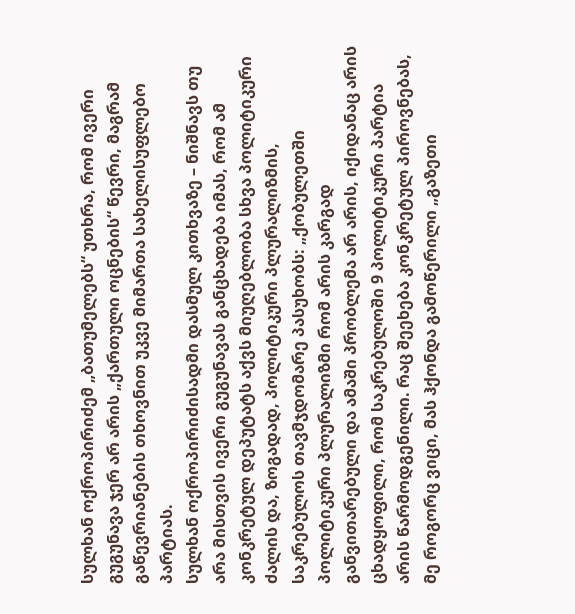სულხან ოქროპირიძემ „ბათუმელებს“ უთხრა, რომ ივერი გუგუნავა ჯერ არ არის „ქართული ოცნების“ წევრი, მაგრამ გაწევრიანების თხოვნით უკვე მიმართა სახელისუფლებო პარტიას.
სულხან ოქროპირიძისადმი დასმულ კითხვაზე – ნიშნავს თუ არა მისთვის ივერი გუგუნავას განცხადება იმას, რომ ამ კონკრეტულ დეპუტატს აქვს მიუღებლობა სხვა პოლიტიკური ძალის და, ზოგადად, პოლიტიკური პლურალიზმის, საკრებულოს თავმჯდომარე პასუხობს: „ქობულეთში პოლიტიკური პლურალიზმი რომ არის კარგად განვითარებული და ამაში პრობლემა არ არის, იქიდანაც არის ცხადყოფილი, რომ საკრებულოში 9 პოლიტიკური პარტია არის წარმოდგენილი. რაც შეეხება კონკრეტულ პიროვნებას, მე როგორც ვიცი, მას ჰქონდა გამოწერილი „გაზეთი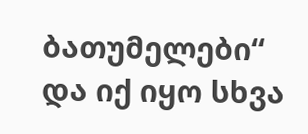ბათუმელები“ და იქ იყო სხვა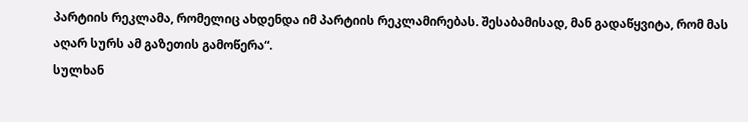პარტიის რეკლამა, რომელიც ახდენდა იმ პარტიის რეკლამირებას. შესაბამისად, მან გადაწყვიტა, რომ მას აღარ სურს ამ გაზეთის გამოწერა“.
სულხან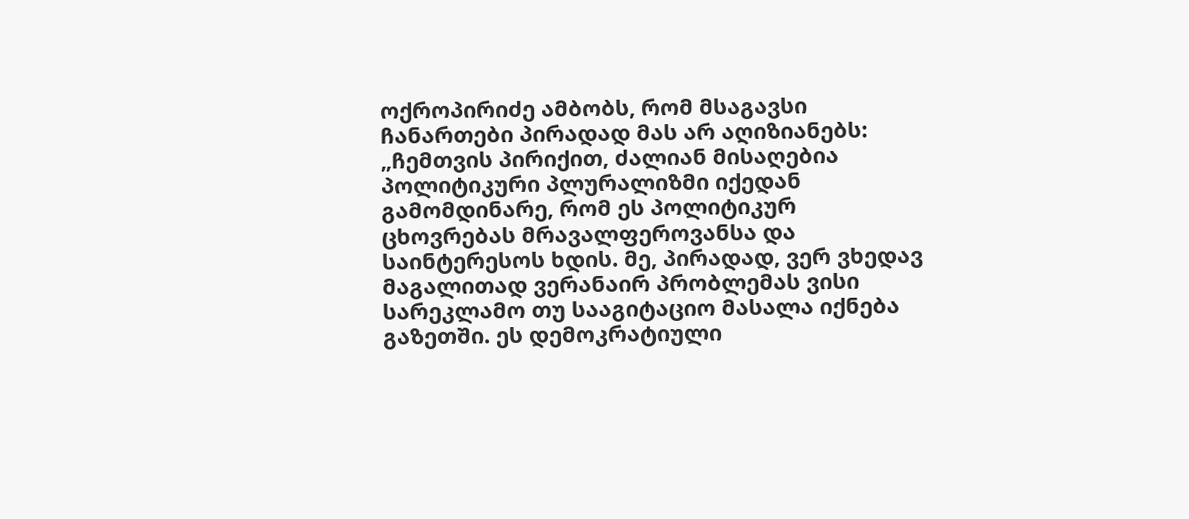ოქროპირიძე ამბობს, რომ მსაგავსი ჩანართები პირადად მას არ აღიზიანებს: „ჩემთვის პირიქით, ძალიან მისაღებია პოლიტიკური პლურალიზმი იქედან გამომდინარე, რომ ეს პოლიტიკურ ცხოვრებას მრავალფეროვანსა და საინტერესოს ხდის. მე, პირადად, ვერ ვხედავ მაგალითად ვერანაირ პრობლემას ვისი სარეკლამო თუ სააგიტაციო მასალა იქნება გაზეთში. ეს დემოკრატიული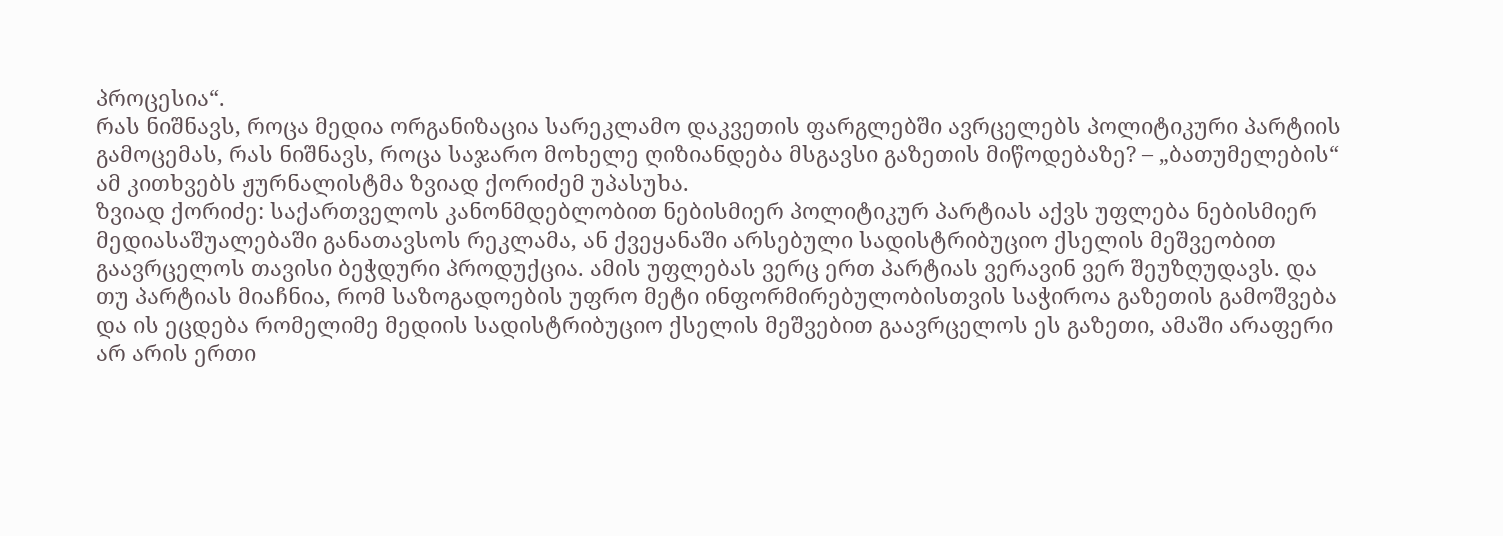პროცესია“.
რას ნიშნავს, როცა მედია ორგანიზაცია სარეკლამო დაკვეთის ფარგლებში ავრცელებს პოლიტიკური პარტიის გამოცემას, რას ნიშნავს, როცა საჯარო მოხელე ღიზიანდება მსგავსი გაზეთის მიწოდებაზე? – „ბათუმელების“ ამ კითხვებს ჟურნალისტმა ზვიად ქორიძემ უპასუხა.
ზვიად ქორიძე: საქართველოს კანონმდებლობით ნებისმიერ პოლიტიკურ პარტიას აქვს უფლება ნებისმიერ მედიასაშუალებაში განათავსოს რეკლამა, ან ქვეყანაში არსებული სადისტრიბუციო ქსელის მეშვეობით გაავრცელოს თავისი ბეჭდური პროდუქცია. ამის უფლებას ვერც ერთ პარტიას ვერავინ ვერ შეუზღუდავს. და თუ პარტიას მიაჩნია, რომ საზოგადოების უფრო მეტი ინფორმირებულობისთვის საჭიროა გაზეთის გამოშვება და ის ეცდება რომელიმე მედიის სადისტრიბუციო ქსელის მეშვებით გაავრცელოს ეს გაზეთი, ამაში არაფერი არ არის ერთი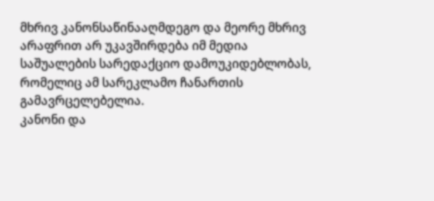მხრივ კანონსაწინააღმდეგო და მეორე მხრივ არაფრით არ უკავშირდება იმ მედია საშუალების სარედაქციო დამოუკიდებლობას, რომელიც ამ სარეკლამო ჩანართის გამავრცელებელია.
კანონი და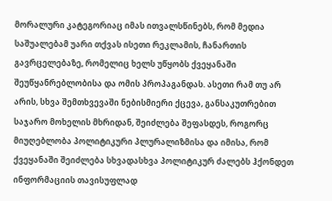მორალური კატეგორიაც იმას ითვალსწინებს, რომ მედია საშუალებამ უარი თქვას ისეთი რეკლამის, ჩანართის გავრცელებაზე, რომელიც ხელს უწყობს ქვეყანაში შეუწყანრებლობისა და ომის პროპაგანდას. ასეთი რამ თუ არ არის, სხვა შემთხვევაში ნებისმიერი ქცევა, განსაკუთრებით საჯარო მოხელის მხრიდან, შეიძლება შეფასდეს, როგორც მიუღებლობა პოლიტიკური პლურალიზმისა და იმისა, რომ ქვეყანაში შეიძლება სხვადასხვა პოლიტიკურ ძალებს ჰქონდეთ ინფორმაციის თავისუფლად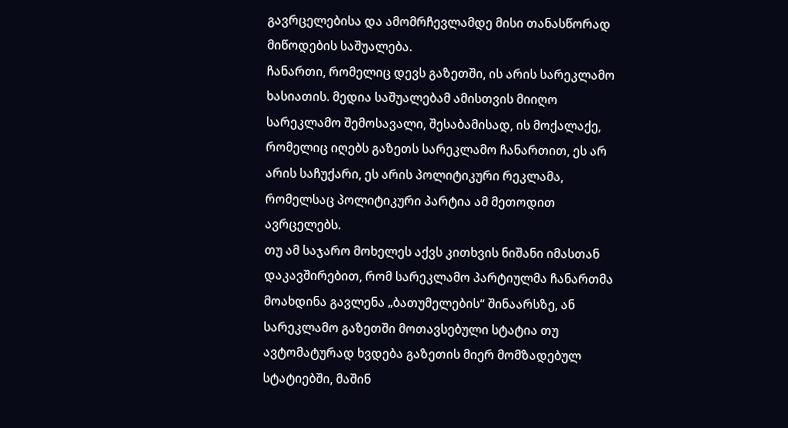გავრცელებისა და ამომრჩევლამდე მისი თანასწორად მიწოდების საშუალება.
ჩანართი, რომელიც დევს გაზეთში, ის არის სარეკლამო ხასიათის. მედია საშუალებამ ამისთვის მიიღო სარეკლამო შემოსავალი, შესაბამისად, ის მოქალაქე, რომელიც იღებს გაზეთს სარეკლამო ჩანართით, ეს არ არის საჩუქარი, ეს არის პოლიტიკური რეკლამა, რომელსაც პოლიტიკური პარტია ამ მეთოდით ავრცელებს.
თუ ამ საჯარო მოხელეს აქვს კითხვის ნიშანი იმასთან დაკავშირებით, რომ სარეკლამო პარტიულმა ჩანართმა მოახდინა გავლენა „ბათუმელების“ შინაარსზე, ან სარეკლამო გაზეთში მოთავსებული სტატია თუ ავტომატურად ხვდება გაზეთის მიერ მომზადებულ სტატიებში, მაშინ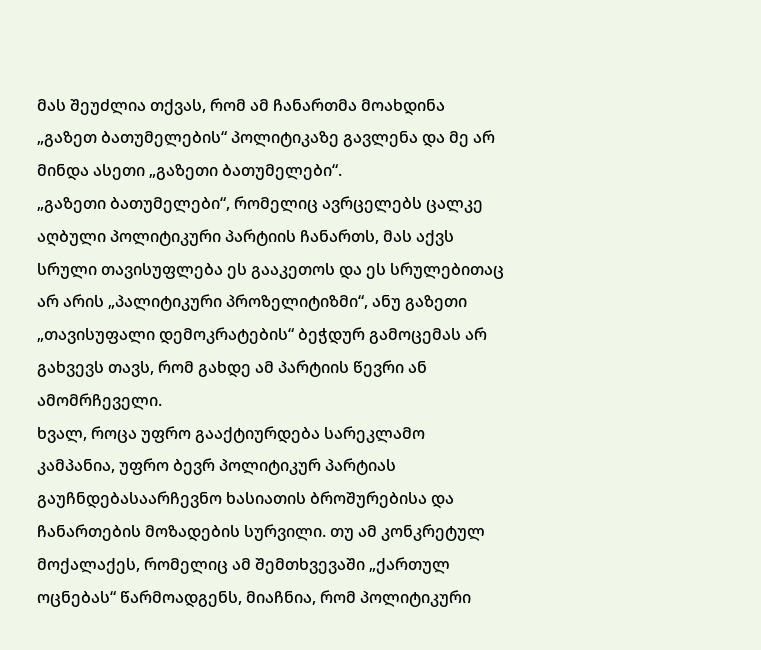მას შეუძლია თქვას, რომ ამ ჩანართმა მოახდინა „გაზეთ ბათუმელების“ პოლიტიკაზე გავლენა და მე არ მინდა ასეთი „გაზეთი ბათუმელები“.
„გაზეთი ბათუმელები“, რომელიც ავრცელებს ცალკე აღბული პოლიტიკური პარტიის ჩანართს, მას აქვს სრული თავისუფლება ეს გააკეთოს და ეს სრულებითაც არ არის „პალიტიკური პროზელიტიზმი“, ანუ გაზეთი „თავისუფალი დემოკრატების“ ბეჭდურ გამოცემას არ გახვევს თავს, რომ გახდე ამ პარტიის წევრი ან ამომრჩეველი.
ხვალ, როცა უფრო გააქტიურდება სარეკლამო კამპანია, უფრო ბევრ პოლიტიკურ პარტიას გაუჩნდებასაარჩევნო ხასიათის ბროშურებისა და ჩანართების მოზადების სურვილი. თუ ამ კონკრეტულ მოქალაქეს, რომელიც ამ შემთხვევაში „ქართულ ოცნებას“ წარმოადგენს, მიაჩნია, რომ პოლიტიკური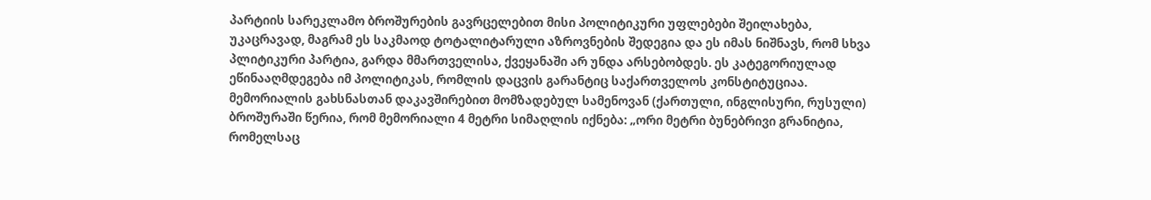პარტიის სარეკლამო ბროშურების გავრცელებით მისი პოლიტიკური უფლებები შეილახება, უკაცრავად, მაგრამ ეს საკმაოდ ტოტალიტარული აზროვნების შედეგია და ეს იმას ნიშნავს, რომ სხვა პლიტიკური პარტია, გარდა მმართველისა, ქვეყანაში არ უნდა არსებობდეს. ეს კატეგორიულად ეწინააღმდეგება იმ პოლიტიკას, რომლის დაცვის გარანტიც საქართველოს კონსტიტუციაა.
მემორიალის გახსნასთან დაკავშირებით მომზადებულ სამენოვან (ქართული, ინგლისური, რუსული) ბროშურაში წერია, რომ მემორიალი 4 მეტრი სიმაღლის იქნება: „ორი მეტრი ბუნებრივი გრანიტია, რომელსაც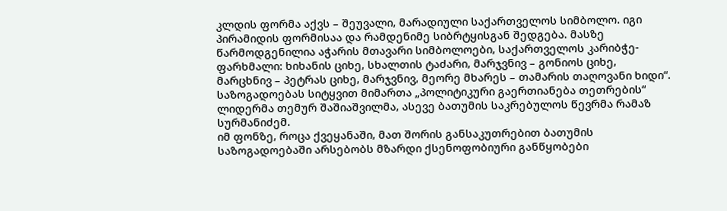კლდის ფორმა აქვს – შეუვალი, მარადიული საქართველოს სიმბოლო. იგი პირამიდის ფორმისაა და რამდენიმე სიბრტყისგან შედგება. მასზე წარმოდგენილია აჭარის მთავარი სიმბოლოები, საქართველოს კარიბჭე-ფარხმალი: ხიხანის ციხე, სხალთის ტაძარი, მარჯვნივ – გონიოს ციხე, მარცხნივ – პეტრას ციხე, მარჯვნივ, მეორე მხარეს – თამარის თაღოვანი ხიდი“.
საზოგადოებას სიტყვით მიმართა „პოლიტიკური გაერთიანება თეთრების“ ლიდერმა თემურ შაშიაშვილმა, ასევე ბათუმის საკრებულოს წევრმა რამაზ სურმანიძემ.
იმ ფონზე, როცა ქვეყანაში, მათ შორის განსაკუთრებით ბათუმის საზოგადოებაში არსებობს მზარდი ქსენოფობიური განწყობები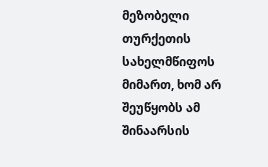მეზობელი თურქეთის სახელმწიფოს მიმართ, ხომ არ შეუწყობს ამ შინაარსის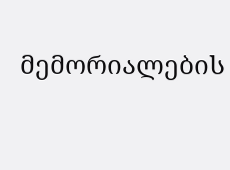მემორიალების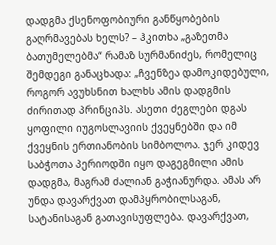დადგმა ქსენოფობიური განწყობების გაღრმავებას ხელს? – ჰკითხა „გაზეთმა ბათუმელებმა“ რამაზ სურმანიძეს, რომელიც შემდეგი განაცხადა: „ჩვენზეა დამოკიდებული, როგორ ავუხსნით ხალხს ამის დადგმის ძირითად პრინციპს. ასეთი ძეგლები დგას ყოფილი იუგოსლავიის ქვეყნებში და იმ ქვეყნის ერთიანობის სიმბოლოა. ჯერ კიდევ საბჭოთა პერიოდში იყო დაგეგმილი ამის დადგმა, მაგრამ ძალიან გაჭიანურდა. ამას არ უნდა დავარქვათ დამპყრობილსაგან, სატანისაგან გათავისუფლება. დავარქვათ,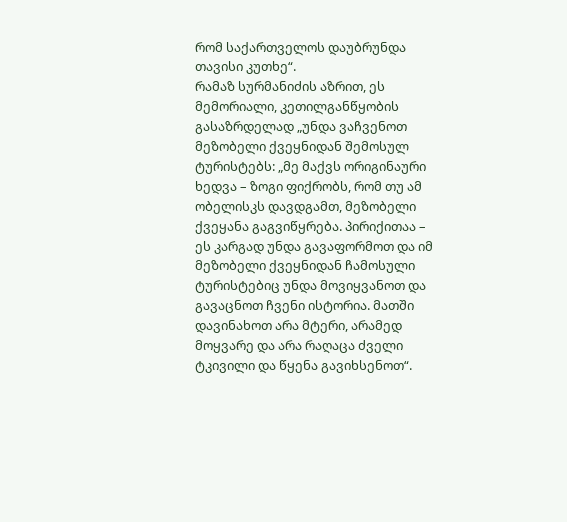რომ საქართველოს დაუბრუნდა თავისი კუთხე“.
რამაზ სურმანიძის აზრით, ეს მემორიალი, კეთილგანწყობის გასაზრდელად „უნდა ვაჩვენოთ მეზობელი ქვეყნიდან შემოსულ ტურისტებს: „მე მაქვს ორიგინაური ხედვა – ზოგი ფიქრობს, რომ თუ ამ ობელისკს დავდგამთ, მეზობელი ქვეყანა გაგვიწყრება. პირიქითაა – ეს კარგად უნდა გავაფორმოთ და იმ მეზობელი ქვეყნიდან ჩამოსული ტურისტებიც უნდა მოვიყვანოთ და გავაცნოთ ჩვენი ისტორია. მათში დავინახოთ არა მტერი, არამედ მოყვარე და არა რაღაცა ძველი ტკივილი და წყენა გავიხსენოთ“.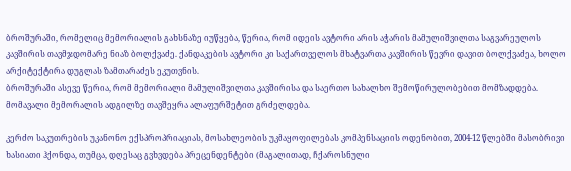ბროშურაში, რომელიც მემორიალის გახსნაზე იუწყება, წერია, რომ იდეის ავტორი არის აჭარის მამულიშვილთა საგვარეულოს კავშირის თავმჯდომარე ნიაზ ბოლქვაძე. ქანდაკების ავტორი კი საქართველოს მხატვართა კავშირის წევრი დავით ბოლქვაძეა, ხოლო არქიტექტირა დუგლას ზამთარაძეს ეკუთვნის.
ბროშურაში ასევე წერია, რომ მემორიალი მამულიშვილთა კავშირისა და საერთო სახალხო შემოწირულობებით მომზადდება.
მომავალი მემორალის ადგილზე თავშეყრა ალაფურშეტით გრძელდება.

კერძო საკუთრების უკანონო ექსპროპრიაციას, მოსახლეობის უკმაყოფილებას კომპენსაციის ოდენობით, 2004-12 წლებში მასობრივი ხასიათი ჰქონდა, თუმცა, დღესაც გვხვდება პრეცენდენტები (მაგალითად, ჩქაროსნული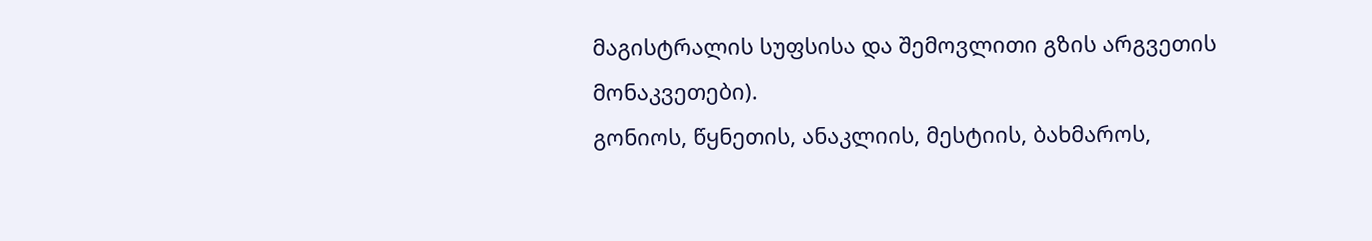მაგისტრალის სუფსისა და შემოვლითი გზის არგვეთის მონაკვეთები).
გონიოს, წყნეთის, ანაკლიის, მესტიის, ბახმაროს,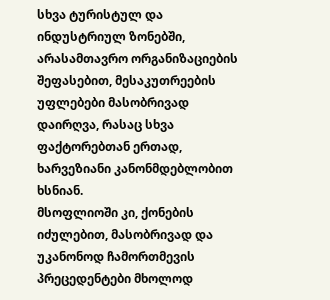სხვა ტურისტულ და ინდუსტრიულ ზონებში, არასამთავრო ორგანიზაციების შეფასებით, მესაკუთრეების უფლებები მასობრივად დაირღვა, რასაც სხვა ფაქტორებთან ერთად, ხარვეზიანი კანონმდებლობით ხსნიან.
მსოფლიოში კი, ქონების იძულებით, მასობრივად და უკანონოდ ჩამორთმევის პრეცედენტები მხოლოდ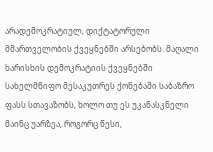არადემოკრატიულ, დიქტატორული მმართველობის ქვეყნებში არსებობს. მაღალი ხარისხის დემოკრატიის ქვეყნებში სახელმწიფო მესაკუთრეს ქონებაში საბაზრო ფასს სთავაზობს, ხოლო თუ ეს უკანასკნელი მაინც უარზეა, როგორც წესი,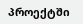პროექტში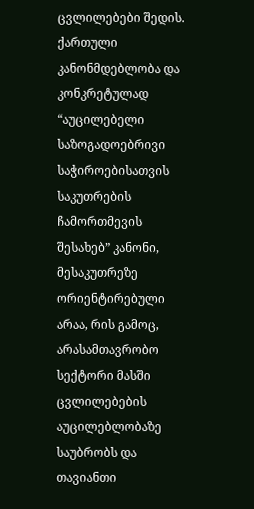ცვლილებები შედის.
ქართული კანონმდებლობა და კონკრეტულად “აუცილებელი საზოგადოებრივი საჭიროებისათვის საკუთრების ჩამორთმევის შესახებ” კანონი, მესაკუთრეზე ორიენტირებული არაა, რის გამოც, არასამთავრობო სექტორი მასში ცვლილებების აუცილებლობაზე საუბრობს და თავიანთი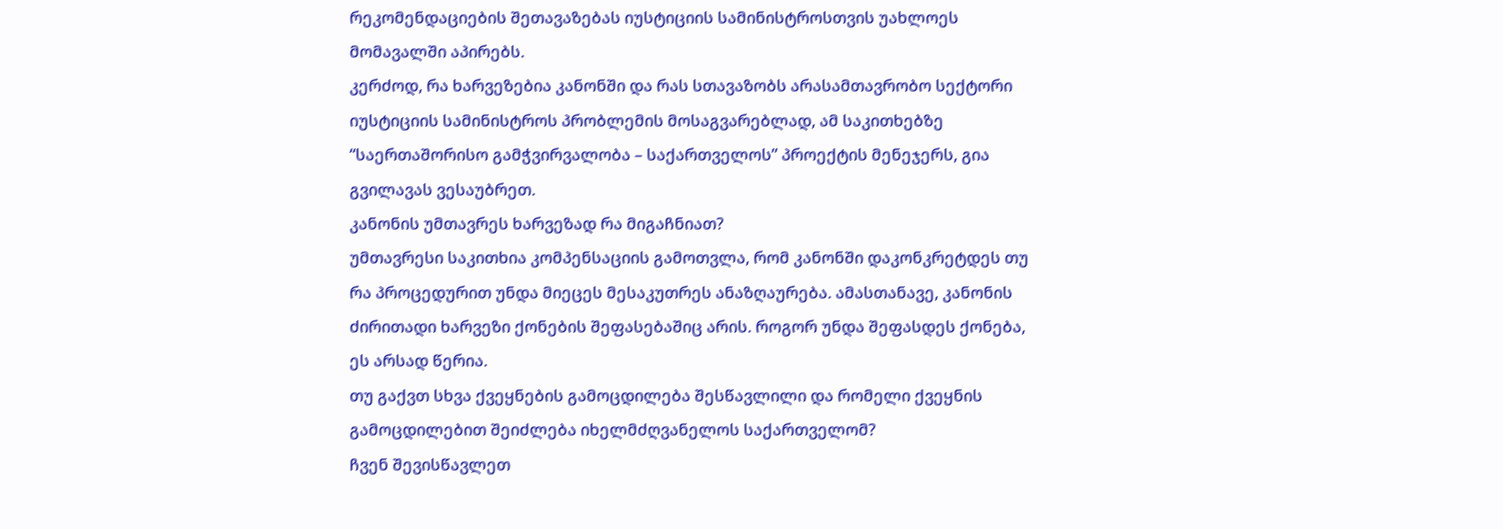რეკომენდაციების შეთავაზებას იუსტიციის სამინისტროსთვის უახლოეს მომავალში აპირებს.
კერძოდ, რა ხარვეზებია კანონში და რას სთავაზობს არასამთავრობო სექტორი იუსტიციის სამინისტროს პრობლემის მოსაგვარებლად, ამ საკითხებზე “საერთაშორისო გამჭვირვალობა – საქართველოს” პროექტის მენეჯერს, გია გვილავას ვესაუბრეთ.
კანონის უმთავრეს ხარვეზად რა მიგაჩნიათ?
უმთავრესი საკითხია კომპენსაციის გამოთვლა, რომ კანონში დაკონკრეტდეს თუ რა პროცედურით უნდა მიეცეს მესაკუთრეს ანაზღაურება. ამასთანავე, კანონის ძირითადი ხარვეზი ქონების შეფასებაშიც არის. როგორ უნდა შეფასდეს ქონება, ეს არსად წერია.
თუ გაქვთ სხვა ქვეყნების გამოცდილება შესწავლილი და რომელი ქვეყნის გამოცდილებით შეიძლება იხელმძღვანელოს საქართველომ?
ჩვენ შევისწავლეთ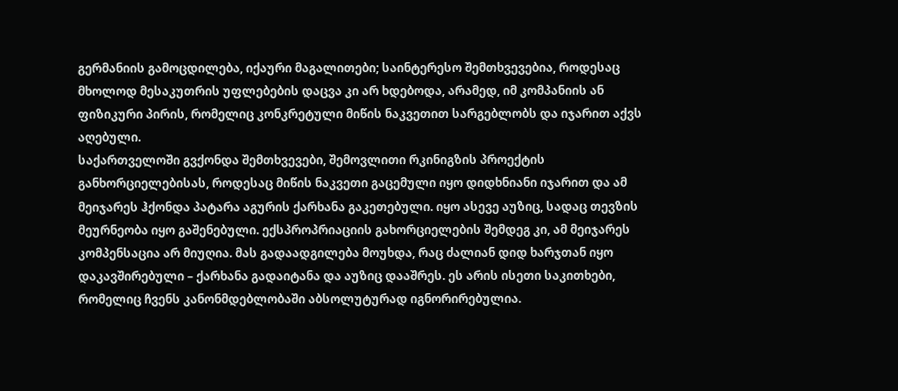გერმანიის გამოცდილება, იქაური მაგალითები; საინტერესო შემთხვევებია, როდესაც მხოლოდ მესაკუთრის უფლებების დაცვა კი არ ხდებოდა, არამედ, იმ კომპანიის ან ფიზიკური პირის, რომელიც კონკრეტული მიწის ნაკვეთით სარგებლობს და იჯარით აქვს აღებული.
საქართველოში გვქონდა შემთხვევები, შემოვლითი რკინიგზის პროექტის განხორციელებისას, როდესაც მიწის ნაკვეთი გაცემული იყო დიდხნიანი იჯარით და ამ მეიჯარეს ჰქონდა პატარა აგურის ქარხანა გაკეთებული. იყო ასევე აუზიც, სადაც თევზის მეურნეობა იყო გაშენებული. ექსპროპრიაციის გახორციელების შემდეგ კი, ამ მეიჯარეს კომპენსაცია არ მიუღია. მას გადაადგილება მოუხდა, რაც ძალიან დიდ ხარჯთან იყო დაკავშირებული – ქარხანა გადაიტანა და აუზიც დააშრეს. ეს არის ისეთი საკითხები, რომელიც ჩვენს კანონმდებლობაში აბსოლუტურად იგნორირებულია.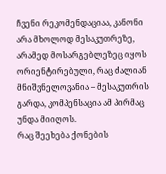ჩვენი რეკომენდაციაა, კანონი არა მხოლოდ მესაკუთრეზე, არამედ მოსარგებლეზეც იყოს ორიენტირებული, რაც ძალიან მნიშვნელოვანია – მესაკუთრის გარდა, კომპენსაცია ამ პირმაც უნდა მიიღოს.
რაც შეეხება ქონების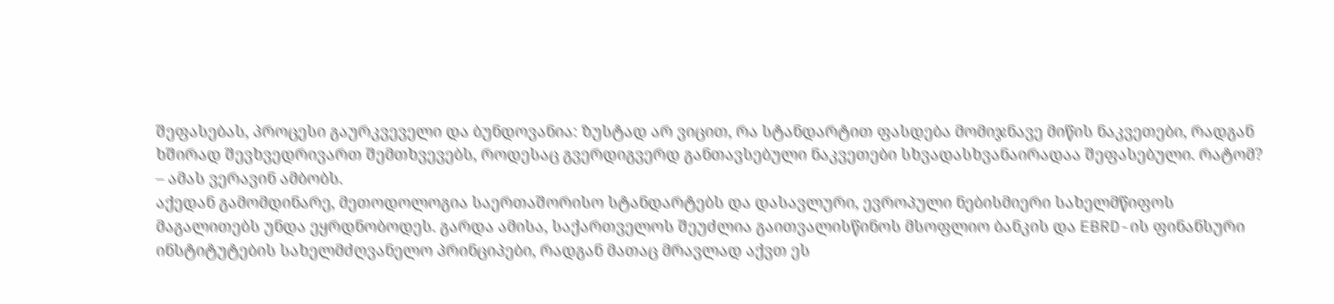შეფასებას, პროცესი გაურკვეველი და ბუნდოვანია: ზუსტად არ ვიცით, რა სტანდარტით ფასდება მომიჯნავე მიწის ნაკვეთები, რადგან ხშირად შევხვედრივართ შემთხვევებს, როდესაც გვერდიგვერდ განთავსებული ნაკვეთები სხვადასხვანაირადაა შეფასებული. რატომ? – ამას ვერავინ ამბობს.
აქედან გამომდინარე, მეთოდოლოგია საერთაშორისო სტანდარტებს და დასავლური, ევროპული ნებისმიერი სახელმწიფოს მაგალითებს უნდა ეყრდნობოდეს. გარდა ამისა, საქართველოს შეუძლია გაითვალისწინოს მსოფლიო ბანკის და EBRD-ის ფინანსური ინსტიტუტების სახელმძღვანელო პრინციპები, რადგან მათაც მრავლად აქვთ ეს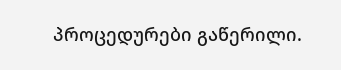პროცედურები გაწერილი.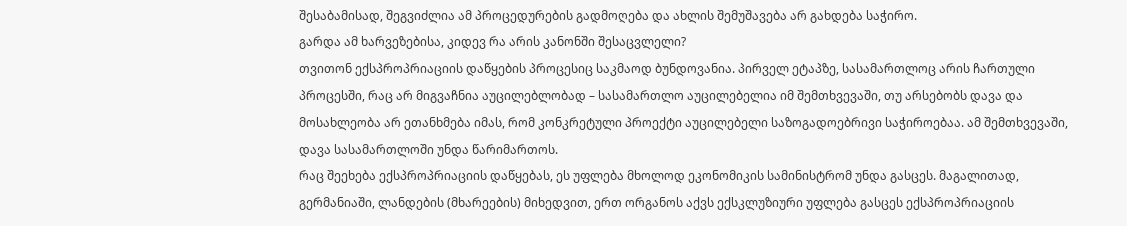შესაბამისად, შეგვიძლია ამ პროცედურების გადმოღება და ახლის შემუშავება არ გახდება საჭირო.
გარდა ამ ხარვეზებისა, კიდევ რა არის კანონში შესაცვლელი?
თვითონ ექსპროპრიაციის დაწყების პროცესიც საკმაოდ ბუნდოვანია. პირველ ეტაპზე, სასამართლოც არის ჩართული პროცესში, რაც არ მიგვაჩნია აუცილებლობად – სასამართლო აუცილებელია იმ შემთხვევაში, თუ არსებობს დავა და მოსახლეობა არ ეთანხმება იმას, რომ კონკრეტული პროექტი აუცილებელი საზოგადოებრივი საჭიროებაა. ამ შემთხვევაში, დავა სასამართლოში უნდა წარიმართოს.
რაც შეეხება ექსპროპრიაციის დაწყებას, ეს უფლება მხოლოდ ეკონომიკის სამინისტრომ უნდა გასცეს. მაგალითად, გერმანიაში, ლანდების (მხარეების) მიხედვით, ერთ ორგანოს აქვს ექსკლუზიური უფლება გასცეს ექსპროპრიაციის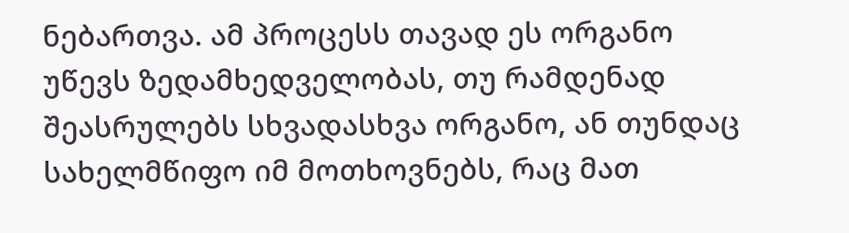ნებართვა. ამ პროცესს თავად ეს ორგანო უწევს ზედამხედველობას, თუ რამდენად შეასრულებს სხვადასხვა ორგანო, ან თუნდაც სახელმწიფო იმ მოთხოვნებს, რაც მათ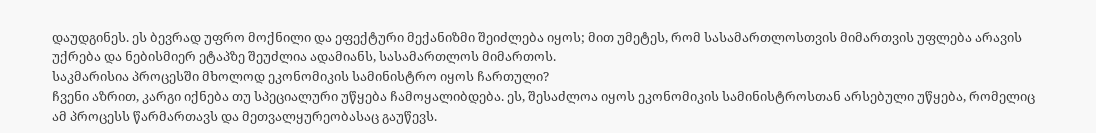დაუდგინეს. ეს ბევრად უფრო მოქნილი და ეფექტური მექანიზმი შეიძლება იყოს; მით უმეტეს, რომ სასამართლოსთვის მიმართვის უფლება არავის უქრება და ნებისმიერ ეტაპზე შეუძლია ადამიანს, სასამართლოს მიმართოს.
საკმარისია პროცესში მხოლოდ ეკონომიკის სამინისტრო იყოს ჩართული?
ჩვენი აზრით, კარგი იქნება თუ სპეციალური უწყება ჩამოყალიბდება. ეს, შესაძლოა იყოს ეკონომიკის სამინისტროსთან არსებული უწყება, რომელიც ამ პროცესს წარმართავს და მეთვალყურეობასაც გაუწევს.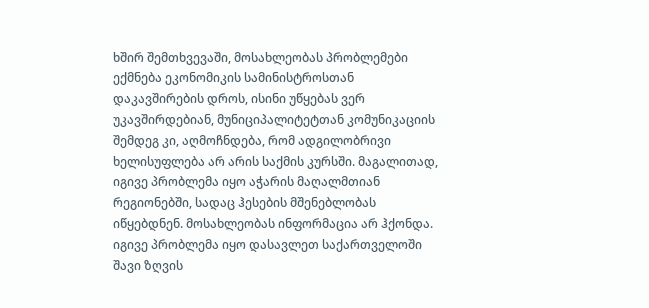ხშირ შემთხვევაში, მოსახლეობას პრობლემები ექმნება ეკონომიკის სამინისტროსთან დაკავშირების დროს, ისინი უწყებას ვერ უკავშირდებიან, მუნიციპალიტეტთან კომუნიკაციის შემდეგ კი, აღმოჩნდება, რომ ადგილობრივი ხელისუფლება არ არის საქმის კურსში. მაგალითად, იგივე პრობლემა იყო აჭარის მაღალმთიან რეგიონებში, სადაც ჰესების მშენებლობას იწყებდნენ. მოსახლეობას ინფორმაცია არ ჰქონდა. იგივე პრობლემა იყო დასავლეთ საქართველოში შავი ზღვის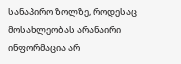სანაპირო ზოლზე, როდესაც მოსახლეობას არანაირი ინფორმაცია არ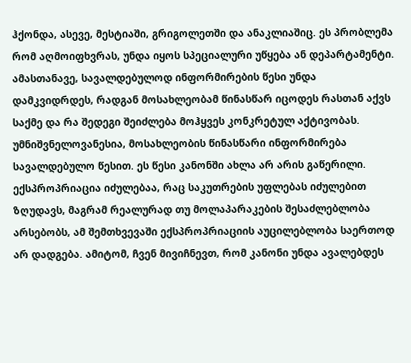ჰქონდა, ასევე, მესტიაში, გრიგოლეთში და ანაკლიაშიც. ეს პრობლემა რომ აღმოიფხვრას, უნდა იყოს სპეციალური უწყება ან დეპარტამენტი.
ამასთანავე, სავალდებულოდ ინფორმირების წესი უნდა დამკვიდრდეს, რადგან მოსახლეობამ წინასწარ იცოდეს რასთან აქვს საქმე და რა შედეგი შეიძლება მოჰყვეს კონკრეტულ აქტივობას. უმნიშვნელოვანესია, მოსახლეობის წინასწარი ინფორმირება სავალდებულო წესით. ეს წესი კანონში ახლა არ არის გაწერილი.
ექსპროპრიაცია იძულებაა, რაც საკუთრების უფლებას იძულებით ზღუდავს, მაგრამ რეალურად თუ მოლაპარაკების შესაძლებლობა არსებობს, ამ შემთხვევაში ექსპროპრიაციის აუცილებლობა საერთოდ არ დადგება. ამიტომ, ჩვენ მივიჩნევთ, რომ კანონი უნდა ავალებდეს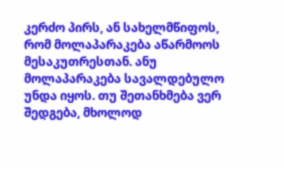კერძო პირს, ან სახელმწიფოს, რომ მოლაპარაკება აწარმოოს მესაკუთრესთან. ანუ მოლაპარაკება სავალდებულო უნდა იყოს. თუ შეთანხმება ვერ შედგება, მხოლოდ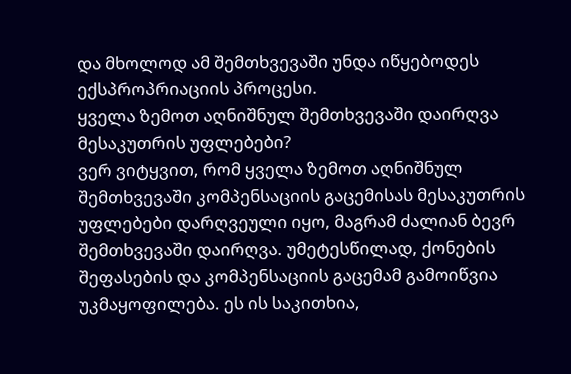და მხოლოდ ამ შემთხვევაში უნდა იწყებოდეს ექსპროპრიაციის პროცესი.
ყველა ზემოთ აღნიშნულ შემთხვევაში დაირღვა მესაკუთრის უფლებები?
ვერ ვიტყვით, რომ ყველა ზემოთ აღნიშნულ შემთხვევაში კომპენსაციის გაცემისას მესაკუთრის უფლებები დარღვეული იყო, მაგრამ ძალიან ბევრ შემთხვევაში დაირღვა. უმეტესწილად, ქონების შეფასების და კომპენსაციის გაცემამ გამოიწვია უკმაყოფილება. ეს ის საკითხია,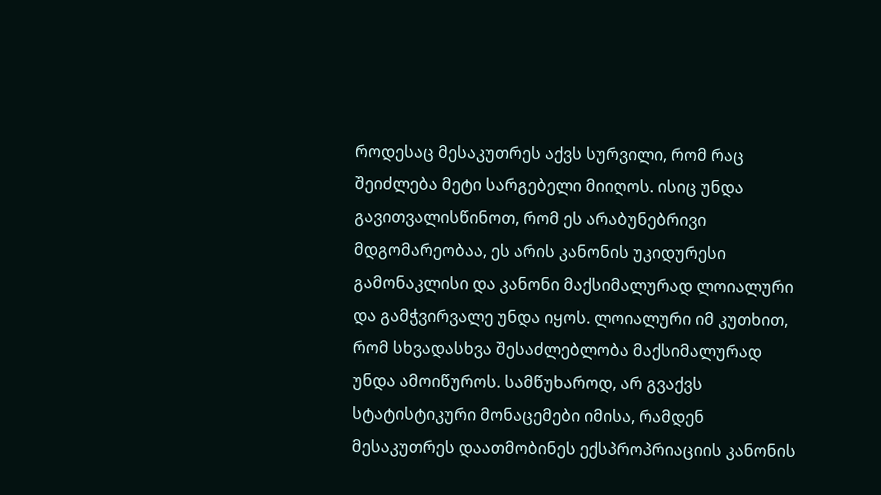როდესაც მესაკუთრეს აქვს სურვილი, რომ რაც შეიძლება მეტი სარგებელი მიიღოს. ისიც უნდა გავითვალისწინოთ, რომ ეს არაბუნებრივი მდგომარეობაა, ეს არის კანონის უკიდურესი გამონაკლისი და კანონი მაქსიმალურად ლოიალური და გამჭვირვალე უნდა იყოს. ლოიალური იმ კუთხით, რომ სხვადასხვა შესაძლებლობა მაქსიმალურად უნდა ამოიწუროს. სამწუხაროდ, არ გვაქვს სტატისტიკური მონაცემები იმისა, რამდენ მესაკუთრეს დაათმობინეს ექსპროპრიაციის კანონის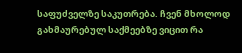საფუძველზე საკუთრება. ჩვენ მხოლოდ გახმაურებულ საქმეებზე ვიცით რა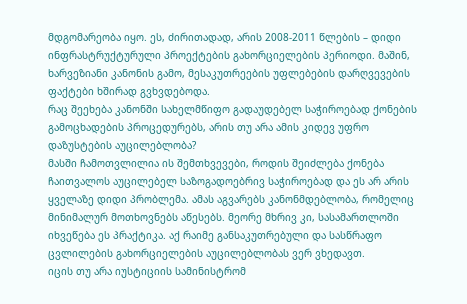მდგომარეობა იყო. ეს, ძირითადად, არის 2008-2011 წლების – დიდი ინფრასტრუქტურული პროექტების გახორციელების პერიოდი. მაშინ, ხარვეზიანი კანონის გამო, მესაკუთრეების უფლებების დარღვევების ფაქტები ხშირად გვხვდებოდა.
რაც შეეხება კანონში სახელმწიფო გადაუდებელ საჭიროებად ქონების გამოცხადების პროცედურებს, არის თუ არა ამის კიდევ უფრო დაზუსტების აუცილებლობა?
მასში ჩამოთვლილია ის შემთხვევები, როდის შეიძლება ქონება ჩაითვალოს აუცილებელ საზოგადოებრივ საჭიროებად და ეს არ არის ყველაზე დიდი პრობლემა. ამას აგვარებს კანონმდებლობა, რომელიც მინიმალურ მოთხოვნებს აწესებს. მეორე მხრივ კი, სასამართლოში იხვეწება ეს პრაქტიკა. აქ რაიმე განსაკუთრებული და სასწრაფო ცვლილების გახორციელების აუცილებლობას ვერ ვხედავთ.
იცის თუ არა იუსტიციის სამინისტრომ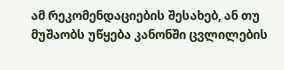ამ რეკომენდაციების შესახებ, ან თუ მუშაობს უწყება კანონში ცვლილების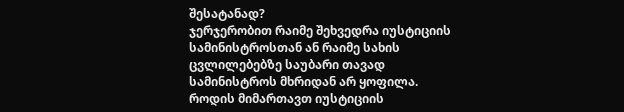შესატანად?
ჯერჯერობით რაიმე შეხვედრა იუსტიციის სამინისტროსთან ან რაიმე სახის ცვლილებებზე საუბარი თავად სამინისტროს მხრიდან არ ყოფილა.
როდის მიმართავთ იუსტიციის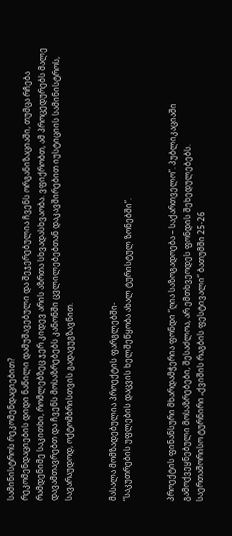სამინისტროს რეკომენდაციებით?
რეკომენდაციების დიდი ნაწილი დამუშავებული და შეჯერებულია ჩვენს ორგანიზაციაში, თუმცა რჩება რამდენიმე საკითხი, რომლებზეც ჯერ კიდევ არის აზრთა სხვადასხვაობა. ვფიქრობთ, ამ პროცედურებს მალე დავამთავრებთ და ჩვენს მოსაზრებებს კანონში ცვლილებებთან დაკავშირებით იუსტიციის სამინისტროს, სავარაუდოდ, ოქტომბრისთვის გადავუგზავნით.


მასალა მომზადებულია პროექტის ფარგლებში-
“საკუთრების უფლების დაცვის ხელშეწყობა ახალ ტურისტულ ზონებში”.


პროექტის ფინანსური მხარდამჭერია ფონდი “ღია საზოგადოება – საქართველო”. პუბლიკაციაში გამოქვეყნებული მოსაზრებები, შესაძლოა, არ ემთხვეოდეს ფონდის შეხედულებებს.
საერთაშორისო ტურნირი „ქვიშის რაგბის ფესტივალი“ ბათუმში 25-26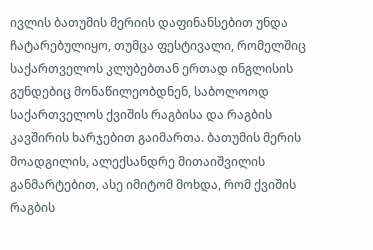ივლის ბათუმის მერიის დაფინანსებით უნდა ჩატარებულიყო, თუმცა ფესტივალი, რომელშიც საქართველოს კლუბებთან ერთად ინგლისის გუნდებიც მონაწილეობდნენ, საბოლოოდ საქართველოს ქვიშის რაგბისა და რაგბის კავშირის ხარჯებით გაიმართა. ბათუმის მერის მოადგილის, ალექსანდრე მითაიშვილის განმარტებით, ასე იმიტომ მოხდა, რომ ქვიშის რაგბის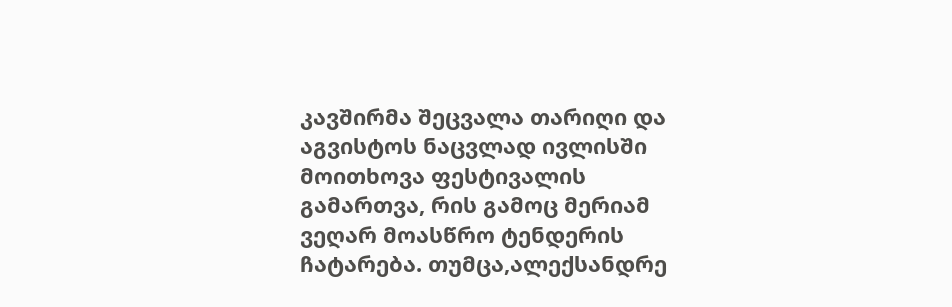კავშირმა შეცვალა თარიღი და აგვისტოს ნაცვლად ივლისში მოითხოვა ფესტივალის გამართვა, რის გამოც მერიამ ვეღარ მოასწრო ტენდერის ჩატარება. თუმცა,ალექსანდრე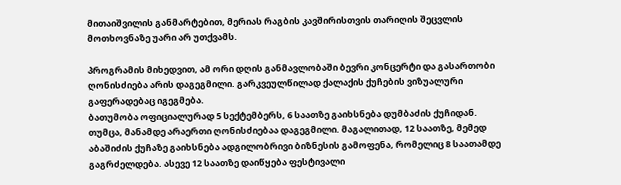მითაიშვილის განმარტებით, მერიას რაგბის კავშირისთვის თარიღის შეცვლის მოთხოვნაზე უარი არ უთქვამს.

პროგრამის მიხედვით, ამ ორი დღის განმავლობაში ბევრი კონცერტი და გასართობი ღონისძიება არის დაგეგმილი. გარკვეულწილად ქალაქის ქუჩების ვიზუალური გაფერადებაც იგეგმება.
ბათუმობა ოფიციალურად 5 სექტემბერს, 6 საათზე გაიხსნება დუმბაძის ქუჩიდან. თუმცა, მანამდე არაერთი ღონისძიებაა დაგეგმილი. მაგალითად, 12 საათზე, მემედ აბაშიძის ქუჩაზე გაიხსნება ადგილობრივი ბიზნესის გამოფენა, რომელიც 8 საათამდე გაგრძელდება. ასევე 12 საათზე დაიწყება ფესტივალი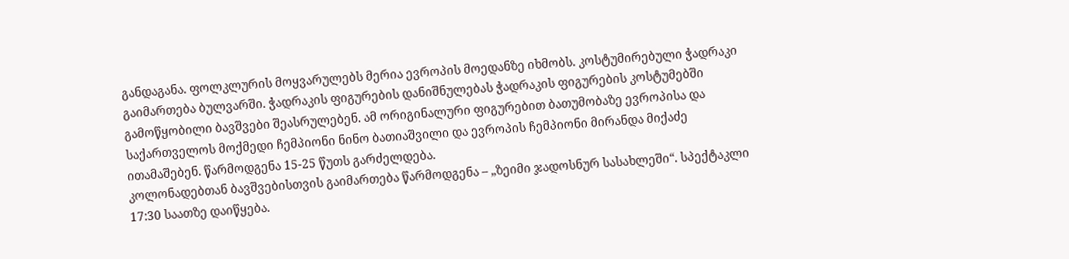განდაგანა. ფოლკლურის მოყვარულებს მერია ევროპის მოედანზე იხმობს. კოსტუმირებული ჭადრაკი გაიმართება ბულვარში. ჭადრაკის ფიგურების დანიშნულებას ჭადრაკის ფიგურების კოსტუმებში გამოწყობილი ბავშვები შეასრულებენ. ამ ორიგინალური ფიგურებით ბათუმობაზე ევროპისა და საქართველოს მოქმედი ჩემპიონი ნინო ბათიაშვილი და ევროპის ჩემპიონი მირანდა მიქაძე ითამაშებენ. წარმოდგენა 15-25 წუთს გარძელდება.
კოლონადებთან ბავშვებისთვის გაიმართება წარმოდგენა – „ზეიმი ჯადოსნურ სასახლეში“. სპექტაკლი 17:30 საათზე დაიწყება.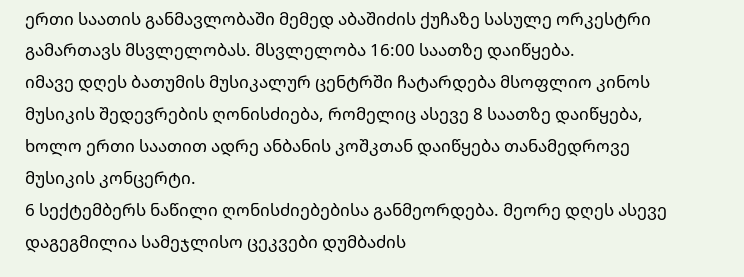ერთი საათის განმავლობაში მემედ აბაშიძის ქუჩაზე სასულე ორკესტრი გამართავს მსვლელობას. მსვლელობა 16:00 საათზე დაიწყება.
იმავე დღეს ბათუმის მუსიკალურ ცენტრში ჩატარდება მსოფლიო კინოს მუსიკის შედევრების ღონისძიება, რომელიც ასევე 8 საათზე დაიწყება, ხოლო ერთი საათით ადრე ანბანის კოშკთან დაიწყება თანამედროვე მუსიკის კონცერტი.
6 სექტემბერს ნაწილი ღონისძიებებისა განმეორდება. მეორე დღეს ასევე დაგეგმილია სამეჯლისო ცეკვები დუმბაძის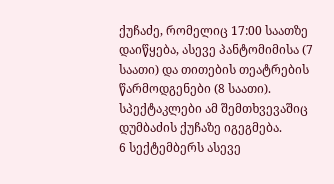ქუჩაძე, რომელიც 17:00 საათზე დაიწყება, ასევე პანტომიმისა (7 საათი) და თითების თეატრების წარმოდგენები (8 საათი). სპექტაკლები ამ შემთხვევაშიც დუმბაძის ქუჩაზე იგეგმება.
6 სექტემბერს ასევე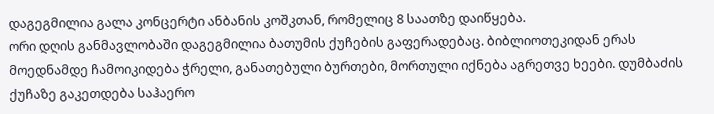დაგეგმილია გალა კონცერტი ანბანის კოშკთან, რომელიც 8 საათზე დაიწყება.
ორი დღის განმავლობაში დაგეგმილია ბათუმის ქუჩების გაფერადებაც. ბიბლიოთეკიდან ერას მოედნამდე ჩამოიკიდება ჭრელი, განათებული ბურთები, მორთული იქნება აგრეთვე ხეები. დუმბაძის ქუჩაზე გაკეთდება საჰაერო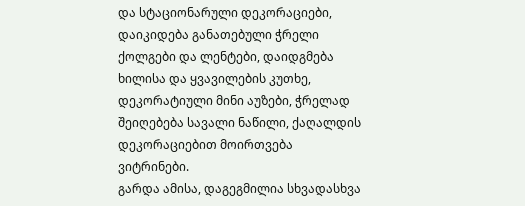და სტაციონარული დეკორაციები, დაიკიდება განათებული ჭრელი ქოლგები და ლენტები, დაიდგმება ხილისა და ყვავილების კუთხე, დეკორატიული მინი აუზები, ჭრელად შეიღებება სავალი ნაწილი, ქაღალდის დეკორაციებით მოირთვება ვიტრინები.
გარდა ამისა, დაგეგმილია სხვადასხვა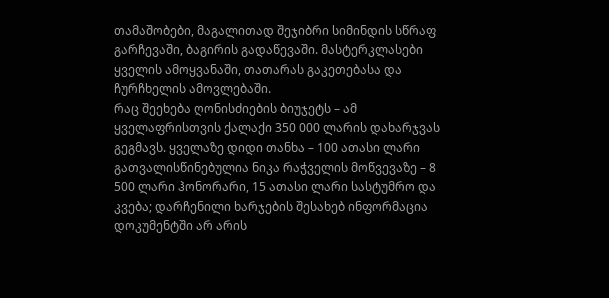თამაშობები, მაგალითად შეჯიბრი სიმინდის სწრაფ გარჩევაში, ბაგირის გადაწევაში. მასტერკლასები ყველის ამოყვანაში, თათარას გაკეთებასა და ჩურჩხელის ამოვლებაში.
რაც შეეხება ღონისძიების ბიუჯეტს – ამ ყველაფრისთვის ქალაქი 350 000 ლარის დახარჯვას გეგმავს. ყველაზე დიდი თანხა – 100 ათასი ლარი გათვალისწინებულია ნიკა რაჭველის მოწვევაზე – 8 500 ლარი ჰონორარი, 15 ათასი ლარი სასტუმრო და კვება; დარჩენილი ხარჯების შესახებ ინფორმაცია დოკუმენტში არ არის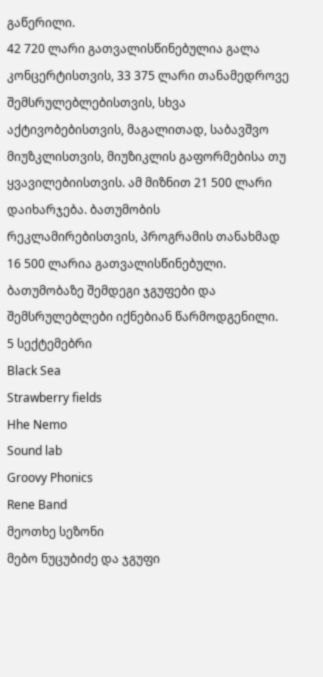გაწერილი.
42 720 ლარი გათვალისწინებულია გალა კონცერტისთვის, 33 375 ლარი თანამედროვე შემსრულებლებისთვის, სხვა აქტივობებისთვის, მაგალითად, საბავშვო მიუზკლისთვის, მიუზიკლის გაფორმებისა თუ ყვავილებიისთვის. ამ მიზნით 21 500 ლარი დაიხარჯება. ბათუმობის რეკლამირებისთვის, პროგრამის თანახმად 16 500 ლარია გათვალისწინებული.
ბათუმობაზე შემდეგი ჯგუფები და შემსრულებლები იქნებიან წარმოდგენილი.
5 სექტემებრი
Black Sea
Strawberry fields
Hhe Nemo
Sound lab
Groovy Phonics
Rene Band
მეოთხე სეზონი
მებო ნუცუბიძე და ჯგუფი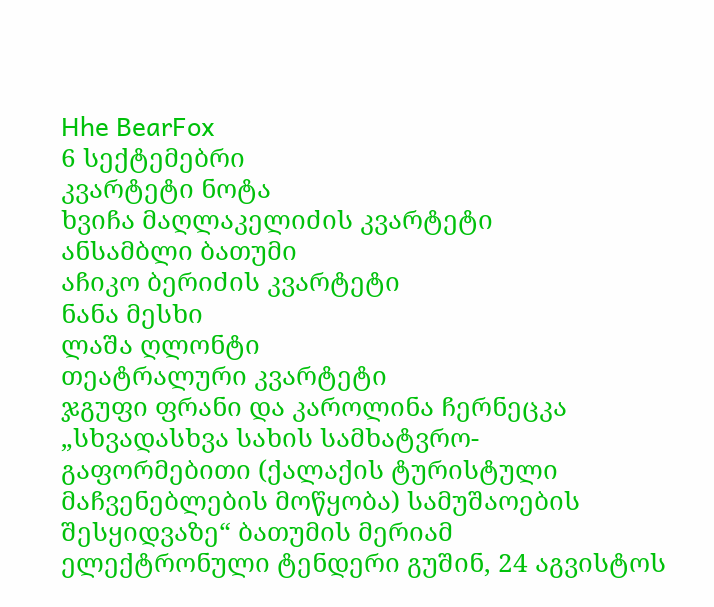Hhe BearFox
6 სექტემებრი
კვარტეტი ნოტა
ხვიჩა მაღლაკელიძის კვარტეტი
ანსამბლი ბათუმი
აჩიკო ბერიძის კვარტეტი
ნანა მესხი
ლაშა ღლონტი
თეატრალური კვარტეტი
ჯგუფი ფრანი და კაროლინა ჩერნეცკა
„სხვადასხვა სახის სამხატვრო-გაფორმებითი (ქალაქის ტურისტული მაჩვენებლების მოწყობა) სამუშაოების შესყიდვაზე“ ბათუმის მერიამ ელექტრონული ტენდერი გუშინ, 24 აგვისტოს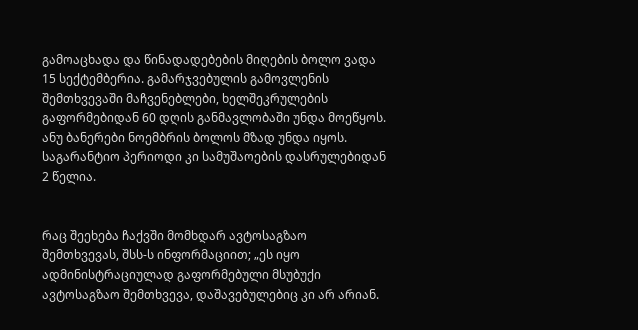გამოაცხადა და წინადადებების მიღების ბოლო ვადა 15 სექტემბერია. გამარჯვებულის გამოვლენის შემთხვევაში მაჩვენებლები, ხელშეკრულების გაფორმებიდან 60 დღის განმავლობაში უნდა მოეწყოს. ანუ ბანერები ნოემბრის ბოლოს მზად უნდა იყოს. საგარანტიო პერიოდი კი სამუშაოების დასრულებიდან 2 წელია.


რაც შეეხება ჩაქვში მომხდარ ავტოსაგზაო შემთხვევას, შსს-ს ინფორმაციით; „ეს იყო ადმინისტრაციულად გაფორმებული მსუბუქი ავტოსაგზაო შემთხვევა, დაშავებულებიც კი არ არიან.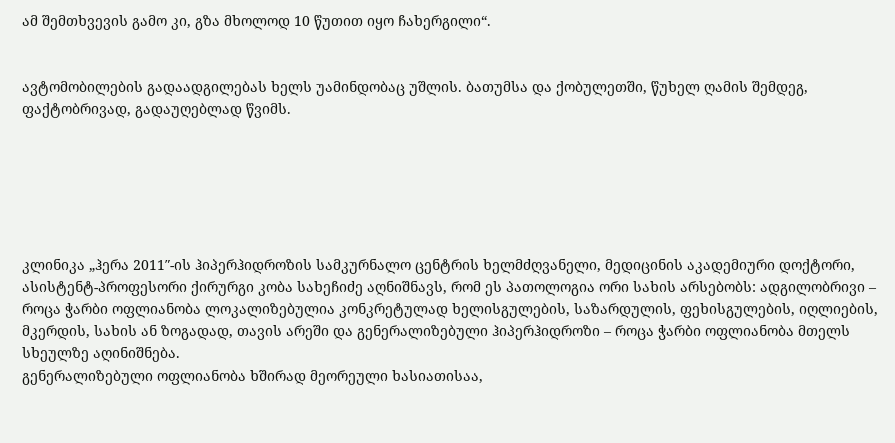ამ შემთხვევის გამო კი, გზა მხოლოდ 10 წუთით იყო ჩახერგილი“.


ავტომობილების გადაადგილებას ხელს უამინდობაც უშლის. ბათუმსა და ქობულეთში, წუხელ ღამის შემდეგ, ფაქტობრივად, გადაუღებლად წვიმს.






კლინიკა „ჰერა 2011″-ის ჰიპერჰიდროზის სამკურნალო ცენტრის ხელმძღვანელი, მედიცინის აკადემიური დოქტორი, ასისტენტ-პროფესორი ქირურგი კობა სახეჩიძე აღნიშნავს, რომ ეს პათოლოგია ორი სახის არსებობს: ადგილობრივი – როცა ჭარბი ოფლიანობა ლოკალიზებულია კონკრეტულად ხელისგულების, საზარდულის, ფეხისგულების, იღლიების, მკერდის, სახის ან ზოგადად, თავის არეში და გენერალიზებული ჰიპერჰიდროზი – როცა ჭარბი ოფლიანობა მთელს სხეულზე აღინიშნება.
გენერალიზებული ოფლიანობა ხშირად მეორეული ხასიათისაა,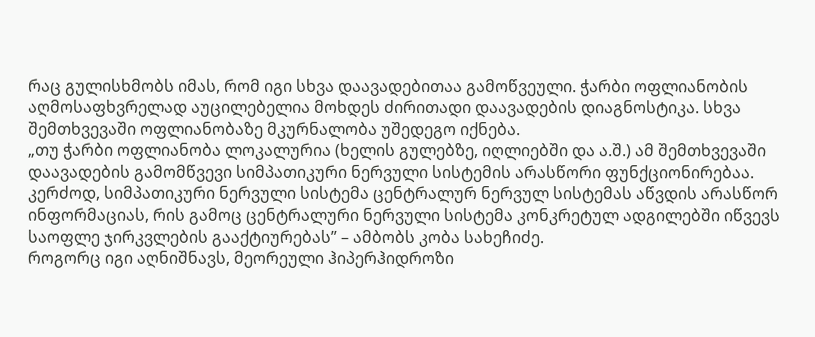რაც გულისხმობს იმას, რომ იგი სხვა დაავადებითაა გამოწვეული. ჭარბი ოფლიანობის აღმოსაფხვრელად აუცილებელია მოხდეს ძირითადი დაავადების დიაგნოსტიკა. სხვა შემთხვევაში ოფლიანობაზე მკურნალობა უშედეგო იქნება.
„თუ ჭარბი ოფლიანობა ლოკალურია (ხელის გულებზე, იღლიებში და ა.შ.) ამ შემთხვევაში დაავადების გამომწვევი სიმპათიკური ნერვული სისტემის არასწორი ფუნქციონირებაა. კერძოდ, სიმპათიკური ნერვული სისტემა ცენტრალურ ნერვულ სისტემას აწვდის არასწორ ინფორმაციას, რის გამოც ცენტრალური ნერვული სისტემა კონკრეტულ ადგილებში იწვევს საოფლე ჯირკვლების გააქტიურებას” – ამბობს კობა სახეჩიძე.
როგორც იგი აღნიშნავს, მეორეული ჰიპერჰიდროზი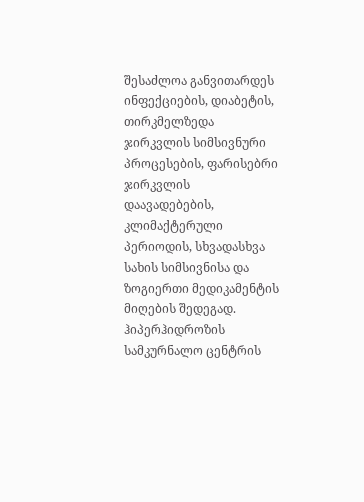შესაძლოა განვითარდეს ინფექციების, დიაბეტის, თირკმელზედა ჯირკვლის სიმსივნური პროცესების, ფარისებრი ჯირკვლის დაავადებების, კლიმაქტერული პერიოდის, სხვადასხვა სახის სიმსივნისა და ზოგიერთი მედიკამენტის მიღების შედეგად.
ჰიპერჰიდროზის სამკურნალო ცენტრის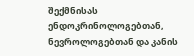შექმნისას ენდოკრინოლოგებთან, ნევროლოგებთან და კანის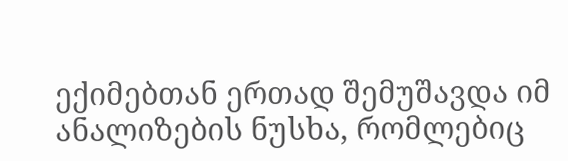ექიმებთან ერთად შემუშავდა იმ ანალიზების ნუსხა, რომლებიც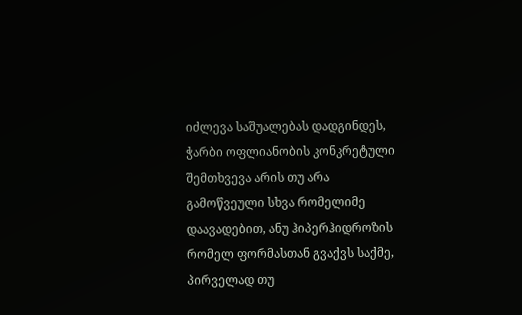იძლევა საშუალებას დადგინდეს, ჭარბი ოფლიანობის კონკრეტული შემთხვევა არის თუ არა გამოწვეული სხვა რომელიმე დაავადებით, ანუ ჰიპერჰიდროზის რომელ ფორმასთან გვაქვს საქმე, პირველად თუ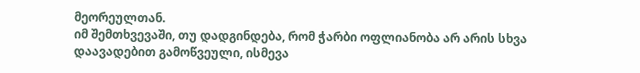მეორეულთან.
იმ შემთხვევაში, თუ დადგინდება, რომ ჭარბი ოფლიანობა არ არის სხვა დაავადებით გამოწვეული, ისმევა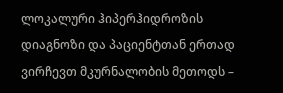ლოკალური ჰიპერჰიდროზის დიაგნოზი და პაციენტთან ერთად ვირჩევთ მკურნალობის მეთოდს –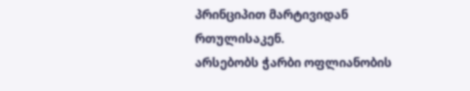პრინციპით მარტივიდან რთულისაკენ.
არსებობს ჭარბი ოფლიანობის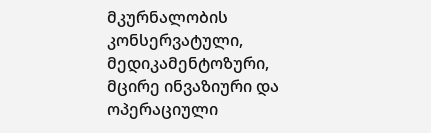მკურნალობის კონსერვატული, მედიკამენტოზური, მცირე ინვაზიური და ოპერაციული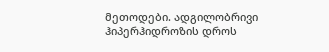მეთოდები. ადგილობრივი ჰიპერჰიდროზის დროს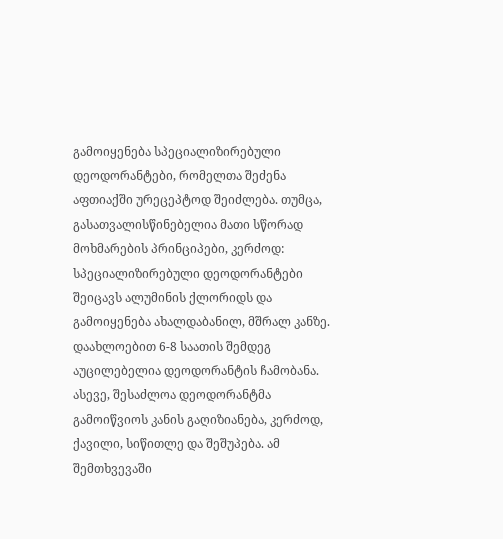გამოიყენება სპეციალიზირებული დეოდორანტები, რომელთა შეძენა აფთიაქში ურეცეპტოდ შეიძლება. თუმცა, გასათვალისწინებელია მათი სწორად მოხმარების პრინციპები, კერძოდ: სპეციალიზირებული დეოდორანტები შეიცავს ალუმინის ქლორიდს და გამოიყენება ახალდაბანილ, მშრალ კანზე.
დაახლოებით 6-8 საათის შემდეგ აუცილებელია დეოდორანტის ჩამობანა. ასევე, შესაძლოა დეოდორანტმა გამოიწვიოს კანის გაღიზიანება, კერძოდ, ქავილი, სიწითლე და შეშუპება. ამ შემთხვევაში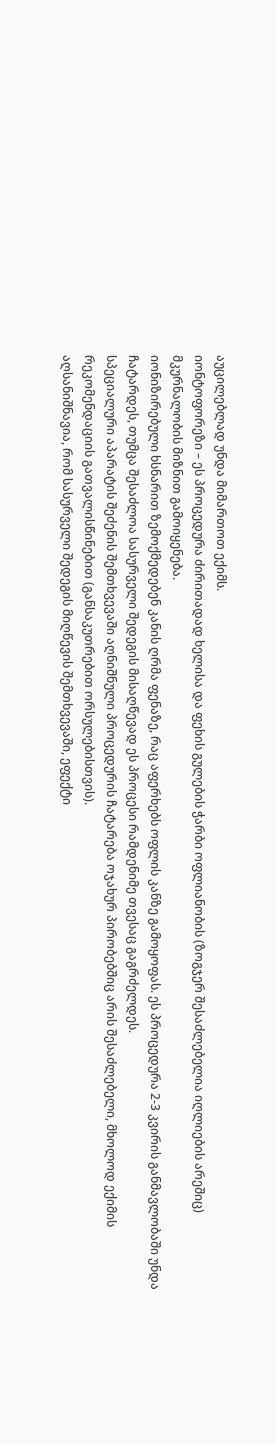აუცილებლად უნდა მიმართოთ ექიმს.
იონტოფორეზი – ეს პროცედურა ძირითადად ხელისა და ფეხის გულების ჭარბი ოფლიანობის (ზოგჯერ შესაძლებელია იღლიების არეშიც) მკურნალობის მიზნით გამოიყენება.
იონიზირებული ხსნარით ზემოქმედებენ კანის ღრმა ფენაზე, რაც აფერხებს ოფლის კანზე გამოყოფას. ეს პროცედურა 2-3 კვირის განმავლობაში უნდა ჩატარდეს, თუმცა შესაძლოა სასურველი შედეგის მისაღწევად ეს პროცესი რამდენიმე თვესაც გაგრძელდეს.
სპეციალური აპარატის შეძენის შემთხვევაში აღნიშნული პროცედურის ჩატარება ოჯახურ პირობებშიც არის შესაძლებელი, მხოლოდ ექიმის რეკომენდაციის გათვალისწინებით (განსაკუთრებით ორსულებისთვის).
აღსანიშნავია, რომ სასურველი შედეგის მიღწევის შემთხვევაში, ეფექტი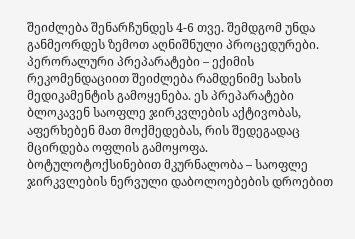შეიძლება შენარჩუნდეს 4-6 თვე. შემდგომ უნდა განმეორდეს ზემოთ აღნიშნული პროცედურები.
პერორალური პრეპარატები – ექიმის რეკომენდაციით შეიძლება რამდენიმე სახის მედიკამენტის გამოყენება. ეს პრეპარატები ბლოკავენ საოფლე ჯირკვლების აქტივობას, აფერხებენ მათ მოქმედებას, რის შედეგადაც მცირდება ოფლის გამოყოფა.
ბოტულოტოქსინებით მკურნალობა – საოფლე ჯირკვლების ნერვული დაბოლოებების დროებით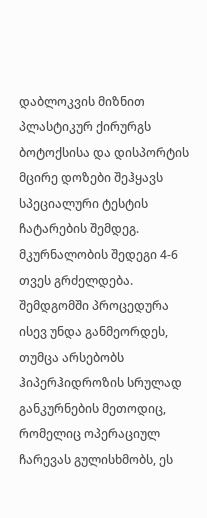დაბლოკვის მიზნით პლასტიკურ ქირურგს ბოტოქსისა და დისპორტის მცირე დოზები შეჰყავს სპეციალური ტესტის ჩატარების შემდეგ. მკურნალობის შედეგი 4-6 თვეს გრძელდება.
შემდგომში პროცედურა ისევ უნდა განმეორდეს, თუმცა არსებობს ჰიპერჰიდროზის სრულად განკურნების მეთოდიც, რომელიც ოპერაციულ ჩარევას გულისხმობს, ეს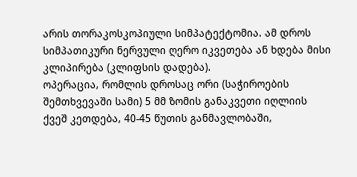არის თორაკოსკოპიული სიმპატექტომია. ამ დროს სიმპათიკური ნერვული ღერო იკვეთება ან ხდება მისი კლიპირება (კლიფსის დადება).
ოპერაცია, რომლის დროსაც ორი (საჭიროების შემთხვევაში სამი) 5 მმ ზომის განაკვეთი იღლიის ქვეშ კეთდება, 40-45 წუთის განმავლობაში,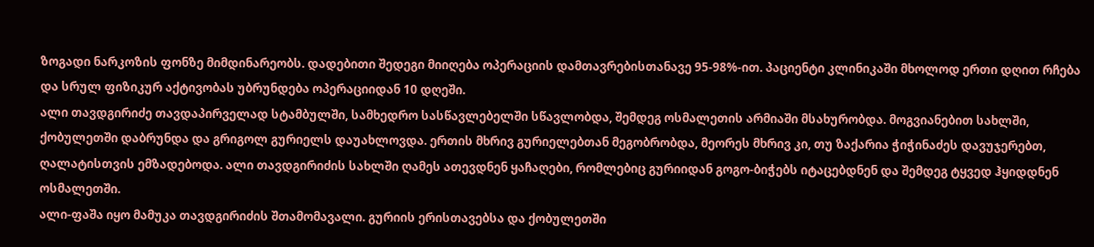ზოგადი ნარკოზის ფონზე მიმდინარეობს. დადებითი შედეგი მიიღება ოპერაციის დამთავრებისთანავე 95-98%-ით. პაციენტი კლინიკაში მხოლოდ ერთი დღით რჩება და სრულ ფიზიკურ აქტივობას უბრუნდება ოპერაციიდან 10 დღეში.
ალი თავდგირიძე თავდაპირველად სტამბულში, სამხედრო სასწავლებელში სწავლობდა, შემდეგ ოსმალეთის არმიაში მსახურობდა. მოგვიანებით სახლში, ქობულეთში დაბრუნდა და გრიგოლ გურიელს დაუახლოვდა. ერთის მხრივ გურიელებთან მეგობრობდა, მეორეს მხრივ კი, თუ ზაქარია ჭიჭინაძეს დავუჯერებთ, ღალატისთვის ემზადებოდა. ალი თავდგირიძის სახლში ღამეს ათევდნენ ყაჩაღები, რომლებიც გურიიდან გოგო-ბიჭებს იტაცებდნენ და შემდეგ ტყვედ ჰყიდდნენ ოსმალეთში.
ალი-ფაშა იყო მამუკა თავდგირიძის შთამომავალი. გურიის ერისთავებსა და ქობულეთში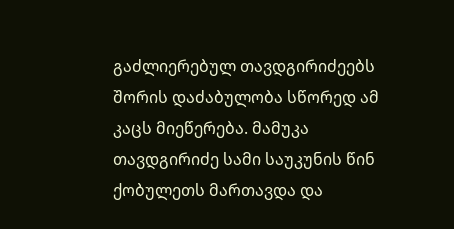გაძლიერებულ თავდგირიძეებს შორის დაძაბულობა სწორედ ამ კაცს მიეწერება. მამუკა თავდგირიძე სამი საუკუნის წინ ქობულეთს მართავდა და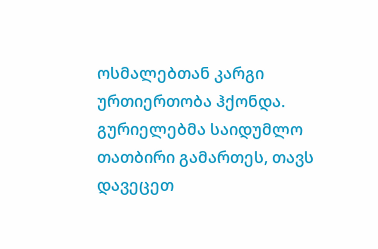ოსმალებთან კარგი ურთიერთობა ჰქონდა. გურიელებმა საიდუმლო თათბირი გამართეს, თავს დავეცეთ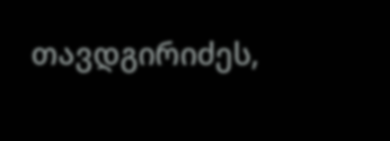თავდგირიძეს,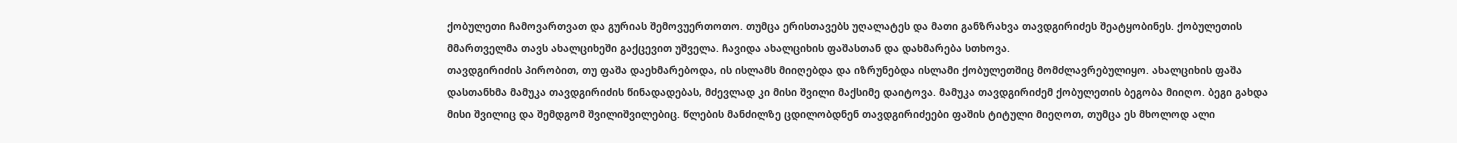ქობულეთი ჩამოვართვათ და გურიას შემოვუერთოთო. თუმცა ერისთავებს უღალატეს და მათი განზრახვა თავდგირიძეს შეატყობინეს. ქობულეთის მმართველმა თავს ახალციხეში გაქცევით უშველა. ჩავიდა ახალციხის ფაშასთან და დახმარება სთხოვა.
თავდგირიძის პირობით, თუ ფაშა დაეხმარებოდა, ის ისლამს მიიღებდა და იზრუნებდა ისლამი ქობულეთშიც მომძლავრებულიყო. ახალციხის ფაშა დასთანხმა მამუკა თავდგირიძის წინადადებას, მძევლად კი მისი შვილი მაქსიმე დაიტოვა. მამუკა თავდგირიძემ ქობულეთის ბეგობა მიიღო. ბეგი გახდა მისი შვილიც და შემდგომ შვილიშვილებიც. წლების მანძილზე ცდილობდნენ თავდგირიძეები ფაშის ტიტული მიეღოთ, თუმცა ეს მხოლოდ ალი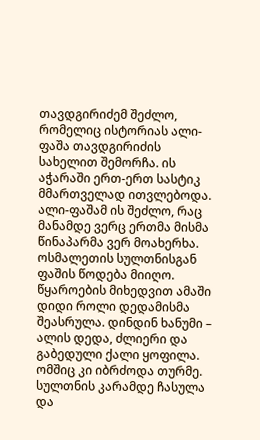თავდგირიძემ შეძლო, რომელიც ისტორიას ალი-ფაშა თავდგირიძის სახელით შემორჩა. ის აჭარაში ერთ-ერთ სასტიკ მმართველად ითვლებოდა.
ალი-ფაშამ ის შეძლო, რაც მანამდე ვერც ერთმა მისმა წინაპარმა ვერ მოახერხა. ოსმალეთის სულთნისგან ფაშის წოდება მიიღო. წყაროების მიხედვით ამაში დიდი როლი დედამისმა შეასრულა. დინდინ ხანუმი – ალის დედა, ძლიერი და გაბედული ქალი ყოფილა. ომშიც კი იბრძოდა თურმე. სულთნის კარამდე ჩასულა და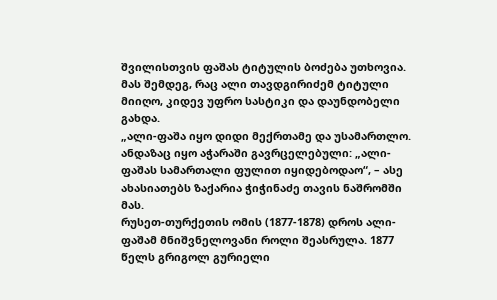შვილისთვის ფაშას ტიტულის ბოძება უთხოვია. მას შემდეგ, რაც ალი თავდგირიძემ ტიტული მიიღო, კიდევ უფრო სასტიკი და დაუნდობელი გახდა.
„ალი-ფაშა იყო დიდი მექრთამე და უსამართლო. ანდაზაც იყო აჭარაში გავრცელებული: „ალი-ფაშას სამართალი ფულით იყიდებოდაო“, – ასე ახასიათებს ზაქარია ჭიჭინაძე თავის ნაშრომში მას.
რუსეთ-თურქეთის ომის (1877-1878) დროს ალი-ფაშამ მნიშვნელოვანი როლი შეასრულა. 1877 წელს გრიგოლ გურიელი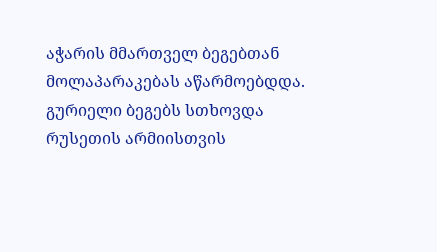აჭარის მმართველ ბეგებთან მოლაპარაკებას აწარმოებდდა. გურიელი ბეგებს სთხოვდა რუსეთის არმიისთვის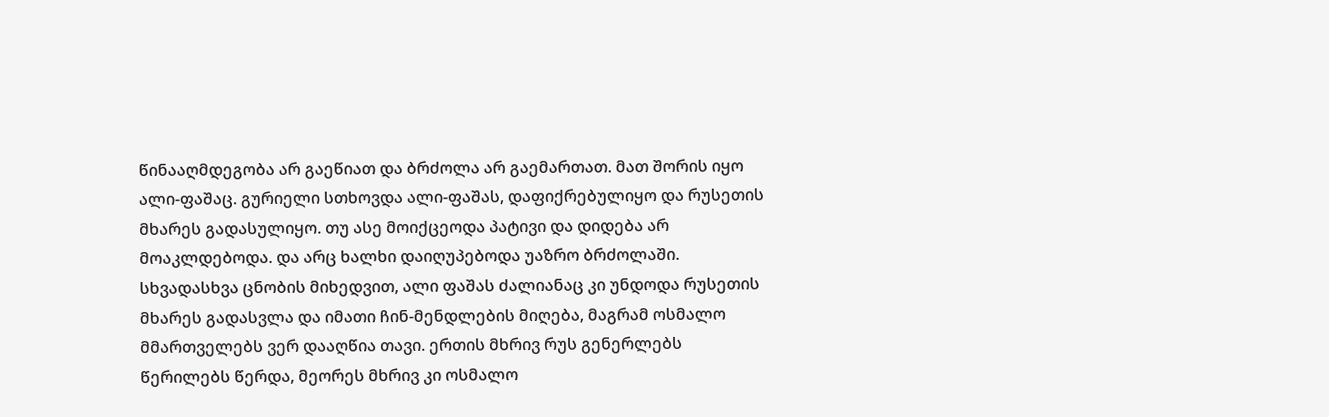წინააღმდეგობა არ გაეწიათ და ბრძოლა არ გაემართათ. მათ შორის იყო ალი-ფაშაც. გურიელი სთხოვდა ალი-ფაშას, დაფიქრებულიყო და რუსეთის მხარეს გადასულიყო. თუ ასე მოიქცეოდა პატივი და დიდება არ მოაკლდებოდა. და არც ხალხი დაიღუპებოდა უაზრო ბრძოლაში.
სხვადასხვა ცნობის მიხედვით, ალი ფაშას ძალიანაც კი უნდოდა რუსეთის მხარეს გადასვლა და იმათი ჩინ-მენდლების მიღება, მაგრამ ოსმალო მმართველებს ვერ დააღწია თავი. ერთის მხრივ რუს გენერლებს წერილებს წერდა, მეორეს მხრივ კი ოსმალო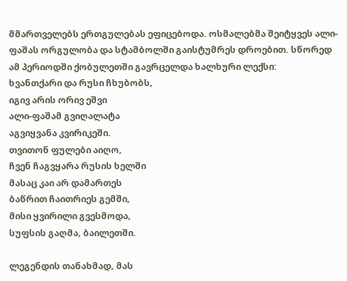მმართველებს ერთგულებას ეფიცებოდა. ოსმალებმა შეიტყვეს ალი-ფაშას ორგულობა და სტამბოლში გაისტუმრეს დროებით. სწორედ ამ პერიოდში ქობულეთში გავრცელდა ხალხური ლექსი:
ხვანთქარი და რუსი ჩხუბობს,
იგივ არის ორივ ეშვი
ალი-ფაშამ გვიღალატა
აგვიყვანა კვირიკეში.
თვითონ ფულები აიღო,
ჩვენ ჩაგვყარა რუსის ხელში
მასაც კაი არ დამართეს
ბაწრით ჩაითრიეს გემში,
მისი ყვირილი გვესმოდა,
სუფსის გაღმა, ბაილეთში.

ლეგენდის თანახმად, მას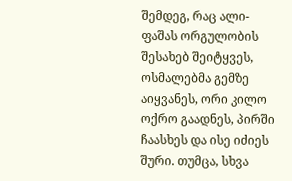შემდეგ, რაც ალი-ფაშას ორგულობის შესახებ შეიტყვეს, ოსმალებმა გემზე აიყვანეს, ორი კილო ოქრო გაადნეს, პირში ჩაასხეს და ისე იძიეს შური. თუმცა, სხვა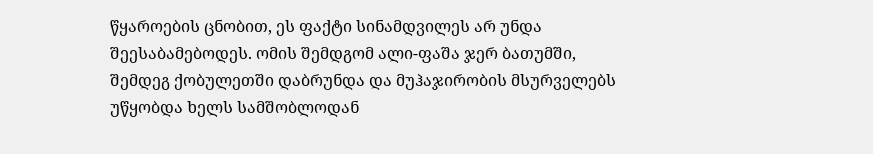წყაროების ცნობით, ეს ფაქტი სინამდვილეს არ უნდა შეესაბამებოდეს. ომის შემდგომ ალი-ფაშა ჯერ ბათუმში, შემდეგ ქობულეთში დაბრუნდა და მუჰაჯირობის მსურველებს უწყობდა ხელს სამშობლოდან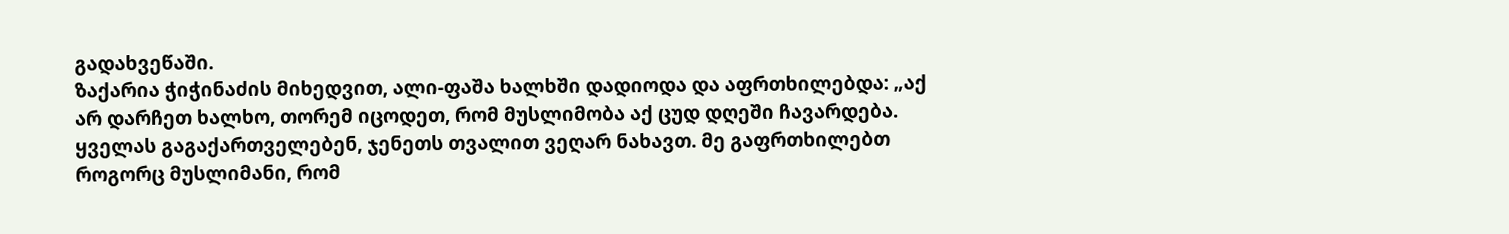გადახვეწაში.
ზაქარია ჭიჭინაძის მიხედვით, ალი-ფაშა ხალხში დადიოდა და აფრთხილებდა: „აქ არ დარჩეთ ხალხო, თორემ იცოდეთ, რომ მუსლიმობა აქ ცუდ დღეში ჩავარდება. ყველას გაგაქართველებენ, ჯენეთს თვალით ვეღარ ნახავთ. მე გაფრთხილებთ როგორც მუსლიმანი, რომ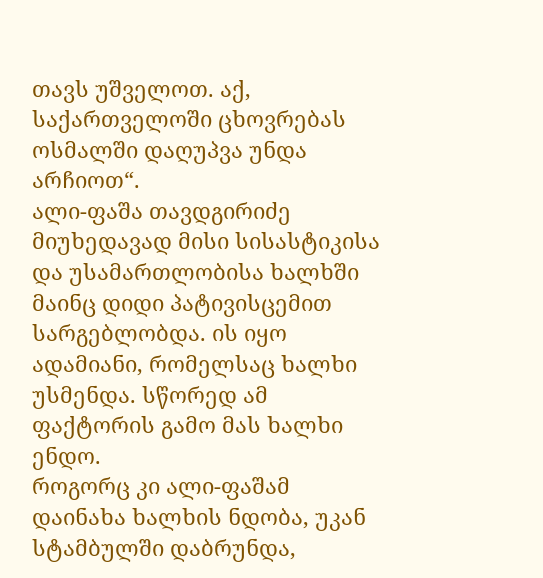თავს უშველოთ. აქ, საქართველოში ცხოვრებას ოსმალში დაღუპვა უნდა არჩიოთ“.
ალი-ფაშა თავდგირიძე მიუხედავად მისი სისასტიკისა და უსამართლობისა ხალხში მაინც დიდი პატივისცემით სარგებლობდა. ის იყო ადამიანი, რომელსაც ხალხი უსმენდა. სწორედ ამ ფაქტორის გამო მას ხალხი ენდო.
როგორც კი ალი-ფაშამ დაინახა ხალხის ნდობა, უკან სტამბულში დაბრუნდა,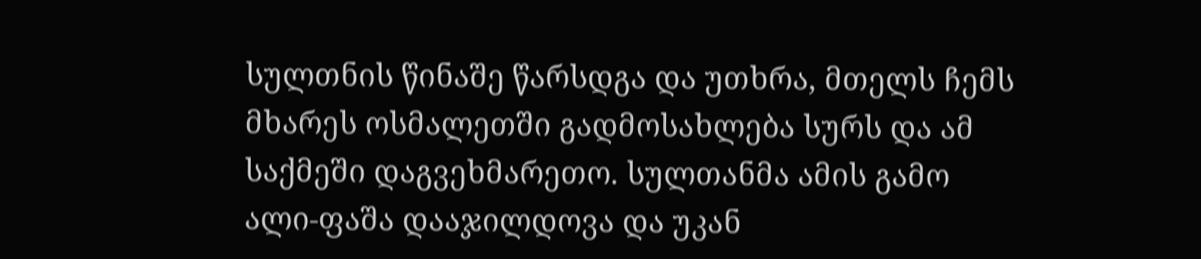სულთნის წინაშე წარსდგა და უთხრა, მთელს ჩემს მხარეს ოსმალეთში გადმოსახლება სურს და ამ საქმეში დაგვეხმარეთო. სულთანმა ამის გამო ალი-ფაშა დააჯილდოვა და უკან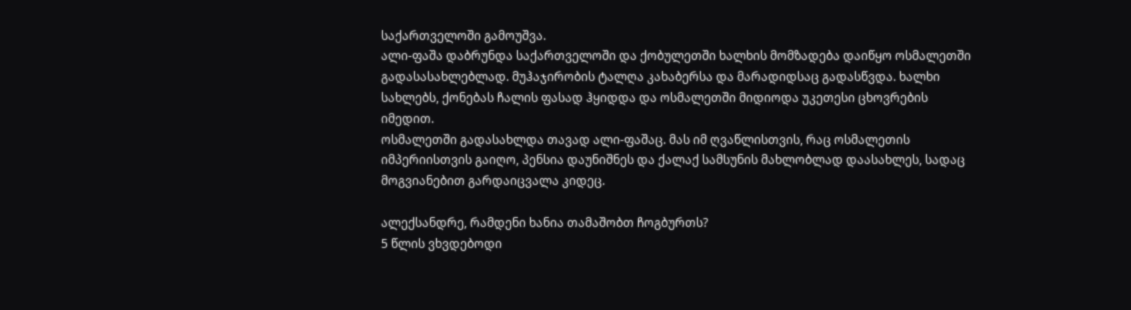საქართველოში გამოუშვა.
ალი-ფაშა დაბრუნდა საქართველოში და ქობულეთში ხალხის მომზადება დაიწყო ოსმალეთში გადასასახლებლად. მუჰაჯირობის ტალღა კახაბერსა და მარადიდსაც გადასწვდა. ხალხი სახლებს, ქონებას ჩალის ფასად ჰყიდდა და ოსმალეთში მიდიოდა უკეთესი ცხოვრების იმედით.
ოსმალეთში გადასახლდა თავად ალი-ფაშაც. მას იმ ღვაწლისთვის, რაც ოსმალეთის იმპერიისთვის გაიღო, პენსია დაუნიშნეს და ქალაქ სამსუნის მახლობლად დაასახლეს, სადაც მოგვიანებით გარდაიცვალა კიდეც.

ალექსანდრე, რამდენი ხანია თამაშობთ ჩოგბურთს?
5 წლის ვხვდებოდი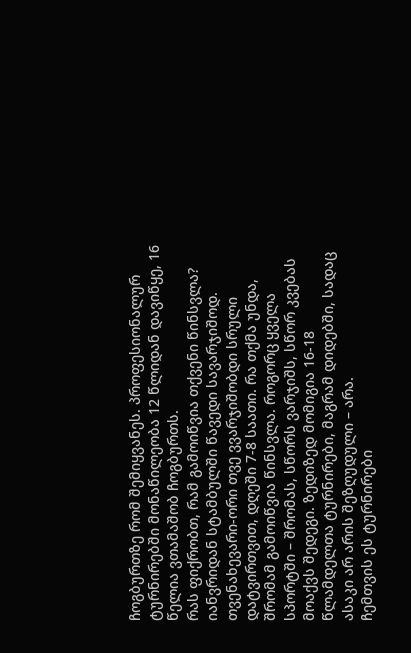ჩოგბურთზე რომ შემიყვანეს. პროფესიონალურ ტურნირებში მონაწილეობა 12 წლიდან დავიწყე, 16 წელია ვთამაშობ ჩოგბურთს.
რას ფიქრობთ, რამ გამოიწვია თქვენი წინსვლა?
იანვრიდან სტამბულში წავედი სავარჯიშოდ. თვენახევარი-ორი თვე ვვარჯიშობდი სრული დატვირთვით, დღეში 7-8 საათი. რა თქმა უნდა, შრომამ გამოიწვია წინსვლა. როგორც ყველა სპორტში – შრომას, სწორს ვარჯიშს, სწორ კვებას მოაქვს შედეგი. ზედიზედ მომიგია 16-18 წლამდელთა ტურნირები, მაგრამ დიდებში, სადაც ასაკი არ არის შეზღუდული – არა.
ჩემთვის ეს ტურნირები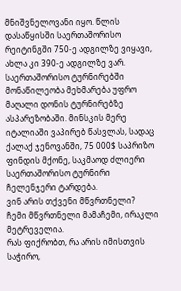მნიშვნელოვანი იყო. წლის დასაწყისში საერთაშორისო რეიტინგში 750-ე ადგილზე ვიყავი, ახლა კი 390-ე ადგილზე ვარ. საერთაშორისო ტურნირებში მონაწილეობა მეხმარება უფრო მაღალი დონის ტურნირებზე ასპარეზობაში. მინსკის მერე იტალიაში ვაპირებ წასვლას, სადაც ქალაქ ჯენოვანში, 75 000$ საპრიზო ფინდის მქონე, საკმაოდ ძლიერი საერთაშორისო ტურნირი ჩელენჯერი ტარდება.
ვინ არის თქვენი მწვრთნელი?
ჩემი მწვრთნელი მამაჩემი, ირაკლი მეტრეველია.
რას ფიქრობთ, რა არის იმისთვის საჭირო,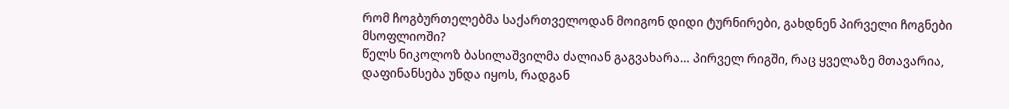რომ ჩოგბურთელებმა საქართველოდან მოიგონ დიდი ტურნირები, გახდნენ პირველი ჩოგნები მსოფლიოში?
წელს ნიკოლოზ ბასილაშვილმა ძალიან გაგვახარა… პირველ რიგში, რაც ყველაზე მთავარია, დაფინანსება უნდა იყოს, რადგან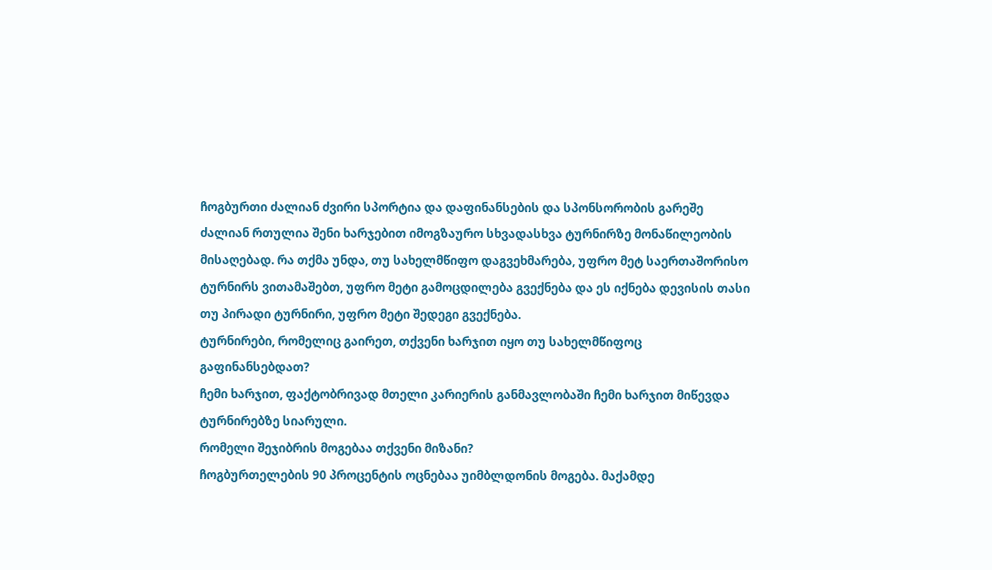ჩოგბურთი ძალიან ძვირი სპორტია და დაფინანსების და სპონსორობის გარეშე ძალიან რთულია შენი ხარჯებით იმოგზაურო სხვადასხვა ტურნირზე მონაწილეობის მისაღებად. რა თქმა უნდა, თუ სახელმწიფო დაგვეხმარება, უფრო მეტ საერთაშორისო ტურნირს ვითამაშებთ, უფრო მეტი გამოცდილება გვექნება და ეს იქნება დევისის თასი თუ პირადი ტურნირი, უფრო მეტი შედეგი გვექნება.
ტურნირები, რომელიც გაირეთ, თქვენი ხარჯით იყო თუ სახელმწიფოც გაფინანსებდათ?
ჩემი ხარჯით, ფაქტობრივად მთელი კარიერის განმავლობაში ჩემი ხარჯით მიწევდა ტურნირებზე სიარული.
რომელი შეჯიბრის მოგებაა თქვენი მიზანი?
ჩოგბურთელების 90 პროცენტის ოცნებაა უიმბლდონის მოგება. მაქამდე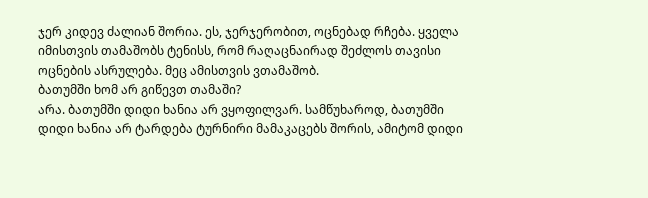ჯერ კიდევ ძალიან შორია. ეს, ჯერჯერობით, ოცნებად რჩება. ყველა იმისთვის თამაშობს ტენისს, რომ რაღაცნაირად შეძლოს თავისი ოცნების ასრულება. მეც ამისთვის ვთამაშობ.
ბათუმში ხომ არ გიწევთ თამაში?
არა. ბათუმში დიდი ხანია არ ვყოფილვარ. სამწუხაროდ, ბათუმში დიდი ხანია არ ტარდება ტურნირი მამაკაცებს შორის, ამიტომ დიდი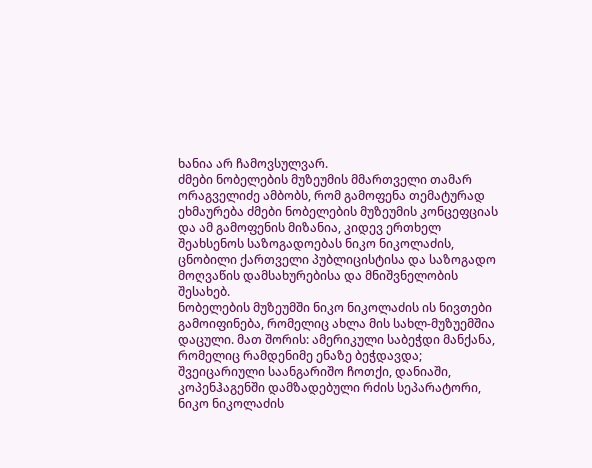ხანია არ ჩამოვსულვარ.
ძმები ნობელების მუზეუმის მმართველი თამარ ორაგველიძე ამბობს, რომ გამოფენა თემატურად ეხმაურება ძმები ნობელების მუზეუმის კონცეფციას და ამ გამოფენის მიზანია, კიდევ ერთხელ შეახსენოს საზოგადოებას ნიკო ნიკოლაძის, ცნობილი ქართველი პუბლიცისტისა და საზოგადო მოღვაწის დამსახურებისა და მნიშვნელობის შესახებ.
ნობელების მუზეუმში ნიკო ნიკოლაძის ის ნივთები გამოიფინება, რომელიც ახლა მის სახლ-მუზუემშია დაცული. მათ შორის: ამერიკული საბეჭდი მანქანა, რომელიც რამდენიმე ენაზე ბეჭდავდა; შვეიცარიული საანგარიშო ჩოთქი, დანიაში, კოპენჰაგენში დამზადებული რძის სეპარატორი, ნიკო ნიკოლაძის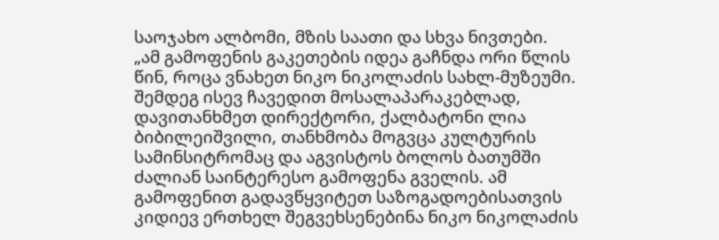საოჯახო ალბომი, მზის საათი და სხვა ნივთები.
„ამ გამოფენის გაკეთების იდეა გაჩნდა ორი წლის წინ, როცა ვნახეთ ნიკო ნიკოლაძის სახლ-მუზეუმი. შემდეგ ისევ ჩავედით მოსალაპარაკებლად, დავითანხმეთ დირექტორი, ქალბატონი ლია ბიბილეიშვილი, თანხმობა მოგვცა კულტურის სამინსიტრომაც და აგვისტოს ბოლოს ბათუმში ძალიან საინტერესო გამოფენა გველის. ამ გამოფენით გადავწყვიტეთ საზოგადოებისათვის კიდიევ ერთხელ შეგვეხსენებინა ნიკო ნიკოლაძის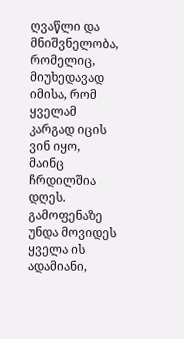ღვაწლი და მნიშვნელობა, რომელიც, მიუხედავად იმისა, რომ ყველამ კარგად იცის ვინ იყო, მაინც ჩრდილშია დღეს. გამოფენაზე უნდა მოვიდეს ყველა ის ადამიანი,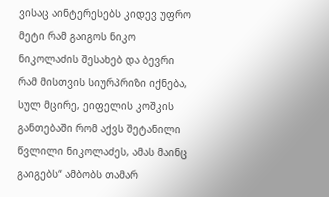ვისაც აინტერესებს კიდევ უფრო მეტი რამ გაიგოს ნიკო ნიკოლაძის შესახებ და ბევრი რამ მისთვის სიურპრიზი იქნება, სულ მცირე, ეიფელის კოშკის განთებაში რომ აქვს შეტანილი წვლილი ნიკოლაძეს, ამას მაინც გაიგებს“ ამბობს თამარ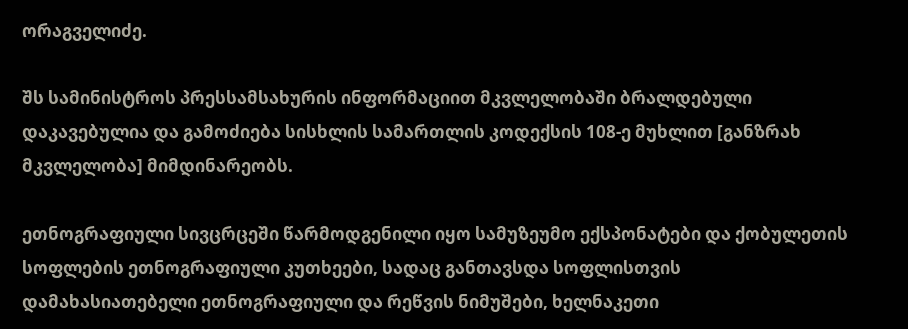ორაგველიძე.

შს სამინისტროს პრესსამსახურის ინფორმაციით მკვლელობაში ბრალდებული დაკავებულია და გამოძიება სისხლის სამართლის კოდექსის 108-ე მუხლით [განზრახ მკვლელობა] მიმდინარეობს.

ეთნოგრაფიული სივცრცეში წარმოდგენილი იყო სამუზეუმო ექსპონატები და ქობულეთის სოფლების ეთნოგრაფიული კუთხეები, სადაც განთავსდა სოფლისთვის დამახასიათებელი ეთნოგრაფიული და რეწვის ნიმუშები, ხელნაკეთი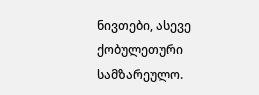ნივთები, ასევე ქობულეთური სამზარეულო.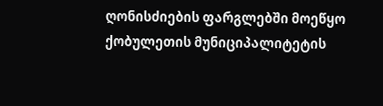ღონისძიების ფარგლებში მოეწყო ქობულეთის მუნიციპალიტეტის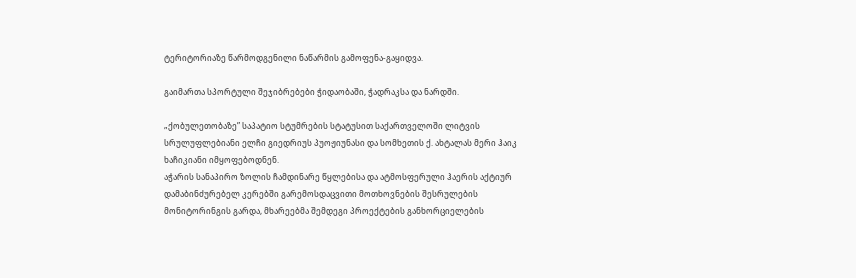ტერიტორიაზე წარმოდგენილი ნაწარმის გამოფენა-გაყიდვა.

გაიმართა სპორტული შეჯიბრებები ჭიდაობაში, ჭადრაკსა და ნარდში.

„ქობულეთობაზე” საპატიო სტუმრების სტატუსით საქართველოში ლიტვის სრულუფლებიანი ელჩი გიედრიუს პუოჟიუნასი და სომხეთის ქ. ახტალას მერი ჰაიკ ხაჩიკიანი იმყოფებოდნენ.
აჭარის სანაპირო ზოლის ჩამდინარე წყლებისა და ატმოსფერული ჰაერის აქტიურ დამაბინძურებელ კერებში გარემოსდაცვითი მოთხოვნების შესრულების მონიტორინგის გარდა, მხარეებმა შემდეგი პროექტების განხორციელების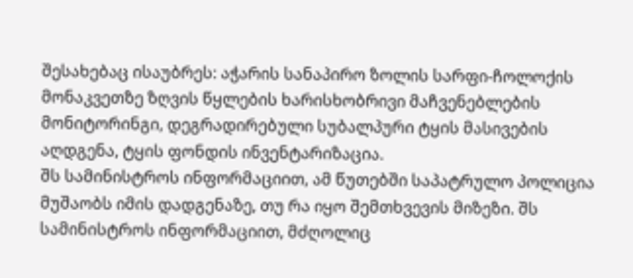შესახებაც ისაუბრეს: აჭარის სანაპირო ზოლის სარფი-ჩოლოქის მონაკვეთზე ზღვის წყლების ხარისხობრივი მაჩვენებლების მონიტორინგი, დეგრადირებული სუბალპური ტყის მასივების აღდგენა, ტყის ფონდის ინვენტარიზაცია.
შს სამინისტროს ინფორმაციით, ამ წუთებში საპატრულო პოლიცია მუშაობს იმის დადგენაზე, თუ რა იყო შემთხვევის მიზეზი. შს სამინისტროს ინფორმაციით, მძღოლიც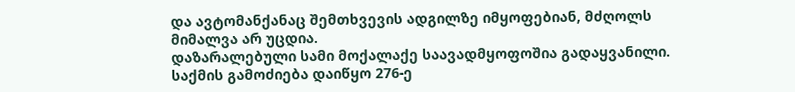და ავტომანქანაც შემთხვევის ადგილზე იმყოფებიან, მძღოლს მიმალვა არ უცდია.
დაზარალებული სამი მოქალაქე საავადმყოფოშია გადაყვანილი. საქმის გამოძიება დაიწყო 276-ე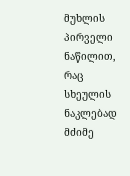მუხლის პირველი ნაწილით, რაც სხეულის ნაკლებად მძიმე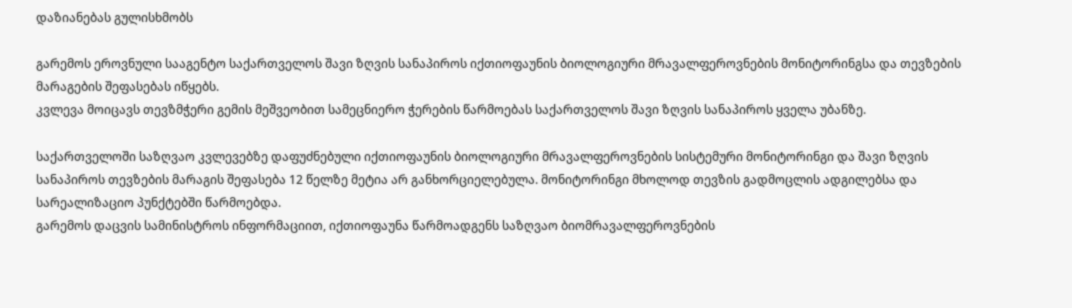დაზიანებას გულისხმობს

გარემოს ეროვნული სააგენტო საქართველოს შავი ზღვის სანაპიროს იქთიოფაუნის ბიოლოგიური მრავალფეროვნების მონიტორინგსა და თევზების მარაგების შეფასებას იწყებს.
კვლევა მოიცავს თევზმჭერი გემის მეშვეობით სამეცნიერო ჭერების წარმოებას საქართველოს შავი ზღვის სანაპიროს ყველა უბანზე.

საქართველოში საზღვაო კვლევებზე დაფუძნებული იქთიოფაუნის ბიოლოგიური მრავალფეროვნების სისტემური მონიტორინგი და შავი ზღვის სანაპიროს თევზების მარაგის შეფასება 12 წელზე მეტია არ განხორციელებულა. მონიტორინგი მხოლოდ თევზის გადმოცლის ადგილებსა და სარეალიზაციო პუნქტებში წარმოებდა.
გარემოს დაცვის სამინისტროს ინფორმაციით, იქთიოფაუნა წარმოადგენს საზღვაო ბიომრავალფეროვნების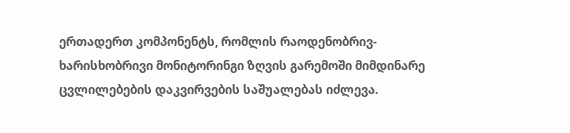ერთადერთ კომპონენტს, რომლის რაოდენობრივ-ხარისხობრივი მონიტორინგი ზღვის გარემოში მიმდინარე ცვლილებების დაკვირვების საშუალებას იძლევა.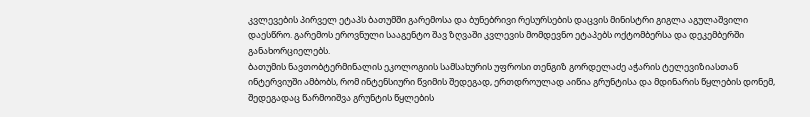კვლევების პირველ ეტაპს ბათუმში გარემოსა და ბუნებრივი რესურსების დაცვის მინისტრი გიგლა აგულაშვილი დაესწრო. გარემოს ეროვნული სააგენტო შავ ზღვაში კვლევის მომდევნო ეტაპებს ოქტომბერსა და დეკემბერში განახორციელებს.
ბათუმის ნავთობტერმინალის ეკოლოგიის სამსახურის უფროსი თენგიზ გორდელაძე აჭარის ტელევიზიასთან ინტერვიუში ამბობს, რომ ინტენსიური წვიმის შედეგად, ერთდროულად აიწია გრუნტისა და მდინარის წყლების დონემ, შედეგადაც წარმოიშვა გრუნტის წყლების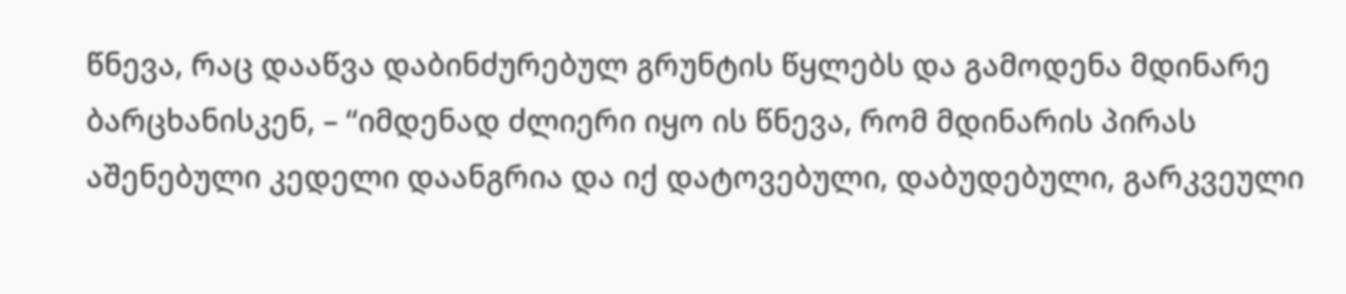წნევა, რაც დააწვა დაბინძურებულ გრუნტის წყლებს და გამოდენა მდინარე ბარცხანისკენ, – “იმდენად ძლიერი იყო ის წნევა, რომ მდინარის პირას აშენებული კედელი დაანგრია და იქ დატოვებული, დაბუდებული, გარკვეული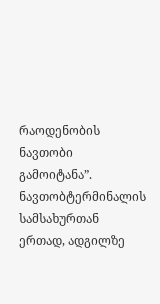რაოდენობის ნავთობი გამოიტანა”.
ნავთობტერმინალის სამსახურთან ერთად, ადგილზე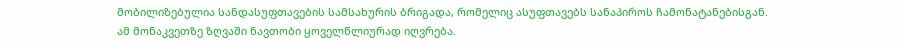მობილიზებულია სანდასუფთავების სამსახურის ბრიგადა, რომელიც ასუფთავებს სანაპიროს ჩამონატანებისგან.
ამ მონაკვეთზე ზღვაში ნავთობი ყოველწლიურად იღვრება.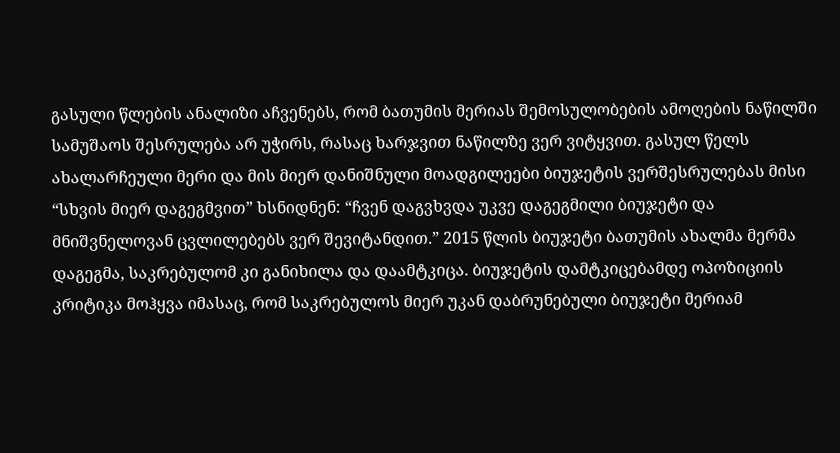გასული წლების ანალიზი აჩვენებს, რომ ბათუმის მერიას შემოსულობების ამოღების ნაწილში სამუშაოს შესრულება არ უჭირს, რასაც ხარჯვით ნაწილზე ვერ ვიტყვით. გასულ წელს ახალარჩეული მერი და მის მიერ დანიშნული მოადგილეები ბიუჯეტის ვერშესრულებას მისი “სხვის მიერ დაგეგმვით” ხსნიდნენ: “ჩვენ დაგვხვდა უკვე დაგეგმილი ბიუჯეტი და მნიშვნელოვან ცვლილებებს ვერ შევიტანდით.” 2015 წლის ბიუჯეტი ბათუმის ახალმა მერმა დაგეგმა, საკრებულომ კი განიხილა და დაამტკიცა. ბიუჯეტის დამტკიცებამდე ოპოზიციის კრიტიკა მოჰყვა იმასაც, რომ საკრებულოს მიერ უკან დაბრუნებული ბიუჯეტი მერიამ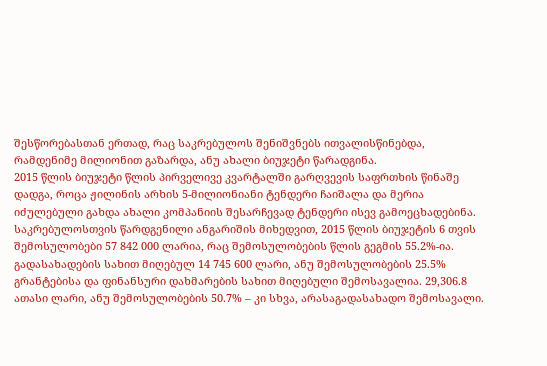შესწორებასთან ერთად, რაც საკრებულოს შენიშვნებს ითვალისწინებდა, რამდენიმე მილიონით გაზარდა, ანუ ახალი ბიუჯეტი წარადგინა.
2015 წლის ბიუჯეტი წლის პირველივე კვარტალში გარღვევის საფრთხის წინაშე დადგა, როცა ჟილინის არხის 5-მილიონიანი ტენდერი ჩაიშალა და მერია იძულებული გახდა ახალი კომპანიის შესარჩევად ტენდერი ისევ გამოეცხადებინა.
საკრებულოსთვის წარდგენილი ანგარიშის მიხედვით, 2015 წლის ბიუჯეტის 6 თვის შემოსულობები 57 842 000 ლარია, რაც შემოსულობების წლის გეგმის 55.2%-ია. გადასახადების სახით მიღებულ 14 745 600 ლარი, ანუ შემოსულობების 25.5% გრანტებისა და ფინანსური დახმარების სახით მიღებული შემოსავალია. 29,306.8 ათასი ლარი, ანუ შემოსულობების 50.7% – კი სხვა, არასაგადასახადო შემოსავალი.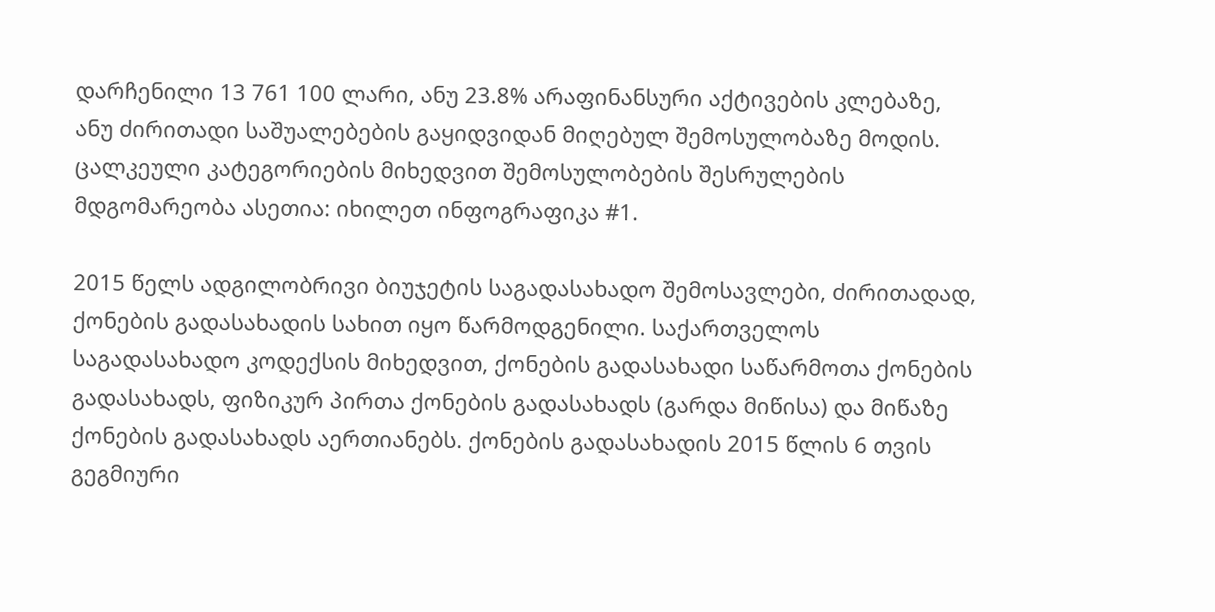დარჩენილი 13 761 100 ლარი, ანუ 23.8% არაფინანსური აქტივების კლებაზე, ანუ ძირითადი საშუალებების გაყიდვიდან მიღებულ შემოსულობაზე მოდის.
ცალკეული კატეგორიების მიხედვით შემოსულობების შესრულების მდგომარეობა ასეთია: იხილეთ ინფოგრაფიკა #1.

2015 წელს ადგილობრივი ბიუჯეტის საგადასახადო შემოსავლები, ძირითადად, ქონების გადასახადის სახით იყო წარმოდგენილი. საქართველოს საგადასახადო კოდექსის მიხედვით, ქონების გადასახადი საწარმოთა ქონების გადასახადს, ფიზიკურ პირთა ქონების გადასახადს (გარდა მიწისა) და მიწაზე ქონების გადასახადს აერთიანებს. ქონების გადასახადის 2015 წლის 6 თვის გეგმიური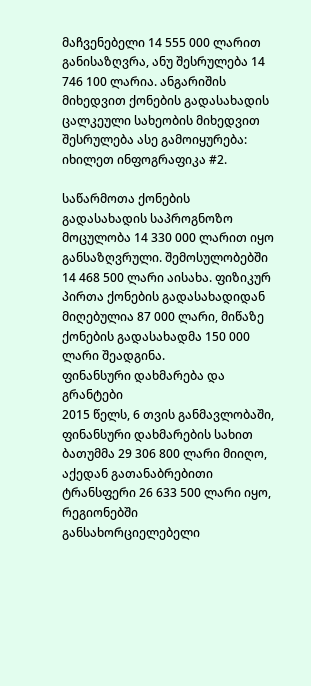მაჩვენებელი 14 555 000 ლარით განისაზღვრა, ანუ შესრულება 14 746 100 ლარია. ანგარიშის მიხედვით ქონების გადასახადის ცალკეული სახეობის მიხედვით შესრულება ასე გამოიყურება: იხილეთ ინფოგრაფიკა #2.

საწარმოთა ქონების გადასახადის საპროგნოზო მოცულობა 14 330 000 ლარით იყო განსაზღვრული. შემოსულობებში 14 468 500 ლარი აისახა. ფიზიკურ პირთა ქონების გადასახადიდან მიღებულია 87 000 ლარი, მიწაზე ქონების გადასახადმა 150 000 ლარი შეადგინა.
ფინანსური დახმარება და გრანტები
2015 წელს, 6 თვის განმავლობაში, ფინანსური დახმარების სახით ბათუმმა 29 306 800 ლარი მიიღო, აქედან გათანაბრებითი ტრანსფერი 26 633 500 ლარი იყო, რეგიონებში განსახორციელებელი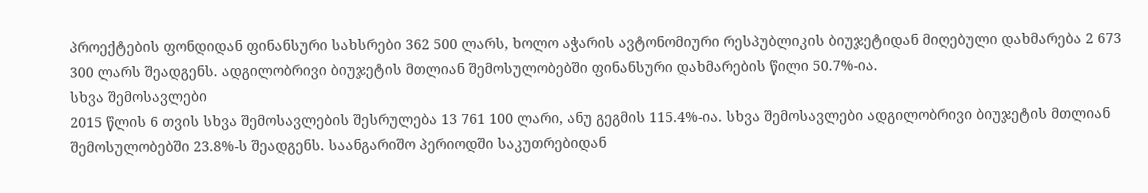პროექტების ფონდიდან ფინანსური სახსრები 362 500 ლარს, ხოლო აჭარის ავტონომიური რესპუბლიკის ბიუჯეტიდან მიღებული დახმარება 2 673 300 ლარს შეადგენს. ადგილობრივი ბიუჯეტის მთლიან შემოსულობებში ფინანსური დახმარების წილი 50.7%-ია.
სხვა შემოსავლები
2015 წლის 6 თვის სხვა შემოსავლების შესრულება 13 761 100 ლარი, ანუ გეგმის 115.4%-ია. სხვა შემოსავლები ადგილობრივი ბიუჯეტის მთლიან შემოსულობებში 23.8%-ს შეადგენს. საანგარიშო პერიოდში საკუთრებიდან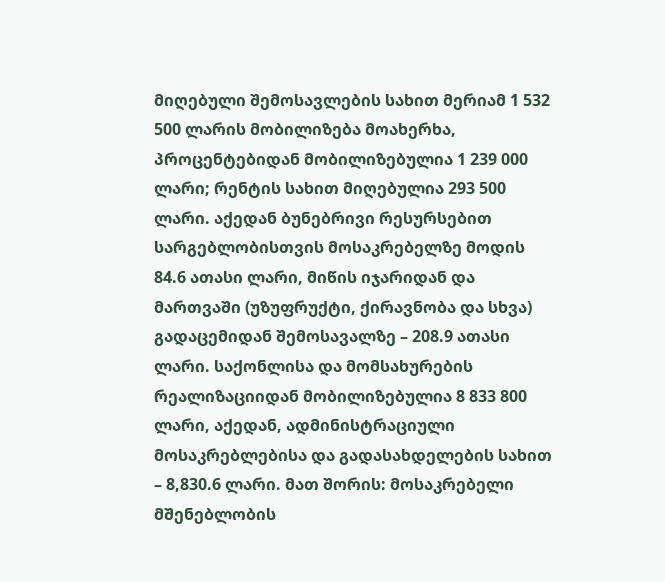მიღებული შემოსავლების სახით მერიამ 1 532 500 ლარის მობილიზება მოახერხა, პროცენტებიდან მობილიზებულია 1 239 000 ლარი; რენტის სახით მიღებულია 293 500 ლარი. აქედან ბუნებრივი რესურსებით სარგებლობისთვის მოსაკრებელზე მოდის 84.6 ათასი ლარი, მიწის იჯარიდან და მართვაში (უზუფრუქტი, ქირავნობა და სხვა) გადაცემიდან შემოსავალზე – 208.9 ათასი ლარი. საქონლისა და მომსახურების რეალიზაციიდან მობილიზებულია 8 833 800 ლარი, აქედან, ადმინისტრაციული მოსაკრებლებისა და გადასახდელების სახით – 8,830.6 ლარი. მათ შორის: მოსაკრებელი მშენებლობის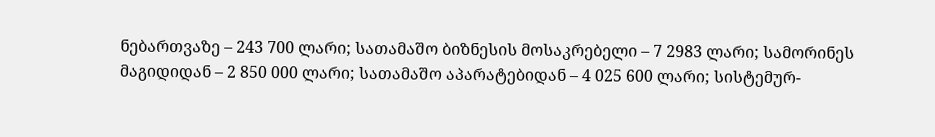ნებართვაზე – 243 700 ლარი; სათამაშო ბიზნესის მოსაკრებელი – 7 2983 ლარი; სამორინეს მაგიდიდან – 2 850 000 ლარი; სათამაშო აპარატებიდან – 4 025 600 ლარი; სისტემურ-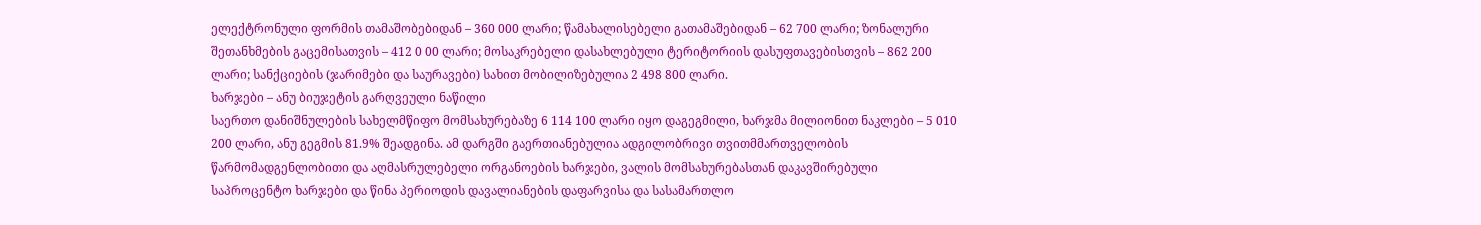ელექტრონული ფორმის თამაშობებიდან – 360 000 ლარი; წამახალისებელი გათამაშებიდან – 62 700 ლარი; ზონალური შეთანხმების გაცემისათვის – 412 0 00 ლარი; მოსაკრებელი დასახლებული ტერიტორიის დასუფთავებისთვის – 862 200 ლარი; სანქციების (ჯარიმები და საურავები) სახით მობილიზებულია 2 498 800 ლარი.
ხარჯები – ანუ ბიუჯეტის გარღვეული ნაწილი
საერთო დანიშნულების სახელმწიფო მომსახურებაზე 6 114 100 ლარი იყო დაგეგმილი, ხარჯმა მილიონით ნაკლები – 5 010 200 ლარი, ანუ გეგმის 81.9% შეადგინა. ამ დარგში გაერთიანებულია ადგილობრივი თვითმმართველობის წარმომადგენლობითი და აღმასრულებელი ორგანოების ხარჯები, ვალის მომსახურებასთან დაკავშირებული საპროცენტო ხარჯები და წინა პერიოდის დავალიანების დაფარვისა და სასამართლო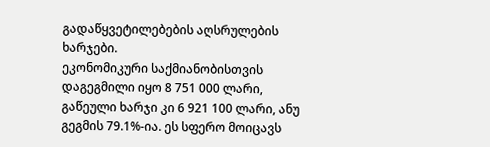გადაწყვეტილებების აღსრულების ხარჯები.
ეკონომიკური საქმიანობისთვის დაგეგმილი იყო 8 751 000 ლარი, გაწეული ხარჯი კი 6 921 100 ლარი, ანუ გეგმის 79.1%-ია. ეს სფერო მოიცავს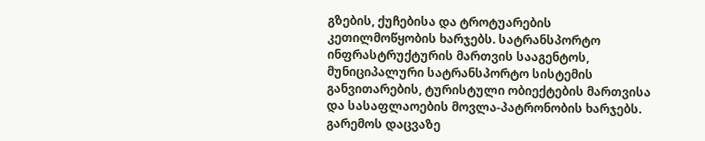გზების, ქუჩებისა და ტროტუარების კეთილმოწყობის ხარჯებს. სატრანსპორტო ინფრასტრუქტურის მართვის სააგენტოს, მუნიციპალური სატრანსპორტო სისტემის განვითარების, ტურისტული ობიექტების მართვისა და სასაფლაოების მოვლა-პატრონობის ხარჯებს. გარემოს დაცვაზე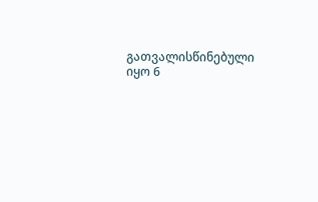გათვალისწინებული იყო 6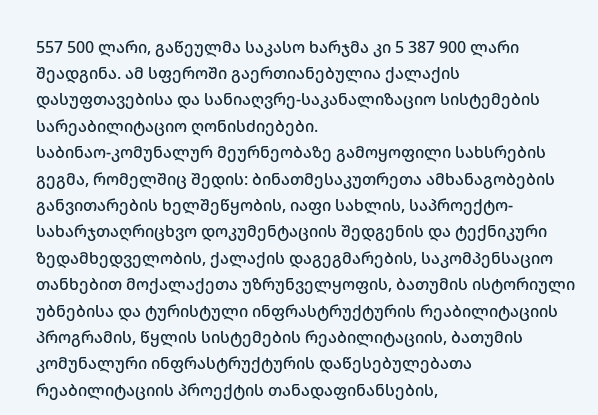557 500 ლარი, გაწეულმა საკასო ხარჯმა კი 5 387 900 ლარი შეადგინა. ამ სფეროში გაერთიანებულია ქალაქის დასუფთავებისა და სანიაღვრე-საკანალიზაციო სისტემების სარეაბილიტაციო ღონისძიებები.
საბინაო-კომუნალურ მეურნეობაზე გამოყოფილი სახსრების გეგმა, რომელშიც შედის: ბინათმესაკუთრეთა ამხანაგობების განვითარების ხელშეწყობის, იაფი სახლის, საპროექტო-სახარჯთაღრიცხვო დოკუმენტაციის შედგენის და ტექნიკური ზედამხედველობის, ქალაქის დაგეგმარების, საკომპენსაციო თანხებით მოქალაქეთა უზრუნველყოფის, ბათუმის ისტორიული უბნებისა და ტურისტული ინფრასტრუქტურის რეაბილიტაციის პროგრამის, წყლის სისტემების რეაბილიტაციის, ბათუმის კომუნალური ინფრასტრუქტურის დაწესებულებათა რეაბილიტაციის პროექტის თანადაფინანსების,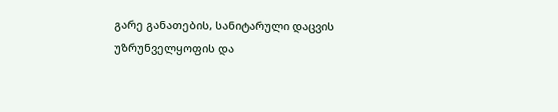გარე განათების, სანიტარული დაცვის უზრუნველყოფის და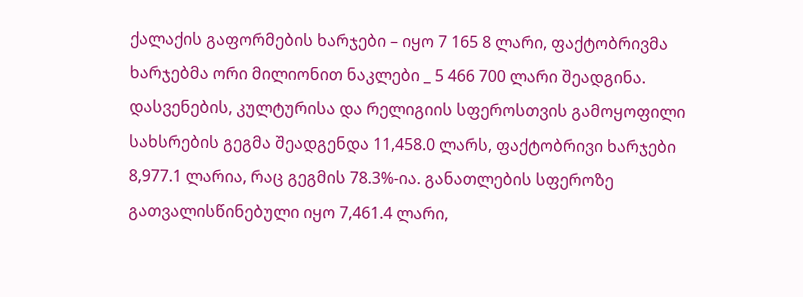ქალაქის გაფორმების ხარჯები – იყო 7 165 8 ლარი, ფაქტობრივმა ხარჯებმა ორი მილიონით ნაკლები _ 5 466 700 ლარი შეადგინა.
დასვენების, კულტურისა და რელიგიის სფეროსთვის გამოყოფილი სახსრების გეგმა შეადგენდა 11,458.0 ლარს, ფაქტობრივი ხარჯები 8,977.1 ლარია, რაც გეგმის 78.3%-ია. განათლების სფეროზე გათვალისწინებული იყო 7,461.4 ლარი,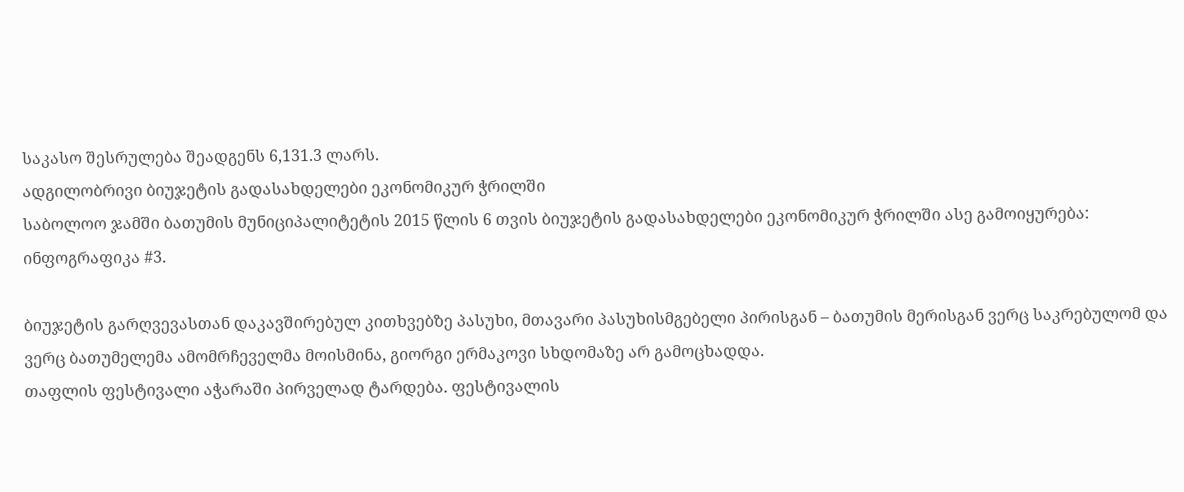საკასო შესრულება შეადგენს 6,131.3 ლარს.
ადგილობრივი ბიუჯეტის გადასახდელები ეკონომიკურ ჭრილში
საბოლოო ჯამში ბათუმის მუნიციპალიტეტის 2015 წლის 6 თვის ბიუჯეტის გადასახდელები ეკონომიკურ ჭრილში ასე გამოიყურება: ინფოგრაფიკა #3.

ბიუჯეტის გარღვევასთან დაკავშირებულ კითხვებზე პასუხი, მთავარი პასუხისმგებელი პირისგან – ბათუმის მერისგან ვერც საკრებულომ და ვერც ბათუმელემა ამომრჩეველმა მოისმინა, გიორგი ერმაკოვი სხდომაზე არ გამოცხადდა.
თაფლის ფესტივალი აჭარაში პირველად ტარდება. ფესტივალის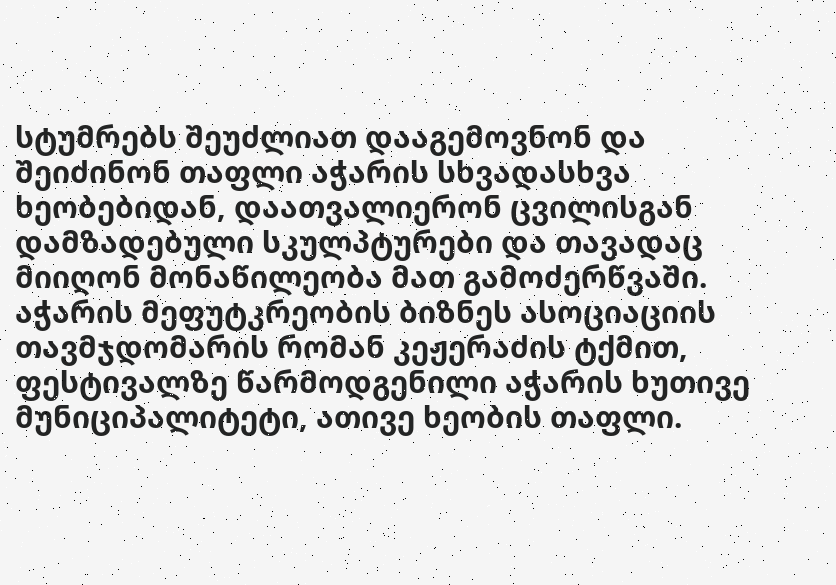სტუმრებს შეუძლიათ დააგემოვნონ და შეიძინონ თაფლი აჭარის სხვადასხვა ხეობებიდან, დაათვალიერონ ცვილისგან დამზადებული სკულპტურები და თავადაც მიიღონ მონაწილეობა მათ გამოძერწვაში.
აჭარის მეფუტკრეობის ბიზნეს ასოციაციის თავმჯდომარის რომან კეჟერაძის ტქმით, ფესტივალზე წარმოდგენილი აჭარის ხუთივე მუნიციპალიტეტი, ათივე ხეობის თაფლი.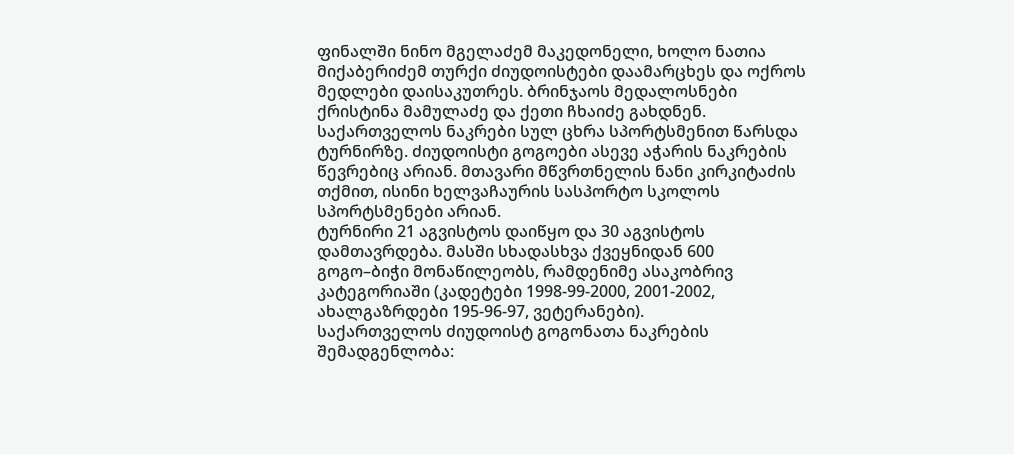ფინალში ნინო მგელაძემ მაკედონელი, ხოლო ნათია მიქაბერიძემ თურქი ძიუდოისტები დაამარცხეს და ოქროს მედლები დაისაკუთრეს. ბრინჯაოს მედალოსნები ქრისტინა მამულაძე და ქეთი ჩხაიძე გახდნენ.
საქართველოს ნაკრები სულ ცხრა სპორტსმენით წარსდა ტურნირზე. ძიუდოისტი გოგოები ასევე აჭარის ნაკრების წევრებიც არიან. მთავარი მწვრთნელის ნანი კირკიტაძის თქმით, ისინი ხელვაჩაურის სასპორტო სკოლოს სპორტსმენები არიან.
ტურნირი 21 აგვისტოს დაიწყო და 30 აგვისტოს დამთავრდება. მასში სხადასხვა ქვეყნიდან 600 გოგო–ბიჭი მონაწილეობს, რამდენიმე ასაკობრივ კატეგორიაში (კადეტები 1998-99-2000, 2001-2002, ახალგაზრდები 195-96-97, ვეტერანები).
საქართველოს ძიუდოისტ გოგონათა ნაკრების შემადგენლობა: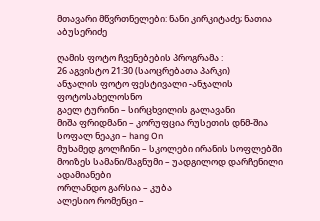მთავარი მწვრთნელები: ნანი კირკიტაძე; ნათია აბუსერიძე

ღამის ფოტო ჩვენებების პროგრამა :
26 აგვისტო 21:30 (საოცრებათა პარკი)
ანჯალის ფოტო ფესტივალი -ანჯალის ფოტოსახელოსნო
გაელ ტურინი – სირცხვილის გალავანი
მიშა ფრიდმანი – კორუფცია რუსეთის დნმ-შია
სოფალ ნეაკი – hang On
მუხამედ გოლჩინი – სკოლები ირანის სოფლებში
მოიზეს სამანი/მაგნუმი – უადგილოდ დარჩენილი ადამიანები
ორლანდო გარსია – კუბა
ალესიო რომენცი –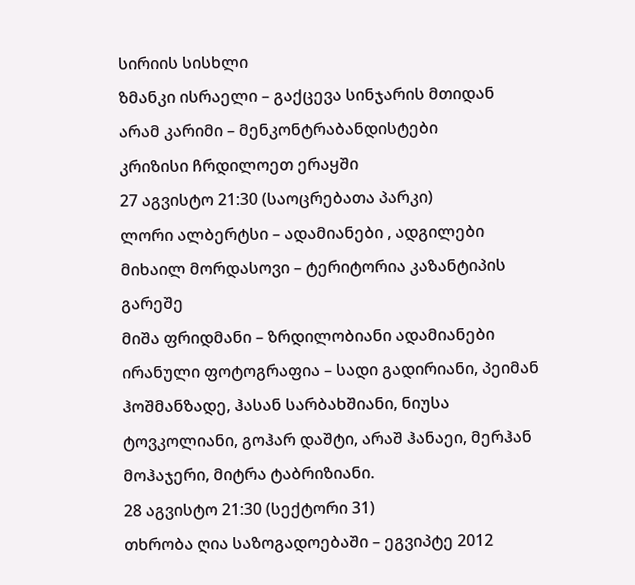სირიის სისხლი
ზმანკი ისრაელი – გაქცევა სინჯარის მთიდან
არამ კარიმი – მენკონტრაბანდისტები
კრიზისი ჩრდილოეთ ერაყში
27 აგვისტო 21:30 (საოცრებათა პარკი)
ლორი ალბერტსი – ადამიანები , ადგილები
მიხაილ მორდასოვი – ტერიტორია კაზანტიპის გარეშე
მიშა ფრიდმანი – ზრდილობიანი ადამიანები
ირანული ფოტოგრაფია – სადი გადირიანი, პეიმან ჰოშმანზადე, ჰასან სარბახშიანი, ნიუსა ტოვკოლიანი, გოჰარ დაშტი, არაშ ჰანაეი, მერჰან მოჰაჯერი, მიტრა ტაბრიზიანი.
28 აგვისტო 21:30 (სექტორი 31)
თხრობა ღია საზოგადოებაში – ეგვიპტე 2012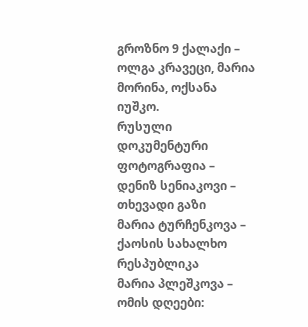გროზნო 9 ქალაქი – ოლგა კრავეცი, მარია მორინა, ოქსანა იუშკო.
რუსული დოკუმენტური ფოტოგრაფია – დენიზ სენიაკოვი – თხევადი გაზი
მარია ტურჩენკოვა – ქაოსის სახალხო რესპუბლიკა
მარია პლეშკოვა – ომის დღეები: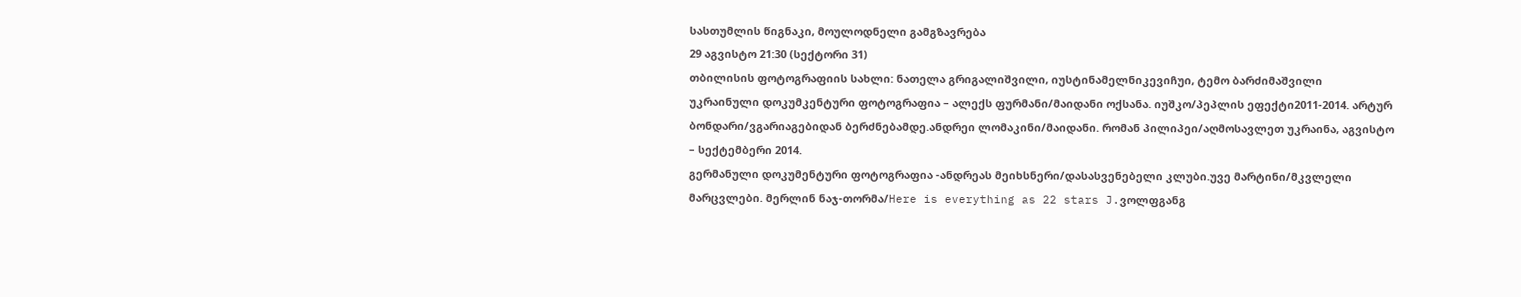სასთუმლის წიგნაკი, მოულოდნელი გამგზავრება
29 აგვისტო 21:30 (სექტორი 31)
თბილისის ფოტოგრაფიის სახლი: ნათელა გრიგალიშვილი, იუსტინამელნიკევიჩუი, ტემო ბარძიმაშვილი
უკრაინული დოკუმკენტური ფოტოგრაფია – ალექს ფურმანი/მაიდანი ოქსანა. იუშკო/პეპლის ეფექტი2011-2014. არტურ ბონდარი/ვგარიაგებიდან ბერძნებამდე.ანდრეი ლომაკინი/მაიდანი. რომან პილიპეი/აღმოსავლეთ უკრაინა, აგვისტო – სექტემბერი 2014.
გერმანული დოკუმენტური ფოტოგრაფია -ანდრეას მეიხსნერი/დასასვენებელი კლუბი.უვე მარტინი/მკვლელი მარცვლები. მერლინ ნაჯ-თორმა/Here is everything as 22 stars J.ვოლფგანგ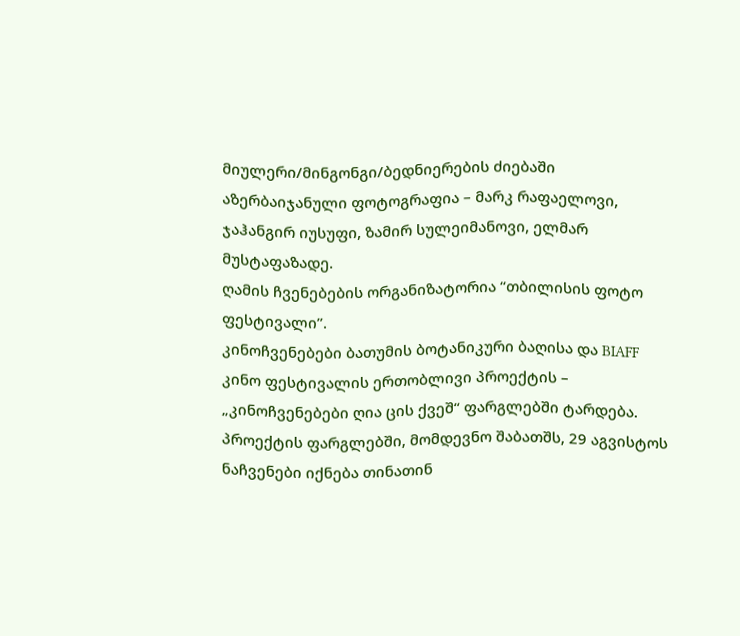მიულერი/მინგონგი/ბედნიერების ძიებაში
აზერბაიჯანული ფოტოგრაფია – მარკ რაფაელოვი, ჯაჰანგირ იუსუფი, ზამირ სულეიმანოვი, ელმარ მუსტაფაზადე.
ღამის ჩვენებების ორგანიზატორია “თბილისის ფოტო ფესტივალი”.
კინოჩვენებები ბათუმის ბოტანიკური ბაღისა და BIAFF კინო ფესტივალის ერთობლივი პროექტის – „კინოჩვენებები ღია ცის ქვეშ“ ფარგლებში ტარდება.
პროექტის ფარგლებში, მომდევნო შაბათშს, 29 აგვისტოს ნაჩვენები იქნება თინათინ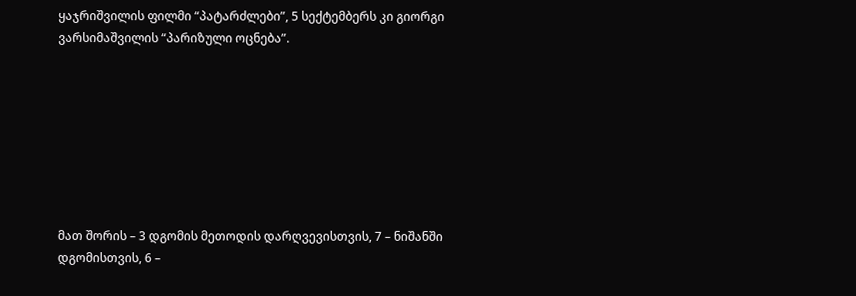ყაჯრიშვილის ფილმი “პატარძლები”, 5 სექტემბერს კი გიორგი ვარსიმაშვილის “პარიზული ოცნება”.








მათ შორის – 3 დგომის მეთოდის დარღვევისთვის, 7 – ნიშანში დგომისთვის, 6 –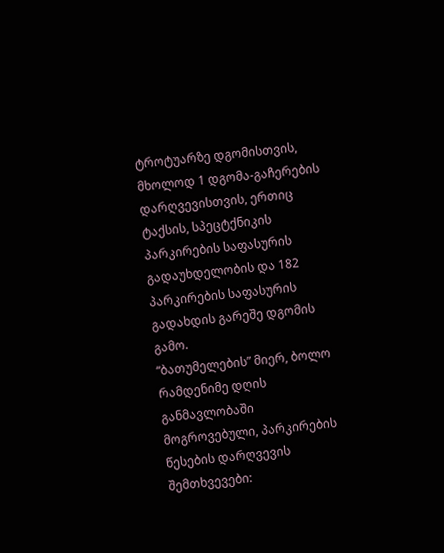ტროტუარზე დგომისთვის, მხოლოდ 1 დგომა-გაჩერების დარღვევისთვის, ერთიც ტაქსის, სპეცტქნიკის პარკირების საფასურის გადაუხდელობის და 182 პარკირების საფასურის გადახდის გარეშე დგომის გამო.
“ბათუმელების” მიერ, ბოლო რამდენიმე დღის განმავლობაში მოგროვებული, პარკირების წესების დარღვევის შემთხვევები: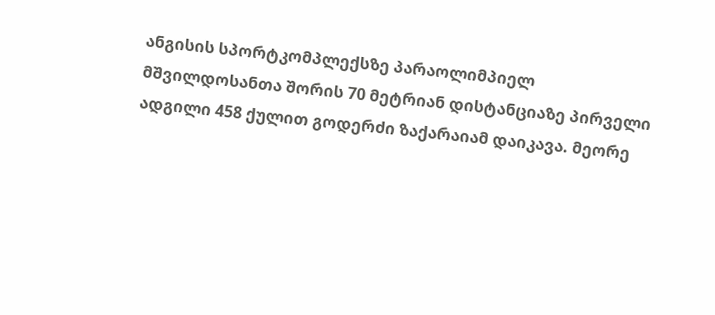ანგისის სპორტკომპლექსზე პარაოლიმპიელ მშვილდოსანთა შორის 70 მეტრიან დისტანციაზე პირველი ადგილი 458 ქულით გოდერძი ზაქარაიამ დაიკავა. მეორე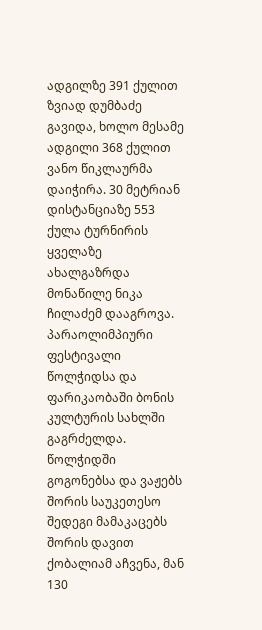ადგილზე 391 ქულით ზვიად დუმბაძე გავიდა, ხოლო მესამე ადგილი 368 ქულით ვანო წიკლაურმა დაიჭირა. 30 მეტრიან დისტანციაზე 553 ქულა ტურნირის ყველაზე ახალგაზრდა მონაწილე ნიკა ჩილაძემ დააგროვა. პარაოლიმპიური ფესტივალი წოლჭიდსა და ფარიკაობაში ბონის კულტურის სახლში გაგრძელდა. წოლჭიდში გოგონებსა და ვაჟებს შორის საუკეთესო შედეგი მამაკაცებს შორის დავით ქობალიამ აჩვენა, მან 130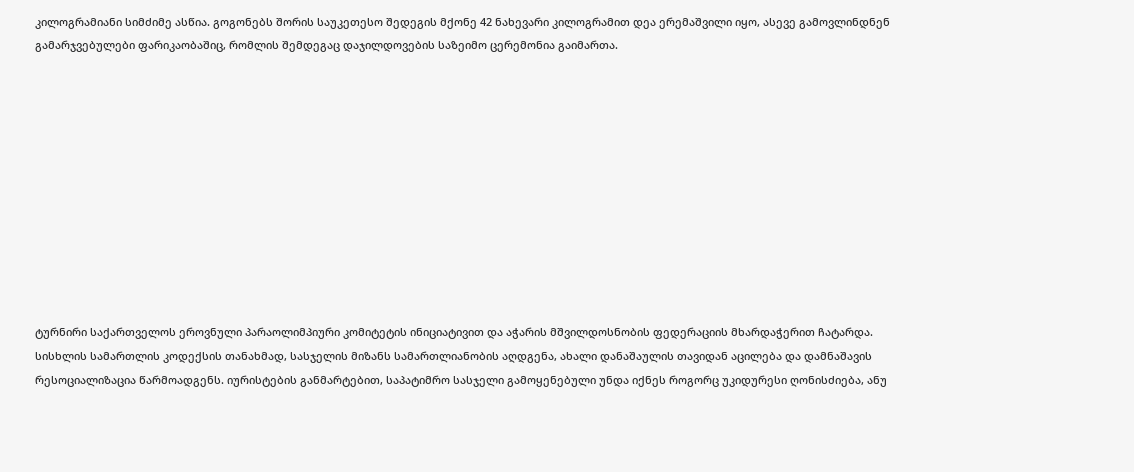კილოგრამიანი სიმძიმე ასწია. გოგონებს შორის საუკეთესო შედეგის მქონე 42 ნახევარი კილოგრამით დეა ერემაშვილი იყო, ასევე გამოვლინდნენ გამარჯვებულები ფარიკაობაშიც, რომლის შემდეგაც დაჯილდოვების საზეიმო ცერემონია გაიმართა.











ტურნირი საქართველოს ეროვნული პარაოლიმპიური კომიტეტის ინიციატივით და აჭარის მშვილდოსნობის ფედერაციის მხარდაჭერით ჩატარდა.
სისხლის სამართლის კოდექსის თანახმად, სასჯელის მიზანს სამართლიანობის აღდგენა, ახალი დანაშაულის თავიდან აცილება და დამნაშავის რესოციალიზაცია წარმოადგენს. იურისტების განმარტებით, საპატიმრო სასჯელი გამოყენებული უნდა იქნეს როგორც უკიდურესი ღონისძიება, ანუ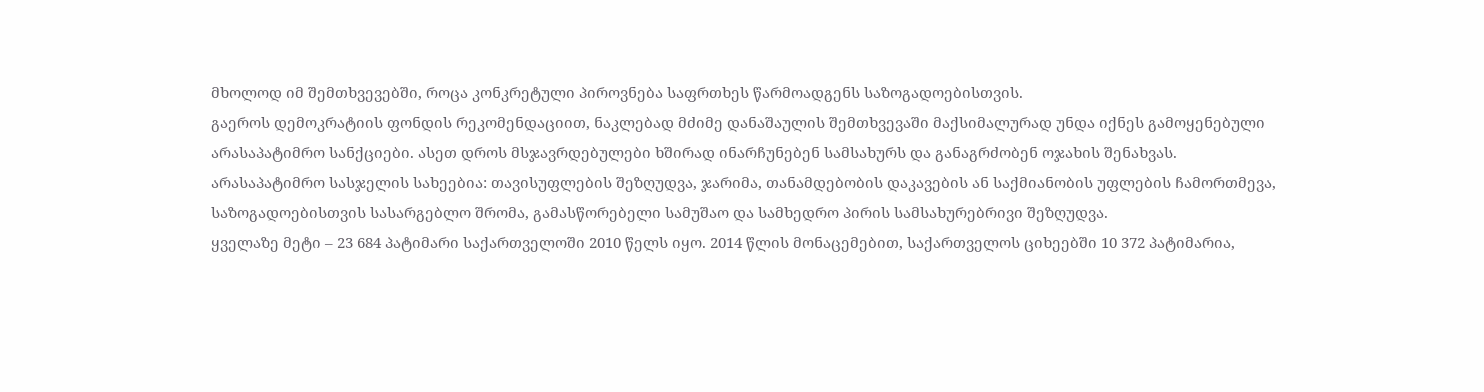მხოლოდ იმ შემთხვევებში, როცა კონკრეტული პიროვნება საფრთხეს წარმოადგენს საზოგადოებისთვის.
გაეროს დემოკრატიის ფონდის რეკომენდაციით, ნაკლებად მძიმე დანაშაულის შემთხვევაში მაქსიმალურად უნდა იქნეს გამოყენებული არასაპატიმრო სანქციები. ასეთ დროს მსჯავრდებულები ხშირად ინარჩუნებენ სამსახურს და განაგრძობენ ოჯახის შენახვას. არასაპატიმრო სასჯელის სახეებია: თავისუფლების შეზღუდვა, ჯარიმა, თანამდებობის დაკავების ან საქმიანობის უფლების ჩამორთმევა, საზოგადოებისთვის სასარგებლო შრომა, გამასწორებელი სამუშაო და სამხედრო პირის სამსახურებრივი შეზღუდვა.
ყველაზე მეტი – 23 684 პატიმარი საქართველოში 2010 წელს იყო. 2014 წლის მონაცემებით, საქართველოს ციხეებში 10 372 პატიმარია,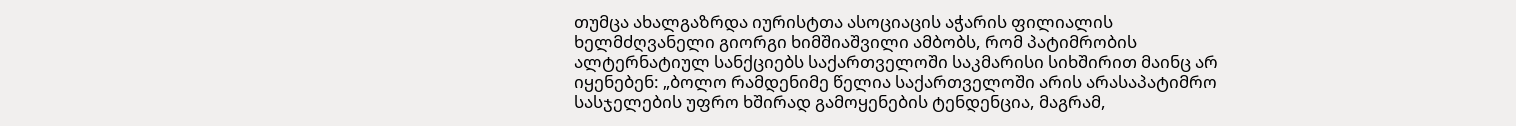თუმცა ახალგაზრდა იურისტთა ასოციაცის აჭარის ფილიალის ხელმძღვანელი გიორგი ხიმშიაშვილი ამბობს, რომ პატიმრობის ალტერნატიულ სანქციებს საქართველოში საკმარისი სიხშირით მაინც არ იყენებენ: „ბოლო რამდენიმე წელია საქართველოში არის არასაპატიმრო სასჯელების უფრო ხშირად გამოყენების ტენდენცია, მაგრამ,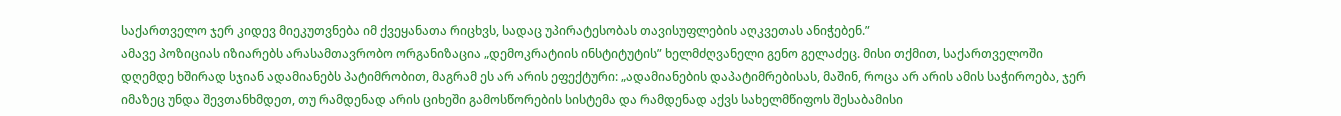საქართველო ჯერ კიდევ მიეკუთვნება იმ ქვეყანათა რიცხვს, სადაც უპირატესობას თავისუფლების აღკვეთას ანიჭებენ.”
ამავე პოზიციას იზიარებს არასამთავრობო ორგანიზაცია „დემოკრატიის ინსტიტუტის” ხელმძღვანელი გენო გელაძეც. მისი თქმით, საქართველოში დღემდე ხშირად სჯიან ადამიანებს პატიმრობით, მაგრამ ეს არ არის ეფექტური: „ადამიანების დაპატიმრებისას, მაშინ, როცა არ არის ამის საჭიროება, ჯერ იმაზეც უნდა შევთანხმდეთ, თუ რამდენად არის ციხეში გამოსწორების სისტემა და რამდენად აქვს სახელმწიფოს შესაბამისი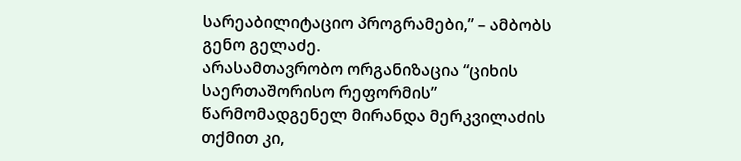სარეაბილიტაციო პროგრამები,” – ამბობს გენო გელაძე.
არასამთავრობო ორგანიზაცია “ციხის საერთაშორისო რეფორმის” წარმომადგენელ მირანდა მერკვილაძის თქმით კი,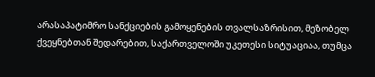არასაპატიმრო სანქციების გამოყენების თვალსაზრისით, მეზობელ ქვეყნებთან შედარებით, საქართველოში უკეთესი სიტუაციაა, თუმცა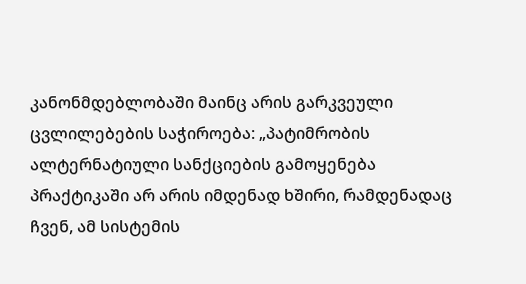კანონმდებლობაში მაინც არის გარკვეული ცვლილებების საჭიროება: „პატიმრობის ალტერნატიული სანქციების გამოყენება პრაქტიკაში არ არის იმდენად ხშირი, რამდენადაც ჩვენ, ამ სისტემის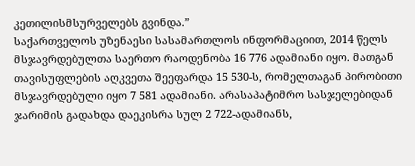კეთილისმსურველებს გვინდა.”
საქართველოს უზენაესი სასამართლოს ინფორმაციით, 2014 წელს მსჯავრდებულთა საერთო რაოდენობა 16 776 ადამიანი იყო. მათგან თავისუფლების აღკვეთა შეეფარდა 15 530-ს, რომელთაგან პირობითი მსჯავრდებული იყო 7 581 ადამიანი. არასაპატიმრო სასჯელებიდან ჯარიმის გადახდა დაეკისრა სულ 2 722-ადამიანს,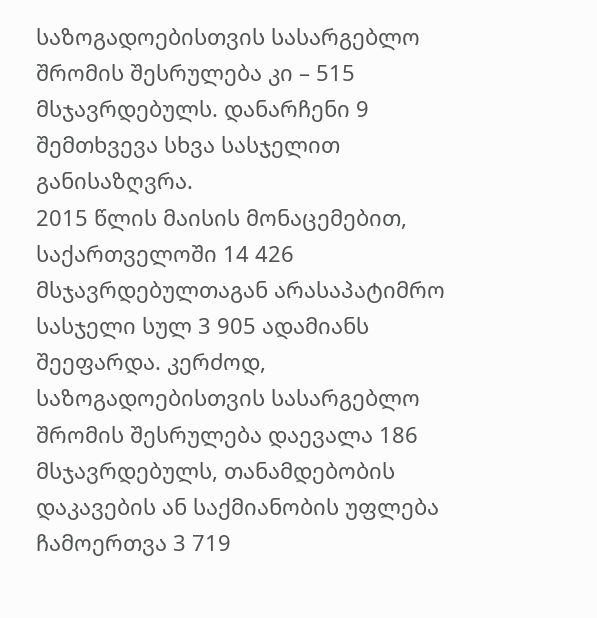საზოგადოებისთვის სასარგებლო შრომის შესრულება კი – 515 მსჯავრდებულს. დანარჩენი 9 შემთხვევა სხვა სასჯელით განისაზღვრა.
2015 წლის მაისის მონაცემებით, საქართველოში 14 426 მსჯავრდებულთაგან არასაპატიმრო სასჯელი სულ 3 905 ადამიანს შეეფარდა. კერძოდ, საზოგადოებისთვის სასარგებლო შრომის შესრულება დაევალა 186 მსჯავრდებულს, თანამდებობის დაკავების ან საქმიანობის უფლება ჩამოერთვა 3 719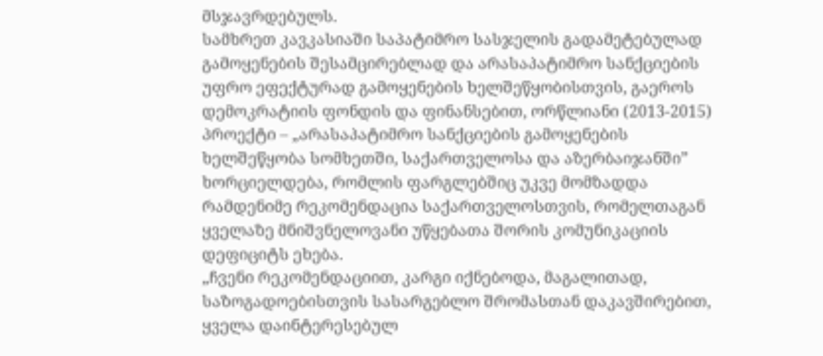მსჯავრდებულს.
სამხრეთ კავკასიაში საპატიმრო სასჯელის გადამეტებულად გამოყენების შესამცირებლად და არასაპატიმრო სანქციების უფრო ეფექტურად გამოყენების ხელშეწყობისთვის, გაეროს დემოკრატიის ფონდის და ფინანსებით, ორწლიანი (2013-2015) პროექტი – „არასაპატიმრო სანქციების გამოყენების ხელშეწყობა სომხეთში, საქართველოსა და აზერბაიჯანში” ხორციელდება, რომლის ფარგლებშიც უკვე მომზადდა რამდენიმე რეკომენდაცია საქართველოსთვის, რომელთაგან ყველაზე მნიშვნელოვანი უწყებათა შორის კომუნიკაციის დეფიციტს ეხება.
„ჩვენი რეკომენდაციით, კარგი იქნებოდა, მაგალითად, საზოგადოებისთვის სასარგებლო შრომასთან დაკავშირებით, ყველა დაინტერესებულ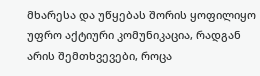მხარესა და უწყებას შორის ყოფილიყო უფრო აქტიური კომუნიკაცია, რადგან არის შემთხვევები, როცა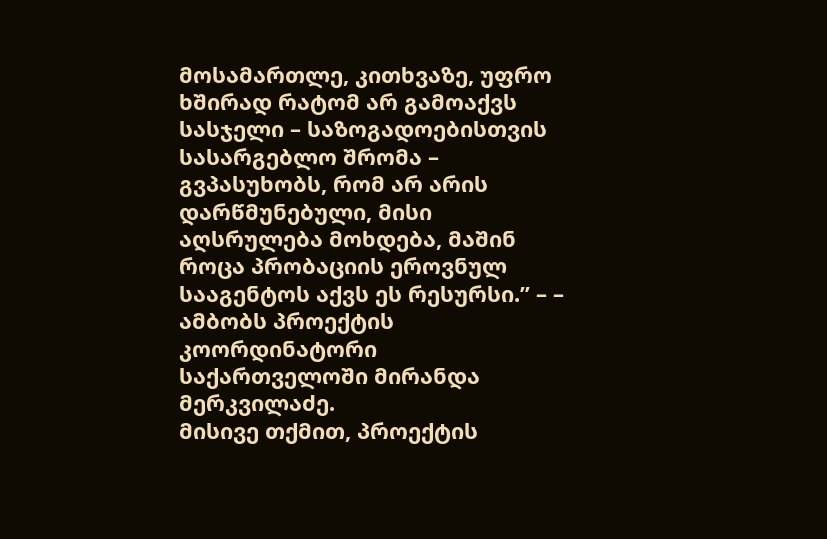მოსამართლე, კითხვაზე, უფრო ხშირად რატომ არ გამოაქვს სასჯელი – საზოგადოებისთვის სასარგებლო შრომა – გვპასუხობს, რომ არ არის დარწმუნებული, მისი აღსრულება მოხდება, მაშინ როცა პრობაციის ეროვნულ სააგენტოს აქვს ეს რესურსი.” – – ამბობს პროექტის კოორდინატორი საქართველოში მირანდა მერკვილაძე.
მისივე თქმით, პროექტის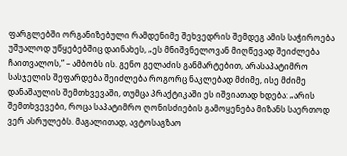ფარგლებში ორგანიზებული რამდენიმე შეხვედრის შემდეგ ამის საჭიროება უშუალოდ უწყებებშიც დაინახეს, „ეს მნიშვნელოვან მიღწევად შეიძლება ჩაითვალოს,” – ამბობს ის. გენო გელაძის განმარტებით, არასაპატიმრო სასჯელის შეფარდება შეიძლება როგორც ნაკლებად მძიმე, ისე მძიმე დანაშაულის შემთხვევაში, თუმცა პრაქტიკაში ეს იშვიათად ხდება: „არის შემთხვევები, როცა საპატიმრო ღონისძიების გამოყენება მიზანს საერთოდ ვერ ასრულებს. მაგალითად, ავტოსაგზაო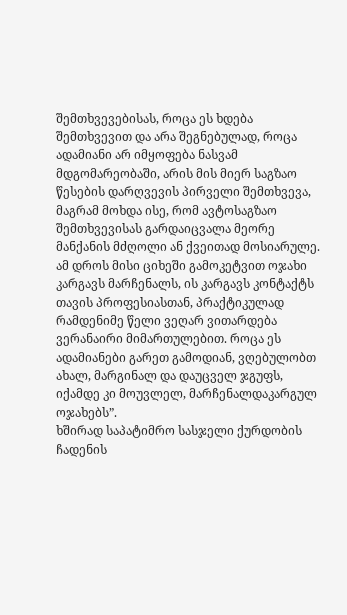შემთხვევებისას, როცა ეს ხდება შემთხვევით და არა შეგნებულად, როცა ადამიანი არ იმყოფება ნასვამ მდგომარეობაში, არის მის მიერ საგზაო წესების დარღვევის პირველი შემთხვევა, მაგრამ მოხდა ისე, რომ ავტოსაგზაო შემთხვევისას გარდაიცვალა მეორე მანქანის მძღოლი ან ქვეითად მოსიარულე. ამ დროს მისი ციხეში გამოკეტვით ოჯახი კარგავს მარჩენალს, ის კარგავს კონტაქტს თავის პროფესიასთან, პრაქტიკულად რამდენიმე წელი ვეღარ ვითარდება ვერანაირი მიმართულებით. როცა ეს ადამიანები გარეთ გამოდიან, ვღებულობთ ახალ, მარგინალ და დაუცველ ჯგუფს, იქამდე კი მოუვლელ, მარჩენალდაკარგულ ოჯახებს”.
ხშირად საპატიმრო სასჯელი ქურდობის ჩადენის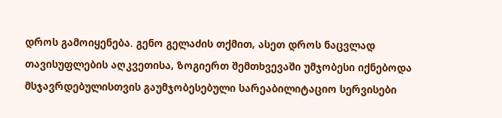დროს გამოიყენება. გენო გელაძის თქმით, ასეთ დროს ნაცვლად თავისუფლების აღკვეთისა, ზოგიერთ შემთხვევაში უმჯობესი იქნებოდა მსჯავრდებულისთვის გაუმჯობესებული სარეაბილიტაციო სერვისები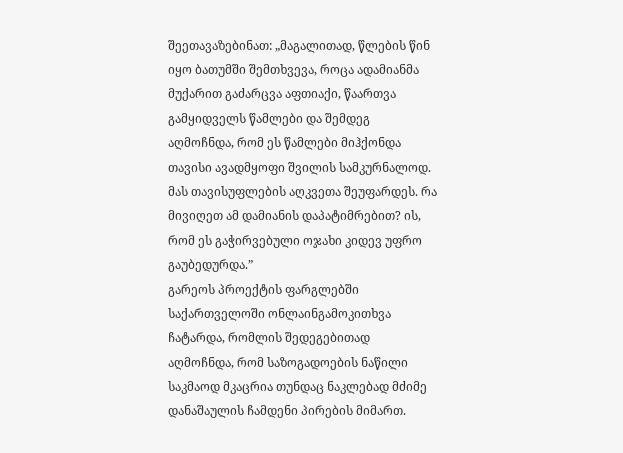შეეთავაზებინათ: „მაგალითად, წლების წინ იყო ბათუმში შემთხვევა, როცა ადამიანმა მუქარით გაძარცვა აფთიაქი, წაართვა გამყიდველს წამლები და შემდეგ აღმოჩნდა, რომ ეს წამლები მიჰქონდა თავისი ავადმყოფი შვილის სამკურნალოდ. მას თავისუფლების აღკვეთა შეუფარდეს. რა მივიღეთ ამ დამიანის დაპატიმრებით? ის, რომ ეს გაჭირვებული ოჯახი კიდევ უფრო გაუბედურდა.”
გარეოს პროექტის ფარგლებში საქართველოში ონლაინგამოკითხვა ჩატარდა, რომლის შედეგებითად აღმოჩნდა, რომ საზოგადოების ნაწილი საკმაოდ მკაცრია თუნდაც ნაკლებად მძიმე დანაშაულის ჩამდენი პირების მიმართ.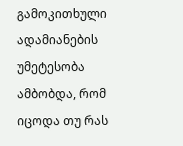გამოკითხული ადამიანების უმეტესობა ამბობდა, რომ იცოდა თუ რას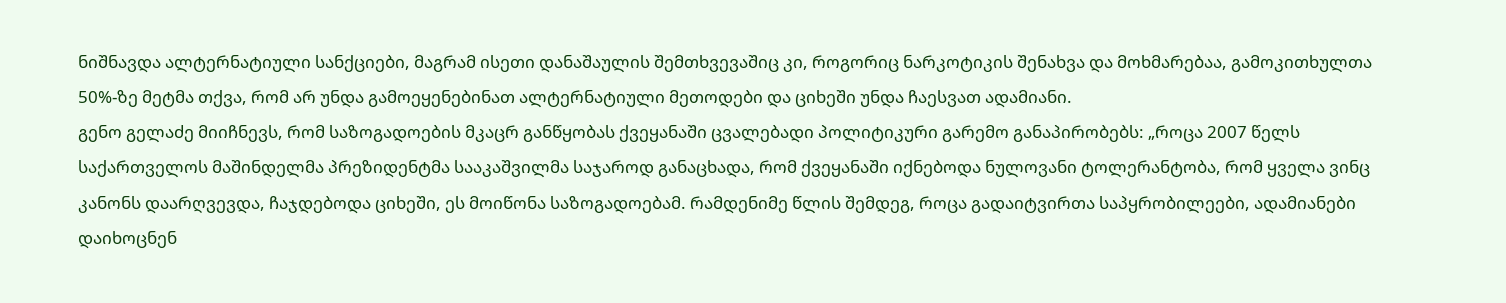ნიშნავდა ალტერნატიული სანქციები, მაგრამ ისეთი დანაშაულის შემთხვევაშიც კი, როგორიც ნარკოტიკის შენახვა და მოხმარებაა, გამოკითხულთა 50%-ზე მეტმა თქვა, რომ არ უნდა გამოეყენებინათ ალტერნატიული მეთოდები და ციხეში უნდა ჩაესვათ ადამიანი.
გენო გელაძე მიიჩნევს, რომ საზოგადოების მკაცრ განწყობას ქვეყანაში ცვალებადი პოლიტიკური გარემო განაპირობებს: „როცა 2007 წელს საქართველოს მაშინდელმა პრეზიდენტმა სააკაშვილმა საჯაროდ განაცხადა, რომ ქვეყანაში იქნებოდა ნულოვანი ტოლერანტობა, რომ ყველა ვინც კანონს დაარღვევდა, ჩაჯდებოდა ციხეში, ეს მოიწონა საზოგადოებამ. რამდენიმე წლის შემდეგ, როცა გადაიტვირთა საპყრობილეები, ადამიანები დაიხოცნენ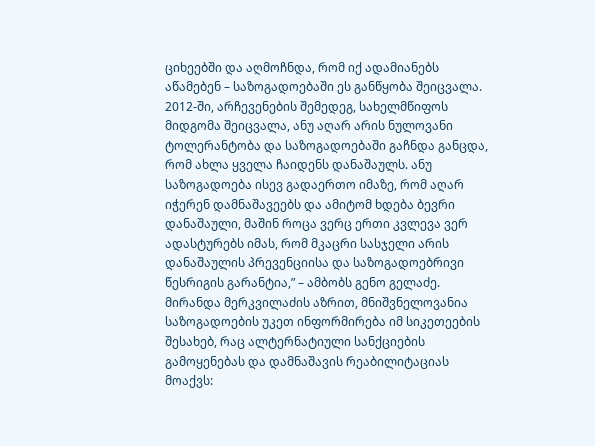ციხეებში და აღმოჩნდა, რომ იქ ადამიანებს აწამებენ – საზოგადოებაში ეს განწყობა შეიცვალა. 2012-ში, არჩევენების შემედეგ, სახელმწიფოს მიდგომა შეიცვალა, ანუ აღარ არის ნულოვანი ტოლერანტობა და საზოგადოებაში გაჩნდა განცდა, რომ ახლა ყველა ჩაიდენს დანაშაულს. ანუ საზოგადოება ისევ გადაერთო იმაზე, რომ აღარ იჭერენ დამნაშავეებს და ამიტომ ხდება ბევრი დანაშაული, მაშინ როცა ვერც ერთი კვლევა ვერ ადასტურებს იმას, რომ მკაცრი სასჯელი არის დანაშაულის პრევენციისა და საზოგადოებრივი წესრიგის გარანტია,” – ამბობს გენო გელაძე.
მირანდა მერკვილაძის აზრით, მნიშვნელოვანია საზოგადოების უკეთ ინფორმირება იმ სიკეთეების შესახებ, რაც ალტერნატიული სანქციების გამოყენებას და დამნაშავის რეაბილიტაციას მოაქვს: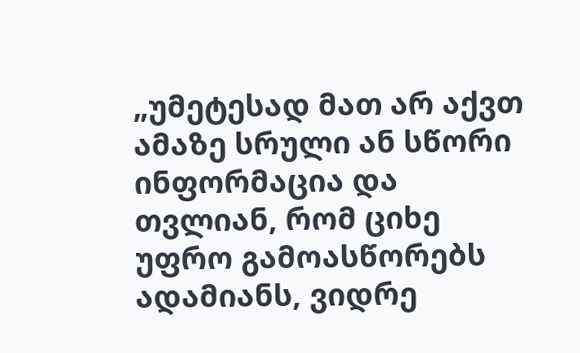„უმეტესად მათ არ აქვთ ამაზე სრული ან სწორი ინფორმაცია და თვლიან, რომ ციხე უფრო გამოასწორებს ადამიანს, ვიდრე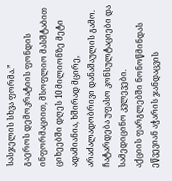სასჯელის სხვა ფორმა.”
გაეროს დემოკრატიის ფონდის ინფორმაციით, მსოფლიო მასშტაბით ციხეებში დღეს 10 მილიონზე მეტი ადამიანია, ხშირად მცირე, არაძალადობრივი დანაშაულის გამო.
ჩატარდება უფასო კონსულტაციები და სამედიცინო კვლევები.
აქციის ფარგლებში ნონოწმინდას ეწვევიან აჭარის ჯანდაცვის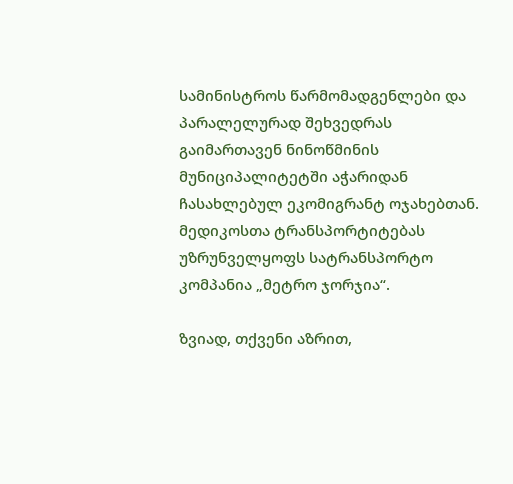სამინისტროს წარმომადგენლები და პარალელურად შეხვედრას გაიმართავენ ნინოწმინის მუნიციპალიტეტში აჭარიდან ჩასახლებულ ეკომიგრანტ ოჯახებთან. მედიკოსთა ტრანსპორტიტებას უზრუნველყოფს სატრანსპორტო კომპანია „მეტრო ჯორჯია“.

ზვიად, თქვენი აზრით,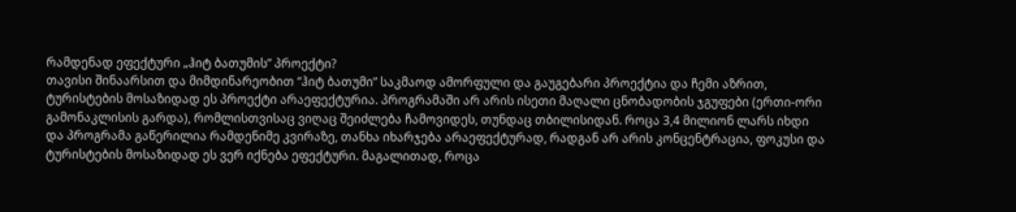რამდენად ეფექტური „ჰიტ ბათუმის” პროექტი?
თავისი შინაარსით და მიმდინარეობით “ჰიტ ბათუმი” საკმაოდ ამორფული და გაუგებარი პროექტია და ჩემი აზრით, ტურისტების მოსაზიდად ეს პროექტი არაეფექტურია. პროგრამაში არ არის ისეთი მაღალი ცნობადობის ჯგუფები (ერთი-ორი გამონაკლისის გარდა), რომლისთვისაც ვიღაც შეიძლება ჩამოვიდეს, თუნდაც თბილისიდან. როცა 3,4 მილიონ ლარს იხდი და პროგრამა გაწერილია რამდენიმე კვირაზე, თანხა იხარჯება არაეფექტურად, რადგან არ არის კონცენტრაცია, ფოკუსი და ტურისტების მოსაზიდად ეს ვერ იქნება ეფექტური. მაგალითად, როცა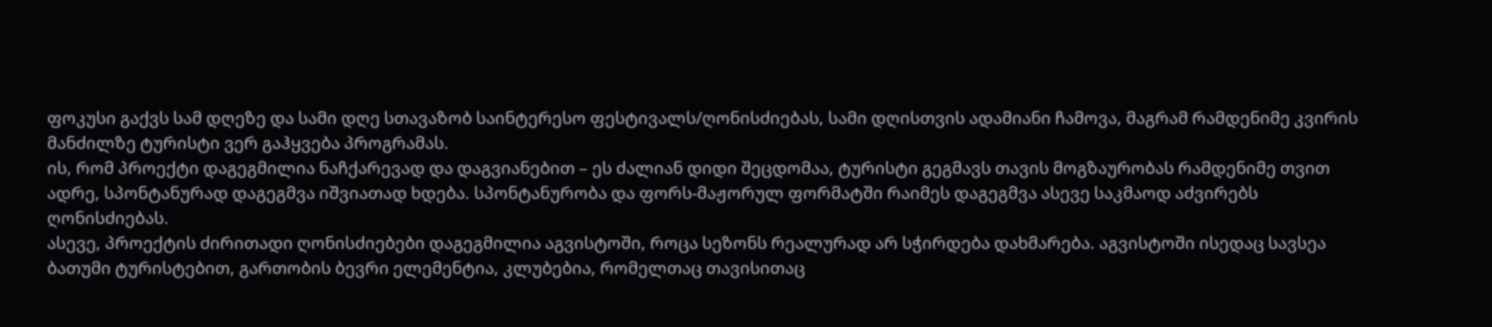ფოკუსი გაქვს სამ დღეზე და სამი დღე სთავაზობ საინტერესო ფესტივალს/ღონისძიებას, სამი დღისთვის ადამიანი ჩამოვა, მაგრამ რამდენიმე კვირის მანძილზე ტურისტი ვერ გაჰყვება პროგრამას.
ის, რომ პროექტი დაგეგმილია ნაჩქარევად და დაგვიანებით – ეს ძალიან დიდი შეცდომაა, ტურისტი გეგმავს თავის მოგზაურობას რამდენიმე თვით ადრე, სპონტანურად დაგეგმვა იშვიათად ხდება. სპონტანურობა და ფორს-მაჟორულ ფორმატში რაიმეს დაგეგმვა ასევე საკმაოდ აძვირებს ღონისძიებას.
ასევე, პროექტის ძირითადი ღონისძიებები დაგეგმილია აგვისტოში, როცა სეზონს რეალურად არ სჭირდება დახმარება. აგვისტოში ისედაც სავსეა ბათუმი ტურისტებით, გართობის ბევრი ელემენტია, კლუბებია, რომელთაც თავისითაც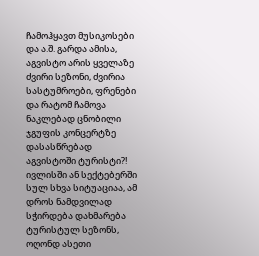ჩამოჰყავთ მუსიკოსები და ა.შ. გარდა ამისა, აგვისტო არის ყველაზე ძვირი სეზონი, ძვირია სასტუმროები, ფრენები და რატომ ჩამოვა ნაკლებად ცნობილი ჯგუფის კონცერტზე დასასწრებად აგვისტოში ტურისტი?! ივლისში ან სექტებერში სულ სხვა სიტუაციაა, ამ დროს ნამდვილად სჭირდება დახმარება ტურისტულ სეზონს, ოღონდ ასეთი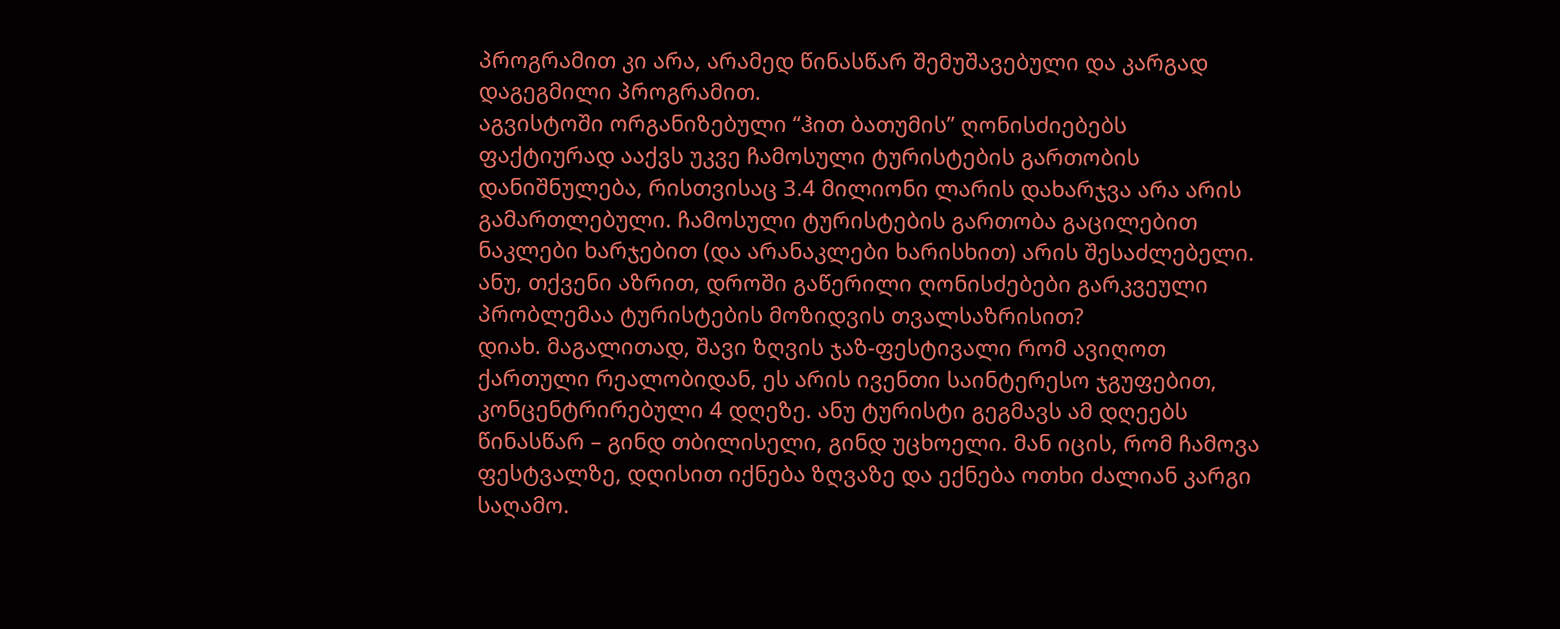პროგრამით კი არა, არამედ წინასწარ შემუშავებული და კარგად დაგეგმილი პროგრამით.
აგვისტოში ორგანიზებული “ჰით ბათუმის” ღონისძიებებს ფაქტიურად ააქვს უკვე ჩამოსული ტურისტების გართობის დანიშნულება, რისთვისაც 3.4 მილიონი ლარის დახარჯვა არა არის გამართლებული. ჩამოსული ტურისტების გართობა გაცილებით ნაკლები ხარჯებით (და არანაკლები ხარისხით) არის შესაძლებელი.
ანუ, თქვენი აზრით, დროში გაწერილი ღონისძებები გარკვეული პრობლემაა ტურისტების მოზიდვის თვალსაზრისით?
დიახ. მაგალითად, შავი ზღვის ჯაზ-ფესტივალი რომ ავიღოთ ქართული რეალობიდან, ეს არის ივენთი საინტერესო ჯგუფებით, კონცენტრირებული 4 დღეზე. ანუ ტურისტი გეგმავს ამ დღეებს წინასწარ – გინდ თბილისელი, გინდ უცხოელი. მან იცის, რომ ჩამოვა ფესტვალზე, დღისით იქნება ზღვაზე და ექნება ოთხი ძალიან კარგი საღამო.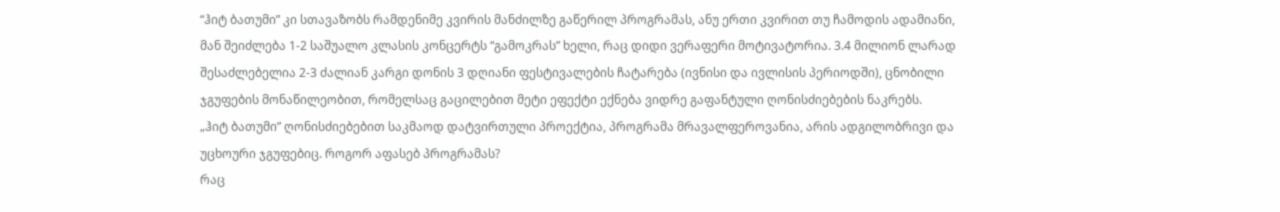“ჰიტ ბათუმი” კი სთავაზობს რამდენიმე კვირის მანძილზე გაწერილ პროგრამას, ანუ ერთი კვირით თუ ჩამოდის ადამიანი, მან შეიძლება 1-2 საშუალო კლასის კონცერტს “გამოკრას” ხელი, რაც დიდი ვერაფერი მოტივატორია. 3.4 მილიონ ლარად შესაძლებელია 2-3 ძალიან კარგი დონის 3 დღიანი ფესტივალების ჩატარება (ივნისი და ივლისის პერიოდში), ცნობილი ჯგუფების მონაწილეობით, რომელსაც გაცილებით მეტი ეფექტი ექნება ვიდრე გაფანტული ღონისძიებების ნაკრებს.
„ჰიტ ბათუმი” ღონისძიებებით საკმაოდ დატვირთული პროექტია, პროგრამა მრავალფეროვანია, არის ადგილობრივი და უცხოური ჯგუფებიც. როგორ აფასებ პროგრამას?
რაც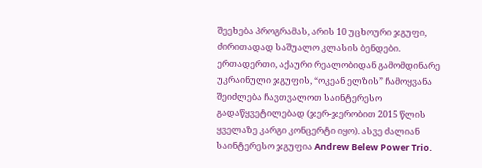შეეხება პროგრამას, არის 10 უცხოური ჯგუფი, ძირითადად საშუალო კლასის ბენდები. ერთადერთი, აქაური რეალობიდან გამომდინარე უკრაინული ჯგუფის, “ოკეან ელზის” ჩამოყვანა შეიძლება ჩავთვალოთ საინტერესო გადაწყვეტილებად (ჯერ-ჯერობით 2015 წლის ყველაზე კარგი კონცერტი იყო). ასვე ძალიან საინტერესო ჯგუფია Andrew Belew Power Trio.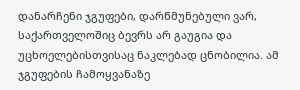დანარჩენი ჯგუფები, დარწმუნებული ვარ, საქართველოშიც ბევრს არ გაუგია და უცხოელებისთვისაც ნაკლებად ცნობილია. ამ ჯგუფების ჩამოყვანაზე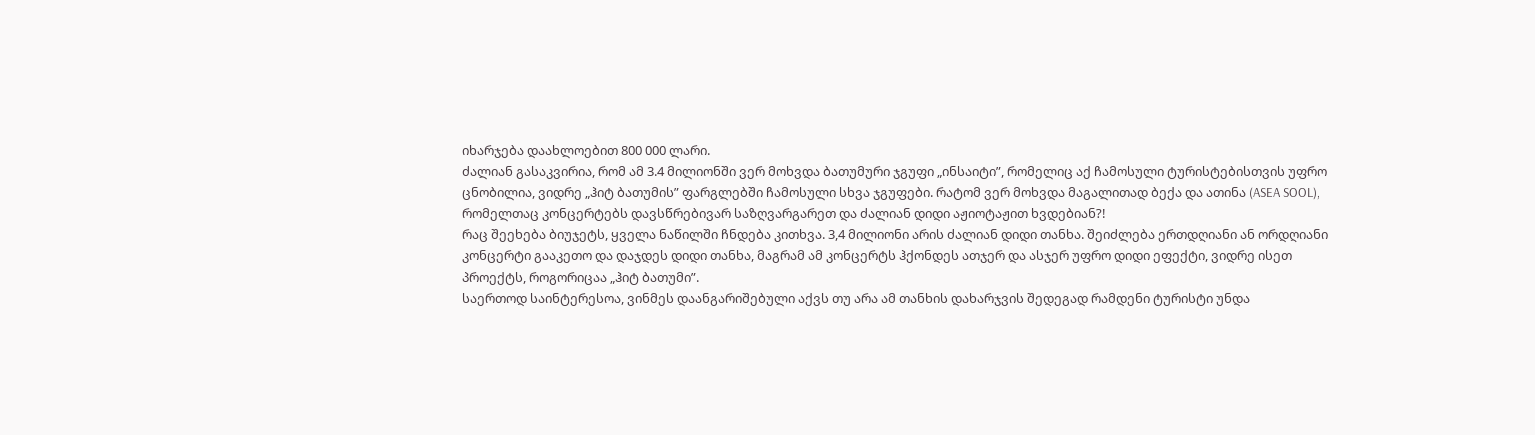იხარჯება დაახლოებით 800 000 ლარი.
ძალიან გასაკვირია, რომ ამ 3.4 მილიონში ვერ მოხვდა ბათუმური ჯგუფი „ინსაიტი”, რომელიც აქ ჩამოსული ტურისტებისთვის უფრო ცნობილია, ვიდრე „ჰიტ ბათუმის” ფარგლებში ჩამოსული სხვა ჯგუფები. რატომ ვერ მოხვდა მაგალითად ბექა და ათინა (ASEA SOOL), რომელთაც კონცერტებს დავსწრებივარ საზღვარგარეთ და ძალიან დიდი აჟიოტაჟით ხვდებიან?!
რაც შეეხება ბიუჯეტს, ყველა ნაწილში ჩნდება კითხვა. 3,4 მილიონი არის ძალიან დიდი თანხა. შეიძლება ერთდღიანი ან ორდღიანი კონცერტი გააკეთო და დაჯდეს დიდი თანხა, მაგრამ ამ კონცერტს ჰქონდეს ათჯერ და ასჯერ უფრო დიდი ეფექტი, ვიდრე ისეთ პროექტს, როგორიცაა „ჰიტ ბათუმი”.
საერთოდ საინტერესოა, ვინმეს დაანგარიშებული აქვს თუ არა ამ თანხის დახარჯვის შედეგად რამდენი ტურისტი უნდა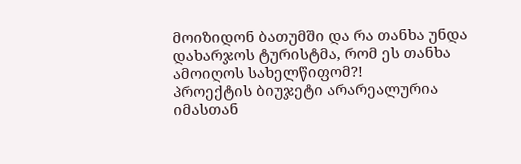მოიზიდონ ბათუმში და რა თანხა უნდა დახარჯოს ტურისტმა, რომ ეს თანხა ამოიღოს სახელწიფომ?!
პროექტის ბიუჯეტი არარეალურია იმასთან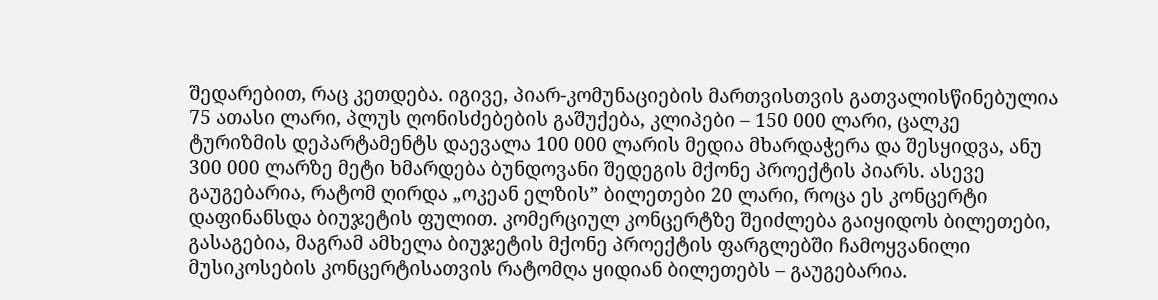შედარებით, რაც კეთდება. იგივე, პიარ-კომუნაციების მართვისთვის გათვალისწინებულია 75 ათასი ლარი, პლუს ღონისძებების გაშუქება, კლიპები – 150 000 ლარი, ცალკე ტურიზმის დეპარტამენტს დაევალა 100 000 ლარის მედია მხარდაჭერა და შესყიდვა, ანუ 300 000 ლარზე მეტი ხმარდება ბუნდოვანი შედეგის მქონე პროექტის პიარს. ასევე გაუგებარია, რატომ ღირდა „ოკეან ელზის” ბილეთები 20 ლარი, როცა ეს კონცერტი დაფინანსდა ბიუჯეტის ფულით. კომერციულ კონცერტზე შეიძლება გაიყიდოს ბილეთები, გასაგებია, მაგრამ ამხელა ბიუჯეტის მქონე პროექტის ფარგლებში ჩამოყვანილი მუსიკოსების კონცერტისათვის რატომღა ყიდიან ბილეთებს – გაუგებარია.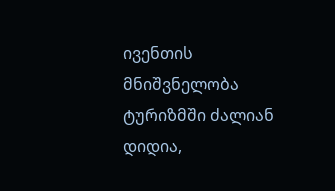ივენთის მნიშვნელობა ტურიზმში ძალიან დიდია,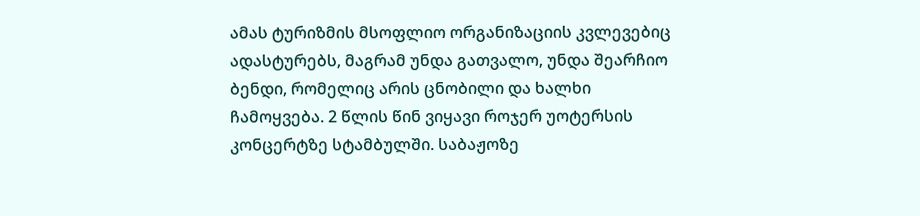ამას ტურიზმის მსოფლიო ორგანიზაციის კვლევებიც ადასტურებს, მაგრამ უნდა გათვალო, უნდა შეარჩიო ბენდი, რომელიც არის ცნობილი და ხალხი ჩამოყვება. 2 წლის წინ ვიყავი როჯერ უოტერსის კონცერტზე სტამბულში. საბაჟოზე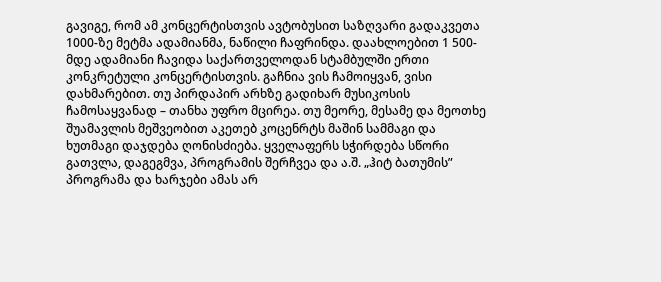გავიგე, რომ ამ კონცერტისთვის ავტობუსით საზღვარი გადაკვეთა 1000-ზე მეტმა ადამიანმა, ნაწილი ჩაფრინდა. დაახლოებით 1 500-მდე ადამიანი ჩავიდა საქართველოდან სტამბულში ერთი კონკრეტული კონცერტისთვის. გაჩნია ვის ჩამოიყვან, ვისი დახმარებით. თუ პირდაპირ არხზე გადიხარ მუსიკოსის ჩამოსაყვანად – თანხა უფრო მცირეა. თუ მეორე, მესამე და მეოთხე შუამავლის მეშვეობით აკეთებ კოცენრტს მაშინ სამმაგი და ხუთმაგი დაჯდება ღონისძიება. ყველაფერს სჭირდება სწორი გათვლა, დაგეგმვა, პროგრამის შერჩვეა და ა.შ. „ჰიტ ბათუმის” პროგრამა და ხარჯები ამას არ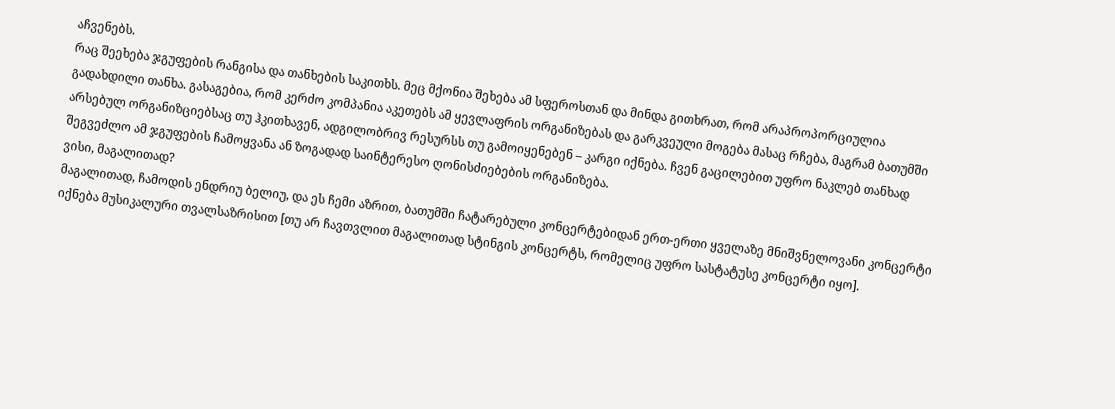აჩვენებს.
რაც შეეხება ჯგუფების რანგისა და თანხების საკითხს. მეც მქონია შეხება ამ სფეროსთან და მინდა გითხრათ, რომ არაპროპორციულია გადახდილი თანხა. გასაგებია, რომ კერძო კომპანია აკეთებს ამ ყევლაფრის ორგანიზებას და გარკვეული მოგება მასაც რჩება, მაგრამ ბათუმში არსებულ ორგანიზციებსაც თუ ჰკითხავენ, ადგილობრივ რესურსს თუ გამოიყენებენ – კარგი იქნება. ჩვენ გაცილებით უფრო ნაკლებ თანხად შეგვეძლო ამ ჯგუფების ჩამოყვანა ან ზოგადად საინტერესო ღონისძიებების ორგანიზება.
ვისი, მაგალითად?
მაგალითად, ჩამოდის ენდრიუ ბელიუ, და ეს ჩემი აზრით, ბათუმში ჩატარებული კონცერტებიდან ერთ-ერთი ყველაზე მნიშვნელოვანი კონცერტი იქნება მუსიკალური თვალსაზრისით [თუ არ ჩავთვლით მაგალითად სტინგის კონცერტს, რომელიც უფრო სასტატუსე კონცერტი იყო].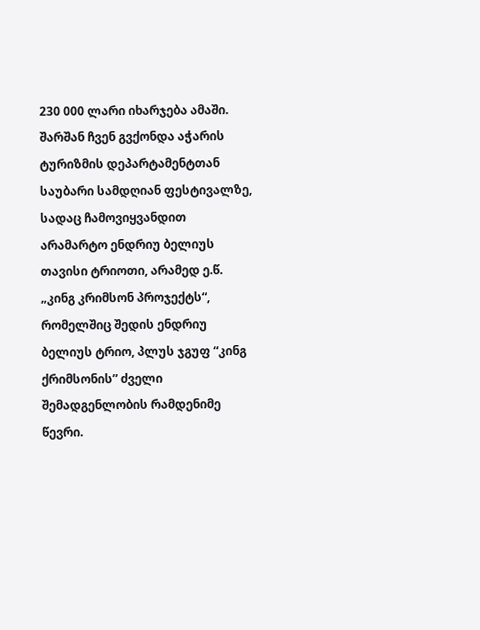230 000 ლარი იხარჯება ამაში. შარშან ჩვენ გვქონდა აჭარის ტურიზმის დეპარტამენტთან საუბარი სამდღიან ფესტივალზე, სადაც ჩამოვიყვანდით არამარტო ენდრიუ ბელიუს თავისი ტრიოთი, არამედ ე.წ. „კინგ კრიმსონ პროჯექტს“, რომელშიც შედის ენდრიუ ბელიუს ტრიო, პლუს ჯგუფ “კინგ ქრიმსონის” ძველი შემადგენლობის რამდენიმე წევრი.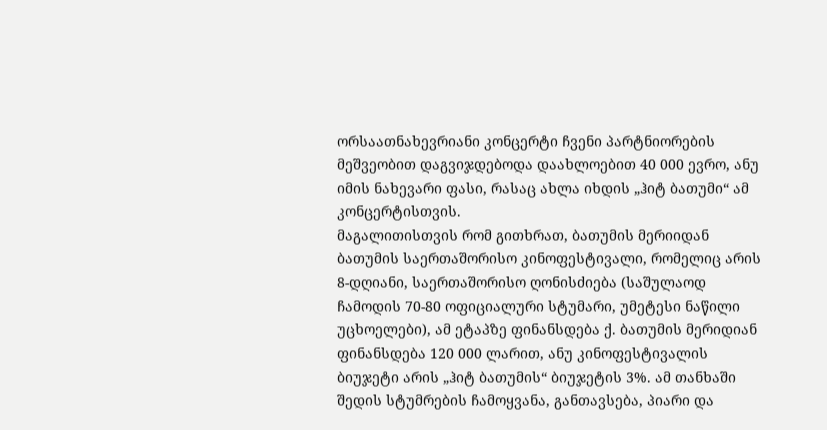ორსაათნახევრიანი კონცერტი ჩვენი პარტნიორების მეშვეობით დაგვიჯდებოდა დაახლოებით 40 000 ევრო, ანუ იმის ნახევარი ფასი, რასაც ახლა იხდის „ჰიტ ბათუმი“ ამ კონცერტისთვის.
მაგალითისთვის რომ გითხრათ, ბათუმის მერიიდან ბათუმის საერთაშორისო კინოფესტივალი, რომელიც არის 8-დღიანი, საერთაშორისო ღონისძიება (საშულაოდ ჩამოდის 70-80 ოფიციალური სტუმარი, უმეტესი ნაწილი უცხოელები), ამ ეტაპზე ფინანსდება ქ. ბათუმის მერიდიან ფინანსდება 120 000 ლარით, ანუ კინოფესტივალის ბიუჯეტი არის „ჰიტ ბათუმის“ ბიუჯეტის 3%. ამ თანხაში შედის სტუმრების ჩამოყვანა, განთავსება, პიარი და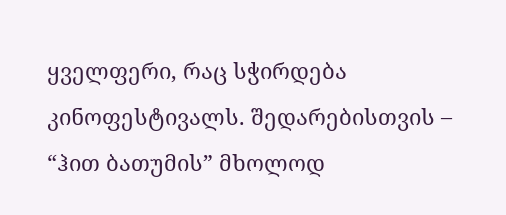ყველფერი, რაც სჭირდება კინოფესტივალს. შედარებისთვის – “ჰით ბათუმის” მხოლოდ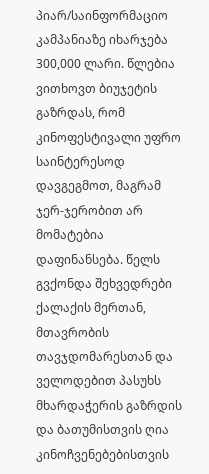პიარ/საინფორმაციო კამპანიაზე იხარჯება 300,000 ლარი. წლებია ვითხოვთ ბიუჯეტის გაზრდას, რომ კინოფესტივალი უფრო საინტერესოდ დავგეგმოთ, მაგრამ ჯერ-ჯერობით არ მომატებია დაფინანსება. წელს გვქონდა შეხვედრები ქალაქის მერთან, მთავრობის თავჯდომარესთან და ველოდებით პასუხს მხარდაჭერის გაზრდის და ბათუმისთვის ღია კინოჩვენებებისთვის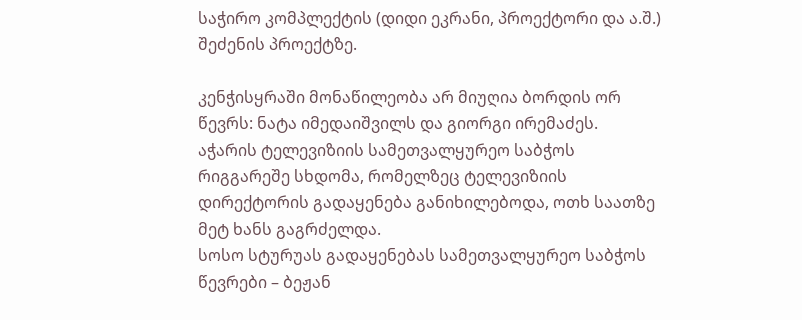საჭირო კომპლექტის (დიდი ეკრანი, პროექტორი და ა.შ.) შეძენის პროექტზე.

კენჭისყრაში მონაწილეობა არ მიუღია ბორდის ორ წევრს: ნატა იმედაიშვილს და გიორგი ირემაძეს.
აჭარის ტელევიზიის სამეთვალყურეო საბჭოს რიგგარეშე სხდომა, რომელზეც ტელევიზიის დირექტორის გადაყენება განიხილებოდა, ოთხ საათზე მეტ ხანს გაგრძელდა.
სოსო სტურუას გადაყენებას სამეთვალყურეო საბჭოს წევრები – ბეჟან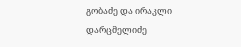გობაძე და ირაკლი დარცმელიძე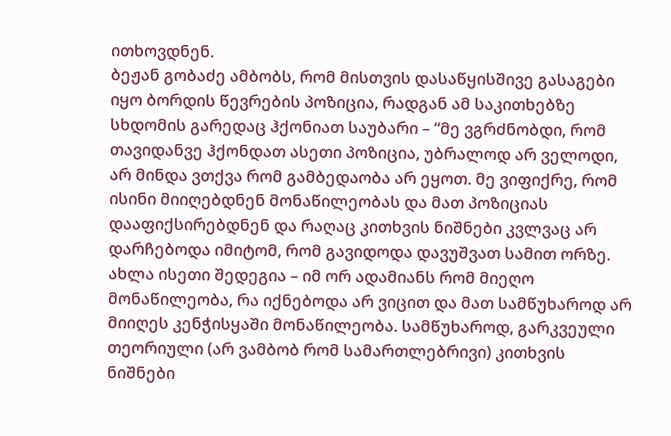ითხოვდნენ.
ბეჟან გობაძე ამბობს, რომ მისთვის დასაწყისშივე გასაგები იყო ბორდის წევრების პოზიცია, რადგან ამ საკითხებზე სხდომის გარედაც ჰქონიათ საუბარი – “მე ვგრძნობდი, რომ თავიდანვე ჰქონდათ ასეთი პოზიცია, უბრალოდ არ ველოდი, არ მინდა ვთქვა რომ გამბედაობა არ ეყოთ. მე ვიფიქრე, რომ ისინი მიიღებდნენ მონაწილეობას და მათ პოზიციას დააფიქსირებდნენ და რაღაც კითხვის ნიშნები კვლვაც არ დარჩებოდა იმიტომ, რომ გავიდოდა დავუშვათ სამით ორზე. ახლა ისეთი შედეგია – იმ ორ ადამიანს რომ მიეღო მონაწილეობა, რა იქნებოდა არ ვიცით და მათ სამწუხაროდ არ მიიღეს კენჭისყაში მონაწილეობა. სამწუხაროდ, გარკვეული თეორიული (არ ვამბობ რომ სამართლებრივი) კითხვის ნიშნები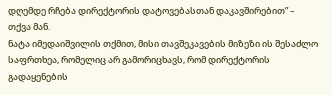დღემდე რჩება დირექტორის დატოვებასთან დაკავშირებით” – თქვა მან.
ნატა იმედაიშვილის თქმით, მისი თავშეკავების მიზეზი ის შესაძლო საფრთხეა, რომელიც არ გამორიცხავს, რომ დირექტორის გადაყენების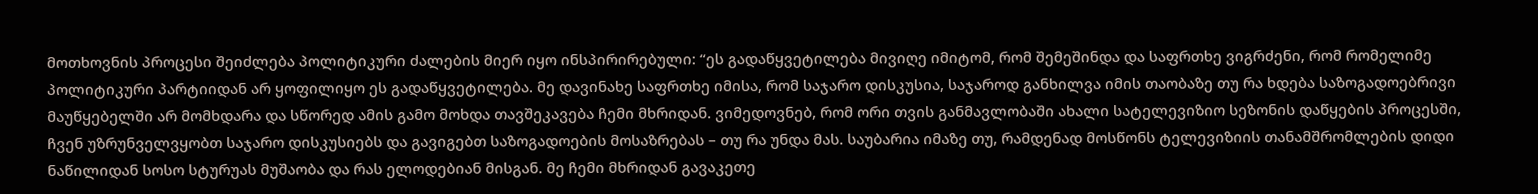მოთხოვნის პროცესი შეიძლება პოლიტიკური ძალების მიერ იყო ინსპირირებული: “ეს გადაწყვეტილება მივიღე იმიტომ, რომ შემეშინდა და საფრთხე ვიგრძენი, რომ რომელიმე პოლიტიკური პარტიიდან არ ყოფილიყო ეს გადაწყვეტილება. მე დავინახე საფრთხე იმისა, რომ საჯარო დისკუსია, საჯაროდ განხილვა იმის თაობაზე თუ რა ხდება საზოგადოებრივი მაუწყებელში არ მომხდარა და სწორედ ამის გამო მოხდა თავშეკავება ჩემი მხრიდან. ვიმედოვნებ, რომ ორი თვის განმავლობაში ახალი სატელევიზიო სეზონის დაწყების პროცესში, ჩვენ უზრუნველვყობთ საჯარო დისკუსიებს და გავიგებთ საზოგადოების მოსაზრებას – თუ რა უნდა მას. საუბარია იმაზე თუ, რამდენად მოსწონს ტელევიზიის თანამშრომლების დიდი ნაწილიდან სოსო სტურუას მუშაობა და რას ელოდებიან მისგან. მე ჩემი მხრიდან გავაკეთე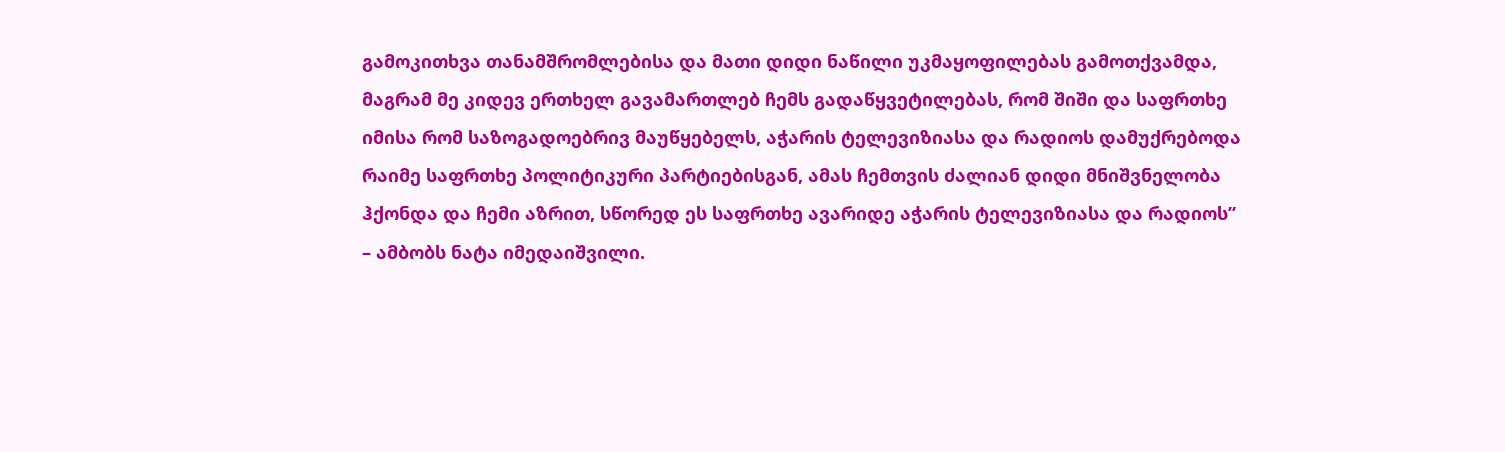გამოკითხვა თანამშრომლებისა და მათი დიდი ნაწილი უკმაყოფილებას გამოთქვამდა, მაგრამ მე კიდევ ერთხელ გავამართლებ ჩემს გადაწყვეტილებას, რომ შიში და საფრთხე იმისა რომ საზოგადოებრივ მაუწყებელს, აჭარის ტელევიზიასა და რადიოს დამუქრებოდა რაიმე საფრთხე პოლიტიკური პარტიებისგან, ამას ჩემთვის ძალიან დიდი მნიშვნელობა ჰქონდა და ჩემი აზრით, სწორედ ეს საფრთხე ავარიდე აჭარის ტელევიზიასა და რადიოს” – ამბობს ნატა იმედაიშვილი.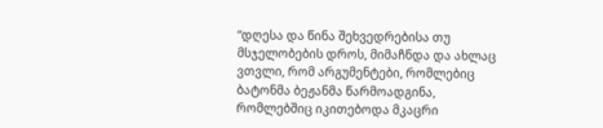“დღესა და წინა შეხვედრებისა თუ მსჯელობების დროს, მიმაჩნდა და ახლაც ვთვლი, რომ არგუმენტები, რომლებიც ბატონმა ბეჟანმა წარმოადგინა, რომლებშიც იკითებოდა მკაცრი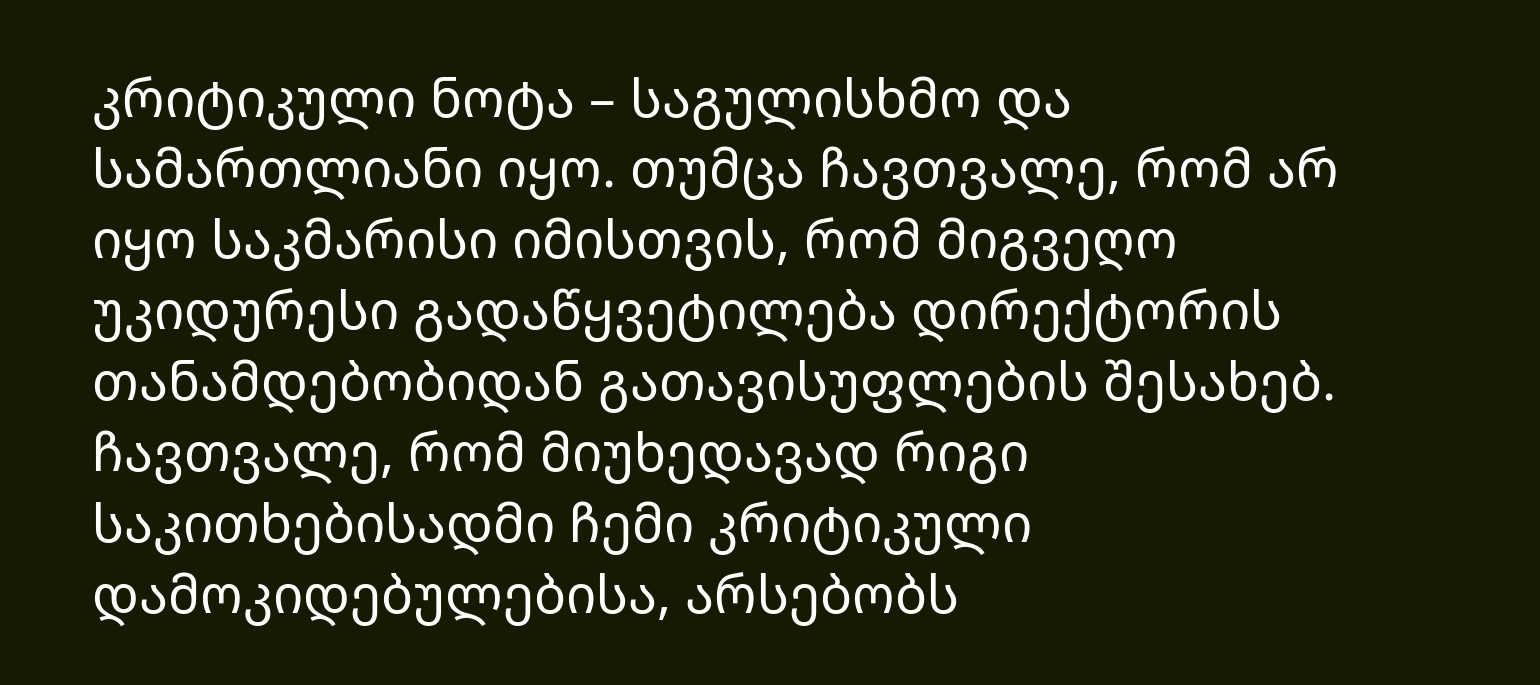კრიტიკული ნოტა – საგულისხმო და სამართლიანი იყო. თუმცა ჩავთვალე, რომ არ იყო საკმარისი იმისთვის, რომ მიგვეღო უკიდურესი გადაწყვეტილება დირექტორის თანამდებობიდან გათავისუფლების შესახებ. ჩავთვალე, რომ მიუხედავად რიგი საკითხებისადმი ჩემი კრიტიკული დამოკიდებულებისა, არსებობს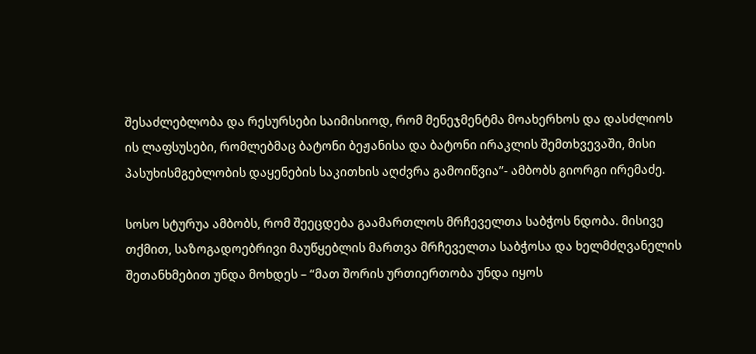შესაძლებლობა და რესურსები საიმისიოდ, რომ მენეჯმენტმა მოახერხოს და დასძლიოს ის ლაფსუსები, რომლებმაც ბატონი ბეჟანისა და ბატონი ირაკლის შემთხვევაში, მისი პასუხისმგებლობის დაყენების საკითხის აღძვრა გამოიწვია”- ამბობს გიორგი ირემაძე.

სოსო სტურუა ამბობს, რომ შეეცდება გაამართლოს მრჩეველთა საბჭოს ნდობა. მისივე თქმით, საზოგადოებრივი მაუწყებლის მართვა მრჩეველთა საბჭოსა და ხელმძღვანელის შეთანხმებით უნდა მოხდეს – “მათ შორის ურთიერთობა უნდა იყოს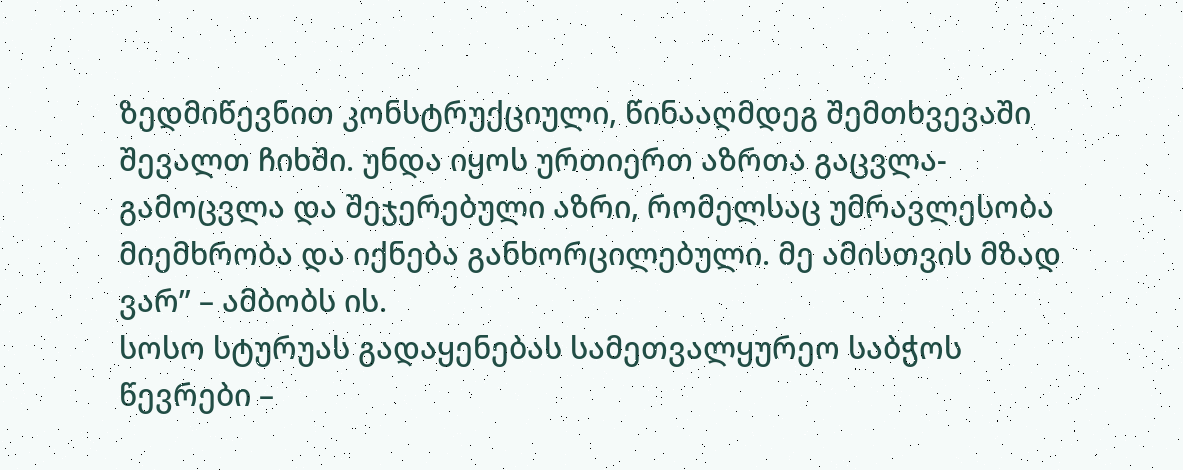ზედმიწევნით კონსტრუქციული, წინააღმდეგ შემთხვევაში შევალთ ჩიხში. უნდა იყოს ურთიერთ აზრთა გაცვლა-გამოცვლა და შეჯერებული აზრი, რომელსაც უმრავლესობა მიემხრობა და იქნება განხორცილებული. მე ამისთვის მზად ვარ” – ამბობს ის.
სოსო სტურუას გადაყენებას სამეთვალყურეო საბჭოს წევრები –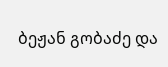ბეჟან გობაძე და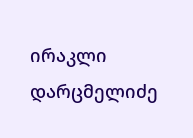ირაკლი დარცმელიძე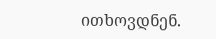ითხოვდნენ.